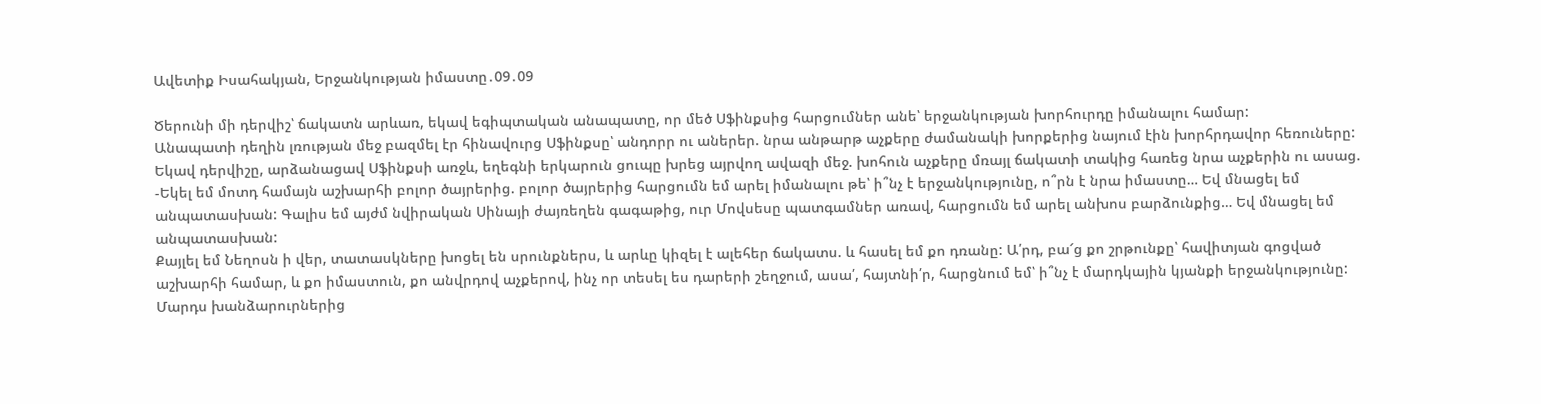Ավետիք Իսահակյան, Երջանկության իմաստը․09․09

Ծերունի մի դերվիշ՝ ճակատն արևառ, եկավ եգիպտական անապատը, որ մեծ Սֆինքսից հարցումներ անե՝ երջանկության խորհուրդը իմանալու համար:
Անապատի դեղին լռության մեջ բազմել էր հինավուրց Սֆինքսը՝ անդորր ու աներեր. նրա անթարթ աչքերը ժամանակի խորքերից նայում էին խորհրդավոր հեռուները:
Եկավ դերվիշը, արձանացավ Սֆինքսի առջև, եղեգնի երկարուն ցուպը խրեց այրվող ավազի մեջ. խոհուն աչքերը մռայլ ճակատի տակից հառեց նրա աչքերին ու ասաց.
-Եկել եմ մոտդ համայն աշխարհի բոլոր ծայրերից. բոլոր ծայրերից հարցումն եմ արել իմանալու թե՝ ի՞նչ է երջանկությունը, ո՞րն է նրա իմաստը… Եվ մնացել եմ անպատասխան: Գալիս եմ այժմ նվիրական Սինայի ժայռեղեն գագաթից, ուր Մովսեսը պատգամներ առավ, հարցումն եմ արել անխոս բարձունքից… Եվ մնացել եմ անպատասխան:
Քայլել եմ Նեղոսն ի վեր, տատասկները խոցել են սրունքներս, և արևը կիզել է ալեհեր ճակատս. և հասել եմ քո դռանը: Ա՛րդ, բա՜ց քո շրթունքը՝ հավիտյան գոցված աշխարհի համար, և քո իմաստուն, քո անվրդով աչքերով, ինչ որ տեսել ես դարերի շեղջում, ասա՛, հայտնի՛ր, հարցնում եմ՝ ի՞նչ է մարդկային կյանքի երջանկությունը:
Մարդս խանձարուրներից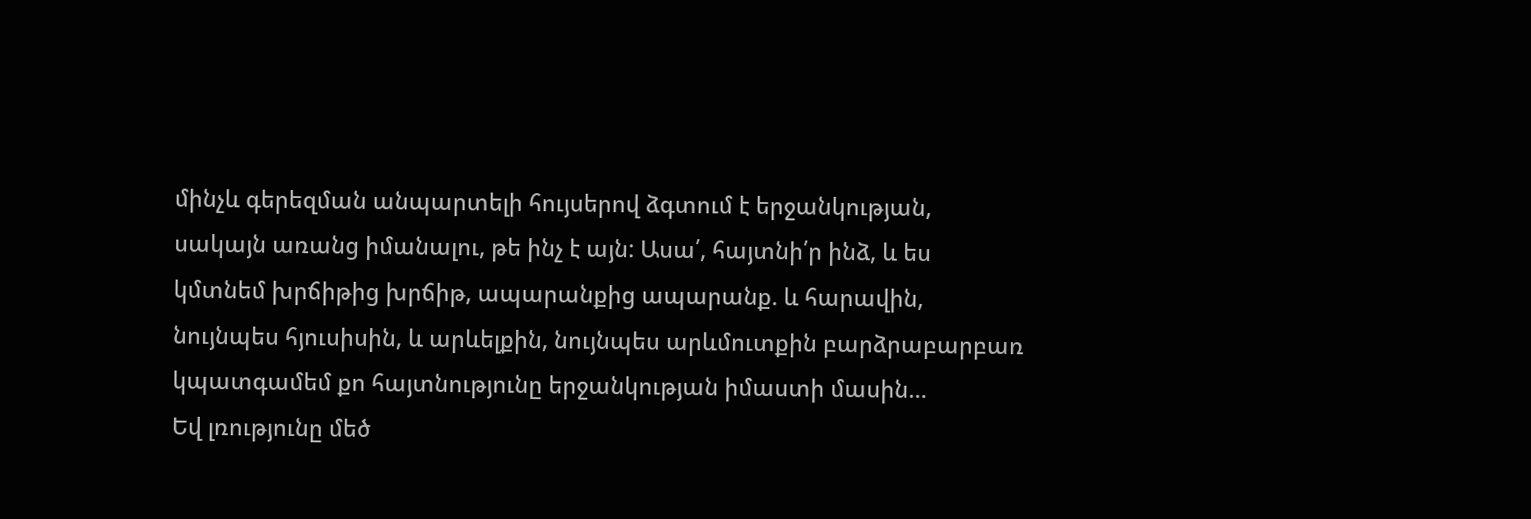մինչև գերեզման անպարտելի հույսերով ձգտում է երջանկության, սակայն առանց իմանալու, թե ինչ է այն: Ասա՛, հայտնի՛ր ինձ, և ես կմտնեմ խրճիթից խրճիթ, ապարանքից ապարանք. և հարավին, նույնպես հյուսիսին, և արևելքին, նույնպես արևմուտքին բարձրաբարբառ կպատգամեմ քո հայտնությունը երջանկության իմաստի մասին…
Եվ լռությունը մեծ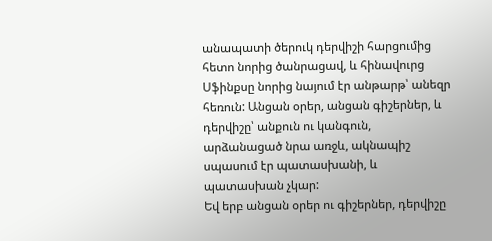անապատի ծերուկ դերվիշի հարցումից հետո նորից ծանրացավ, և հինավուրց Սֆինքսը նորից նայում էր անթարթ՝ անեզր հեռուն: Անցան օրեր, անցան գիշերներ, և դերվիշը՝ անքուն ու կանգուն, արձանացած նրա առջև, ակնապիշ սպասում էր պատասխանի, և պատասխան չկար:
Եվ երբ անցան օրեր ու գիշերներ, դերվիշը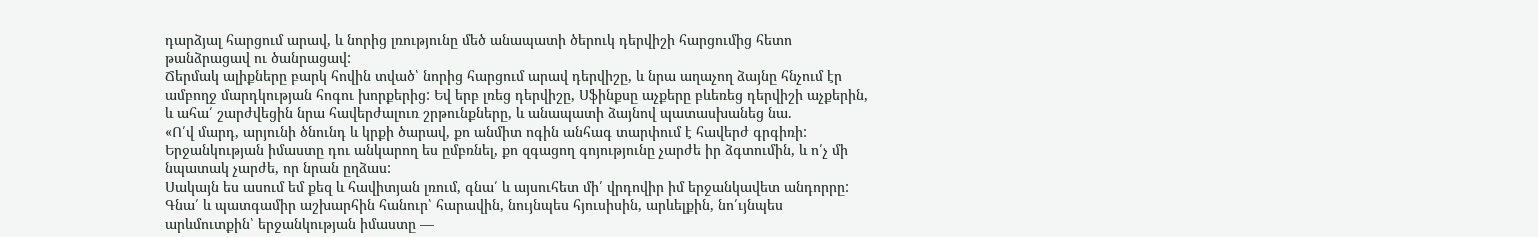դարձյալ հարցում արավ, և նորից լռությունը մեծ անապատի ծերուկ դերվիշի հարցումից հետո թանձրացավ ու ծանրացավ:
Ճերմակ ալիքները բարկ հովին տված՝ նորից հարցում արավ դերվիշը, և նրա աղաչող ձայնը հնչում էր ամբողջ մարդկության հոգու խորքերից: Եվ երբ լռեց դերվիշը, Սֆինքսը աչքերը բևեռեց դերվիշի աչքերին, և ահա՛ շարժվեցին նրա հավերժալուռ շրթունքները, և անապատի ձայնով պատասխանեց նա.
«Ո՛վ մարդ, արյունի ծնունդ և կրքի ծարավ, քո անմիտ ոգին անհագ տարփում է հավերժ գրգիռի: Երջանկության իմաստը դու անկարող ես ըմբռնել, քո զգացող գոյությունը չարժե իր ձգտումին, և ո՛չ մի նպատակ չարժե, որ նրան ըղձաս:
Սակայն ես ասում եմ քեզ և հավիտյան լռում, գնա՛ և այսուհետ մի՛ վրդովիր իմ երջանկավետ անդորրը:
Գնա՛ և պատգամիր աշխարհին հանուր՝ հարավին, նույնպես հյուսիսին, արևելքին, նո՛ւյնպես արևմուտքին՝ երջանկության իմաստը —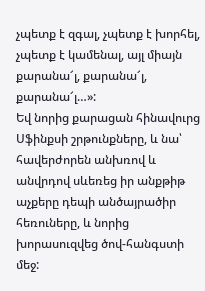չպետք է զգալ, չպետք է խորհել, չպետք է կամենալ, այլ միայն քարանա՜լ, քարանա՜լ, քարանա՜լ…»:
Եվ նորից քարացան հինավուրց Սֆինքսի շրթունքները, և նա՝ հավերժորեն անխռով և անվրդով սևեռեց իր անքթիթ աչքերը դեպի անծայրածիր հեռուները, և նորից խորասուզվեց ծով-հանգստի մեջ: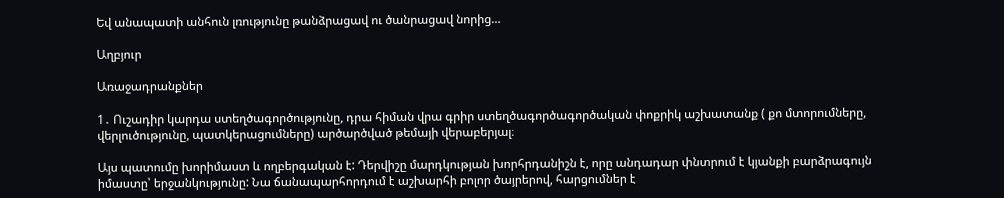Եվ անապատի անհուն լռությունը թանձրացավ ու ծանրացավ նորից…

Աղբյուր

Առաջադրանքներ

1․ Ուշադիր կարդա ստեղծագործությունը, դրա հիման վրա գրիր ստեղծագործագործական փոքրիկ աշխատանք ( քո մտորումները, վերլուծությունը, պատկերացումները) արծարծված թեմայի վերաբերյալ։

Այս պատումը խորիմաստ և ողբերգական է: Դերվիշը մարդկության խորհրդանիշն է, որը անդադար փնտրում է կյանքի բարձրագույն իմաստը՝ երջանկությունը: Նա ճանապարհորդում է աշխարհի բոլոր ծայրերով, հարցումներ է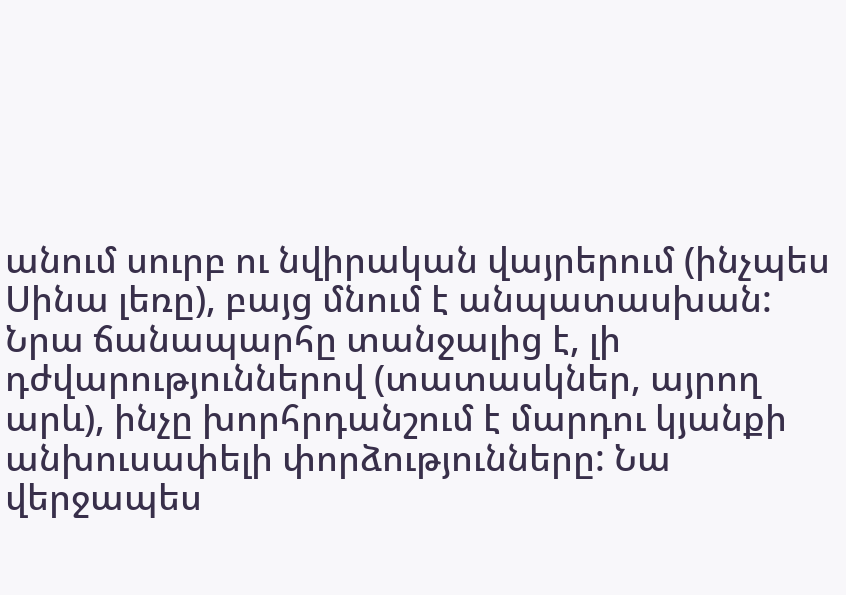անում սուրբ ու նվիրական վայրերում (ինչպես Սինա լեռը), բայց մնում է անպատասխան: Նրա ճանապարհը տանջալից է, լի դժվարություններով (տատասկներ, այրող արև), ինչը խորհրդանշում է մարդու կյանքի անխուսափելի փորձությունները: Նա վերջապես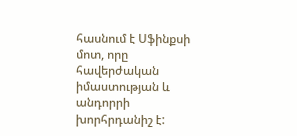հասնում է Սֆինքսի մոտ, որը հավերժական իմաստության և անդորրի խորհրդանիշ է: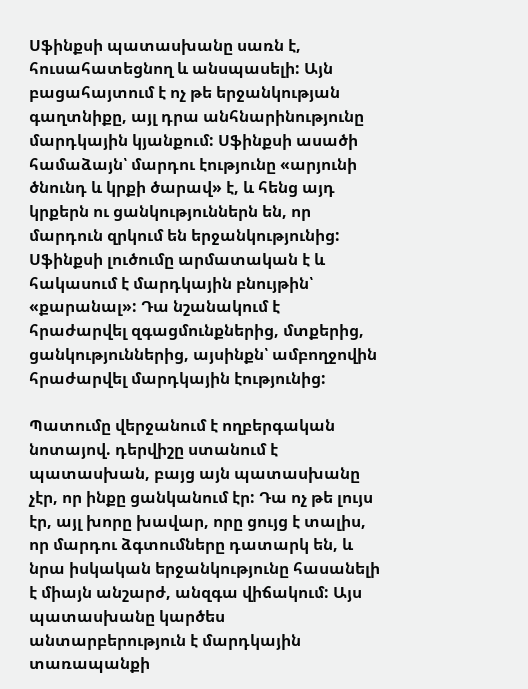Սֆինքսի պատասխանը սառն է, հուսահատեցնող և անսպասելի: Այն բացահայտում է ոչ թե երջանկության գաղտնիքը, այլ դրա անհնարինությունը մարդկային կյանքում: Սֆինքսի ասածի համաձայն՝ մարդու էությունը «արյունի ծնունդ և կրքի ծարավ» է, և հենց այդ կրքերն ու ցանկություններն են, որ մարդուն զրկում են երջանկությունից: Սֆինքսի լուծումը արմատական է և հակասում է մարդկային բնույթին՝ «քարանալ»: Դա նշանակում է հրաժարվել զգացմունքներից, մտքերից, ցանկություններից, այսինքն՝ ամբողջովին հրաժարվել մարդկային էությունից:

Պատումը վերջանում է ողբերգական նոտայով. դերվիշը ստանում է պատասխան, բայց այն պատասխանը չէր, որ ինքը ցանկանում էր: Դա ոչ թե լույս էր, այլ խորը խավար, որը ցույց է տալիս, որ մարդու ձգտումները դատարկ են, և նրա իսկական երջանկությունը հասանելի է միայն անշարժ, անզգա վիճակում: Այս պատասխանը կարծես անտարբերություն է մարդկային տառապանքի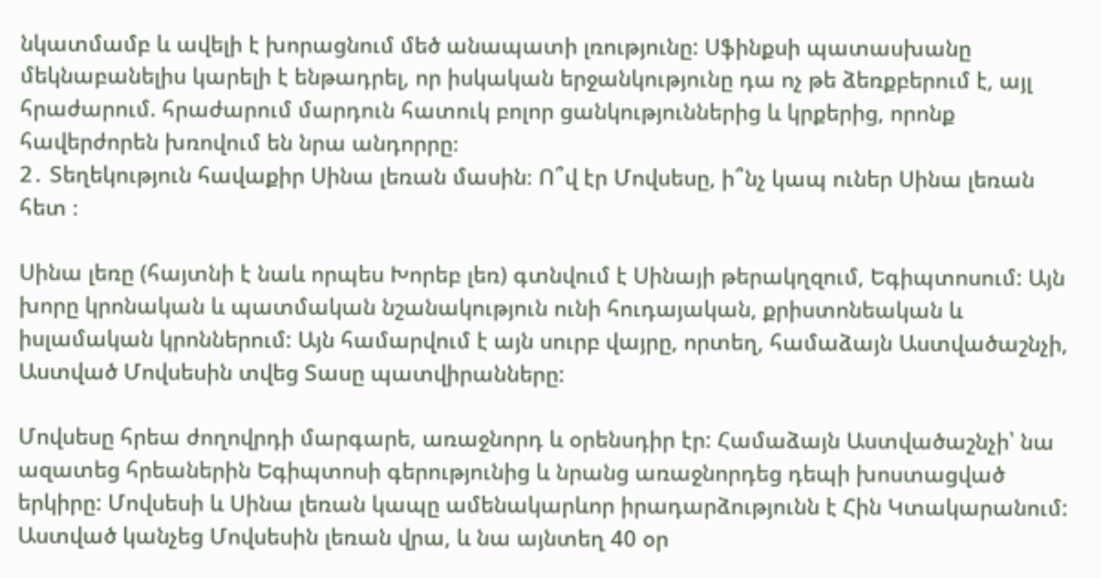նկատմամբ և ավելի է խորացնում մեծ անապատի լռությունը: Սֆինքսի պատասխանը մեկնաբանելիս կարելի է ենթադրել, որ իսկական երջանկությունը դա ոչ թե ձեռքբերում է, այլ հրաժարում. հրաժարում մարդուն հատուկ բոլոր ցանկություններից և կրքերից, որոնք հավերժորեն խռովում են նրա անդորրը։
2․ Տեղեկություն հավաքիր Սինա լեռան մասին։ Ո՞վ էր Մովսեսը, ի՞նչ կապ ուներ Սինա լեռան հետ ։

Սինա լեռը (հայտնի է նաև որպես Խորեբ լեռ) գտնվում է Սինայի թերակղզում, Եգիպտոսում: Այն խորը կրոնական և պատմական նշանակություն ունի հուդայական, քրիստոնեական և իսլամական կրոններում: Այն համարվում է այն սուրբ վայրը, որտեղ, համաձայն Աստվածաշնչի, Աստված Մովսեսին տվեց Տասը պատվիրանները:

Մովսեսը հրեա ժողովրդի մարգարե, առաջնորդ և օրենսդիր էր: Համաձայն Աստվածաշնչի՝ նա ազատեց հրեաներին Եգիպտոսի գերությունից և նրանց առաջնորդեց դեպի խոստացված երկիրը: Մովսեսի և Սինա լեռան կապը ամենակարևոր իրադարձությունն է Հին Կտակարանում: Աստված կանչեց Մովսեսին լեռան վրա, և նա այնտեղ 40 օր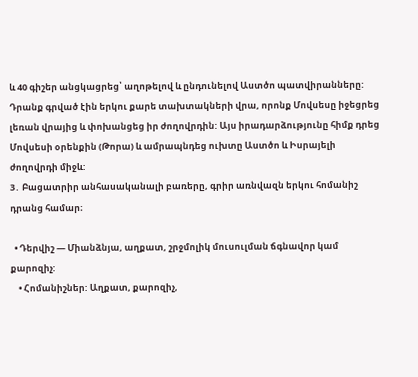և 40 գիշեր անցկացրեց՝ աղոթելով և ընդունելով Աստծո պատվիրանները: Դրանք գրված էին երկու քարե տախտակների վրա, որոնք Մովսեսը իջեցրեց լեռան վրայից և փոխանցեց իր ժողովրդին: Այս իրադարձությունը հիմք դրեց Մովսեսի օրենքին (Թորա) և ամրապնդեց ուխտը Աստծո և Իսրայելի ժողովրդի միջև:
3․ Բացատրիր անհասականալի բառերը, գրիր առնվազն երկու հոմանիշ դրանց համար։

  • Դերվիշ — Միանձնյա, աղքատ, շրջմոլիկ մուսուլման ճգնավոր կամ քարոզիչ:
    • Հոմանիշներ: Աղքատ, քարոզիչ,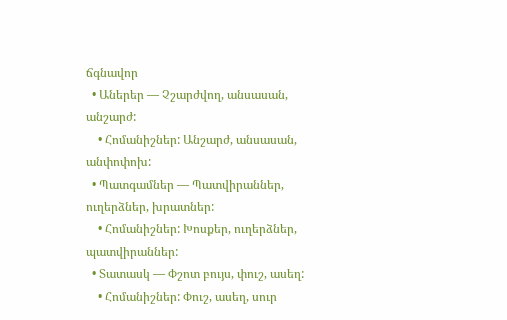ճգնավոր
  • Աներեր — Չշարժվող, անսասան, անշարժ:
    • Հոմանիշներ: Անշարժ, անսասան, անփոփոխ:
  • Պատգամներ — Պատվիրաններ, ուղերձներ, խրատներ:
    • Հոմանիշներ: Խոսքեր, ուղերձներ, պատվիրաններ:
  • Տատասկ — Փշոտ բույս, փուշ, ասեղ:
    • Հոմանիշներ: Փուշ, ասեղ, սուր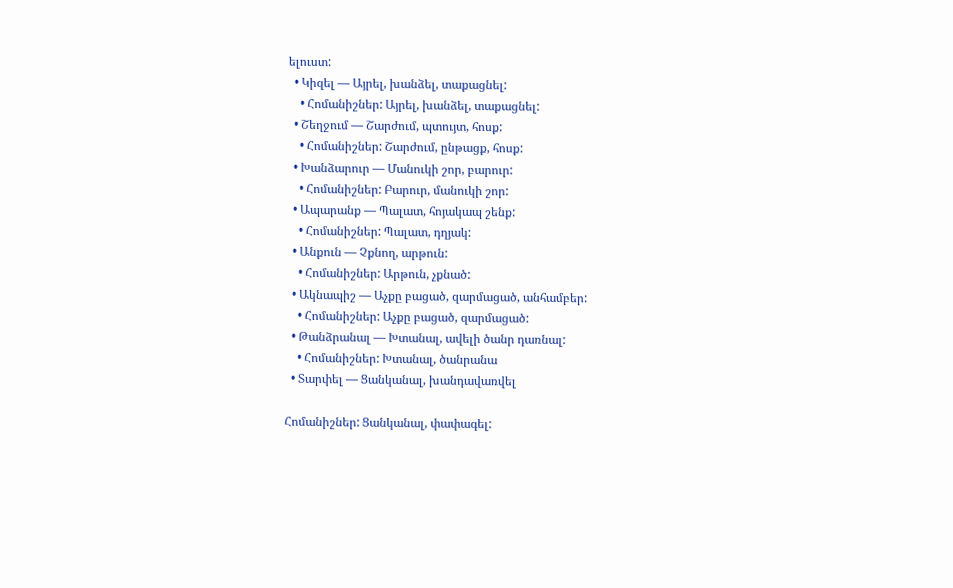ելուստ:
  • Կիզել — Այրել, խանձել, տաքացնել:
    • Հոմանիշներ: Այրել, խանձել, տաքացնել:
  • Շեղջում — Շարժում, պտույտ, հոսք:
    • Հոմանիշներ: Շարժում, ընթացք, հոսք:
  • Խանձարուր — Մանուկի շոր, բարուր:
    • Հոմանիշներ: Բարուր, մանուկի շոր:
  • Ապարանք — Պալատ, հոյակապ շենք:
    • Հոմանիշներ: Պալատ, դղյակ:
  • Անքուն — Չքնող, արթուն:
    • Հոմանիշներ: Արթուն, չքնած:
  • Ակնապիշ — Աչքը բացած, զարմացած, անհամբեր:
    • Հոմանիշներ: Աչքը բացած, զարմացած:
  • Թանձրանալ — Խտանալ, ավելի ծանր դառնալ:
    • Հոմանիշներ: Խտանալ, ծանրանա
  • Տարփել — Ցանկանալ, խանդավառվել

Հոմանիշներ: Ցանկանալ, փափագել: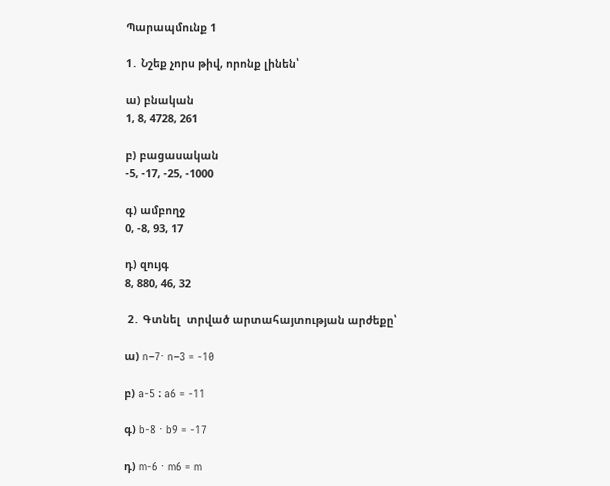Պարապմունք 1

1․ Նշեք չորս թիվ, որոնք լինեն՝

ա) բնական
1, 8, 4728, 261

բ) բացասական
-5, -17, -25, -1000

գ) ամբողջ
0, -8, 93, 17

դ) զույգ
8, 880, 46, 32

 2․ Գտնել  տրված արտահայտության արժեքը՝

ա) n−7⋅ n−3 = -10

բ) a-5 ։ a6 = -11

գ) b-8 ⋅ b9 = -17

դ) m-6 ⋅ m6 = m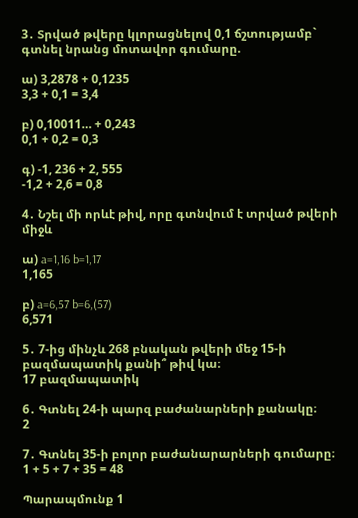3․ Տրված թվերը կլորացնելով 0,1 ճշտությամբ` գտնել նրանց մոտավոր գումարը.

ա) 3,2878 + 0,1235
3,3 + 0,1 = 3,4

բ) 0,10011… + 0,243
0,1 + 0,2 = 0,3

գ) -1, 236 + 2, 555
-1,2 + 2,6 = 0,8

4․ Նշել մի որևէ թիվ, որը գտնվում է տրված թվերի միջև

ա) a=1,16 b=1,17
1,165

բ) a=6,57 b=6,(57)
6,571

5․ 7-ից մինչև 268 բնական թվերի մեջ 15-ի բազմապատիկ քանի՞ թիվ կա։
17 բազմապատիկ

6․ Գտնել 24-ի պարզ բաժանարների քանակը։
2

7․ Գտնել 35-ի բոլոր բաժանարարների գումարը։
1 + 5 + 7 + 35 = 48

Պարապմունք 1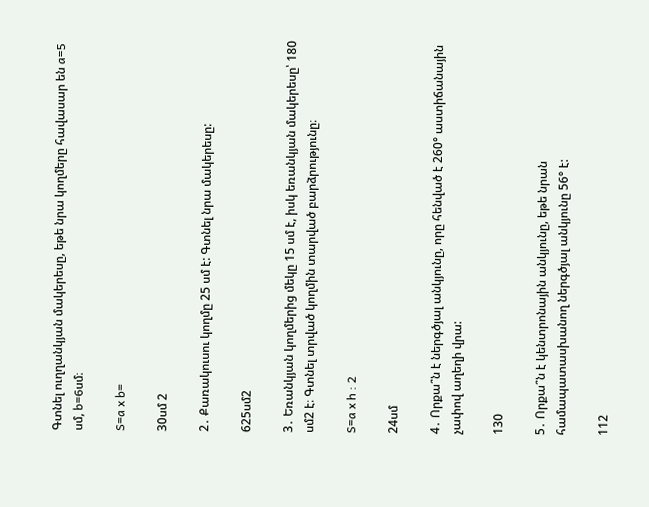Գտնել ուղղանկյան մակերեսը, եթե նրա կողմերը հավասար են a=5 սմ, b=6սմ։

S=a x b=

30սմ 2

2․ Քառակուսու կողմը 25 սմ է: Գտնել նրա մակերեսը:

625սմ2

3․ Եռանկյան կողմերից մեկը 15 սմ է, իսկ եռանկյան մակերեսը՝ 180 սմ2 է։ Գտնել տրված կողմին տարված բարձրությունը։

S=a x h : 2

24սմ

4․ Որքա՞ն է ներգծյալ անկյունը, որը հենված է 260° աստիճանային չափով աղեղի վրա:

130

5․ Որքա՞ն է կենտրոնային անկյունը, եթե նրան համապատասխանող ներգծյալ անկյունը 56° է:

112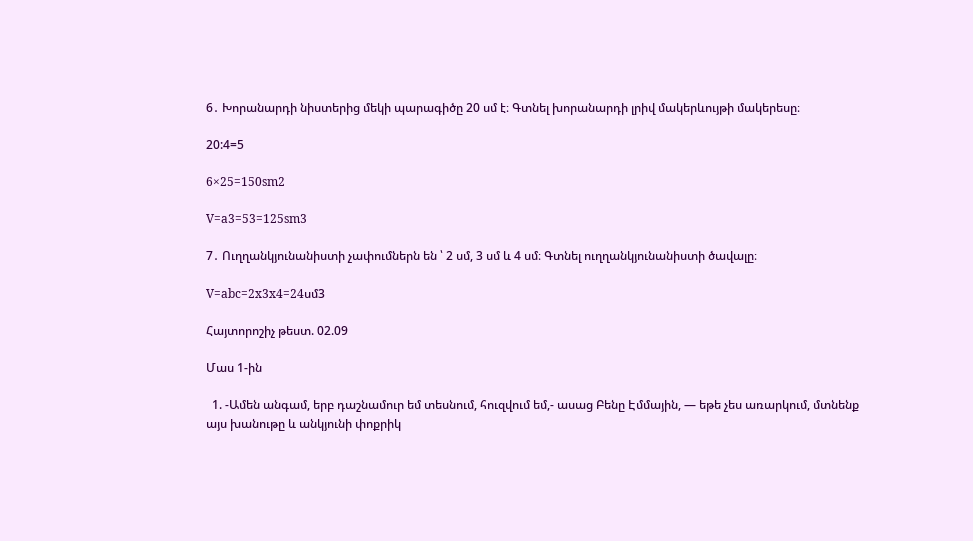6․ Խորանարդի նիստերից մեկի պարագիծը 20 սմ է։ Գտնել խորանարդի լրիվ մակերևույթի մակերեսը։

20:4=5

6×25=150sm2

V=a3=53=125sm3

7․ Ուղղանկյունանիստի չափումներն են ՝ 2 սմ, 3 սմ և 4 սմ։ Գտնել ուղղանկյունանիստի ծավալը։

V=abc=2x3x4=24սմ3

Հայտորոշիչ թեստ. 02.09

Մաս 1-ին

  1. -Ամեն անգամ, երբ դաշնամուր եմ տեսնում, հուզվում եմ,- ասաց Բենը Էմմային, — եթե չես առարկում, մտնենք այս խանութը և անկյունի փոքրիկ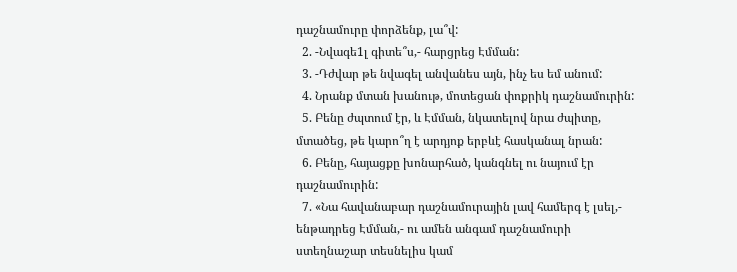դաշնամուրը փորձենք, լա՞վ:
  2. -Նվագե1լ գիտե՞ս,- հարցրեց Էմման:
  3. -Դժվար թե նվագել անվանես այն, ինչ ես եմ անում:
  4. Նրանք մտան խանութ, մոտեցան փոքրիկ դաշնամուրին:
  5. Բենը ժպտում էր, և Էմման, նկատելով նրա ժպիտը, մտածեց, թե կարո՞ղ է արդյոք երբևէ հասկանալ նրան:
  6. Բենը, հայացքը խոնարհած, կանգնել ու նայում էր դաշնամուրին:
  7. «Նա հավանաբար դաշնամուրային լավ համերգ է լսել,- ենթադրեց Էմման,- ու ամեն անգամ դաշնամուրի ստեղնաշար տեսնելիս կամ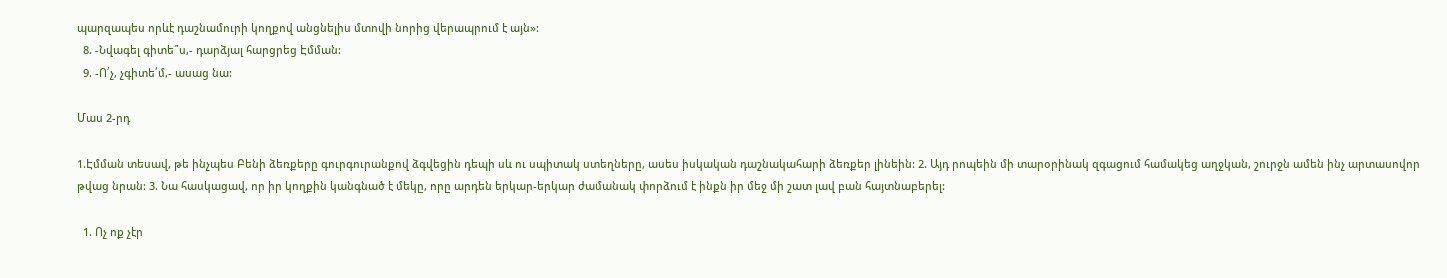պարզապես որևէ դաշնամուրի կողքով անցնելիս մտովի նորից վերապրում է այն»:
  8. -Նվագել գիտե՞ս,- դարձյալ հարցրեց Էմման:
  9. -Ո՛չ, չգիտե՛մ,- ասաց նա:

Մաս 2-րդ

1.Էմման տեսավ, թե ինչպես Բենի ձեռքերը գուրգուրանքով ձգվեցին դեպի սև ու սպիտակ ստեղները, ասես իսկական դաշնակահարի ձեռքեր լինեին: 2. Այդ րոպեին մի տարօրինակ զգացում համակեց աղջկան, շուրջն ամեն ինչ արտասովոր թվաց նրան: 3. Նա հասկացավ, որ իր կողքին կանգնած է մեկը, որը արդեն երկար-երկար ժամանակ փորձում է ինքն իր մեջ մի շատ լավ բան հայտնաբերել:

  1. Ոչ ոք չէր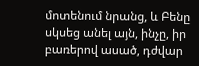մոտենում նրանց, և Բենը սկսեց անել այն, ինչը, իր բառերով ասած, դժվար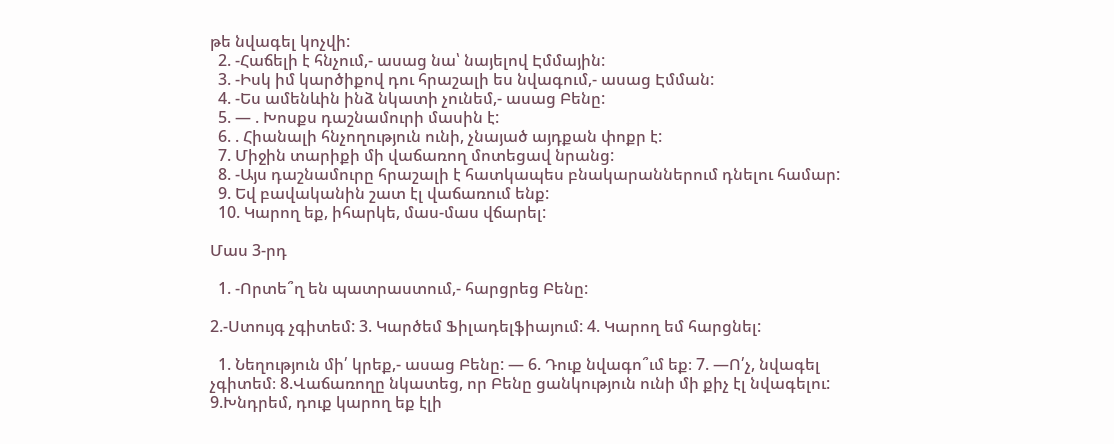թե նվագել կոչվի:
  2. -Հաճելի է հնչում,- ասաց նա՝ նայելով Էմմային:
  3. -Իսկ իմ կարծիքով դու հրաշալի ես նվագում,- ասաց Էմման:
  4. -Ես ամենևին ինձ նկատի չունեմ,- ասաց Բենը:
  5. — . Խոսքս դաշնամուրի մասին է:
  6. . Հիանալի հնչողություն ունի, չնայած այդքան փոքր է:
  7. Միջին տարիքի մի վաճառող մոտեցավ նրանց:
  8. -Այս դաշնամուրը հրաշալի է հատկապես բնակարաններում դնելու համար:
  9. Եվ բավականին շատ էլ վաճառում ենք:
  10. Կարող եք, իհարկե, մաս-մաս վճարել:

Մաս 3-րդ

  1. -Որտե՞ղ են պատրաստում,- հարցրեց Բենը:

2.-Ստույգ չգիտեմ: 3. Կարծեմ Ֆիլադելֆիայում: 4. Կարող եմ հարցնել:

  1. Նեղություն մի՛ կրեք,- ասաց Բենը: — 6. Դուք նվագո՞ւմ եք։ 7. —Ո՛չ, նվագել չգիտեմ։ 8.Վաճառողը նկատեց, որ Բենը ցանկություն ունի մի քիչ էլ նվագելու: 9.Խնդրեմ, դուք կարող եք էլի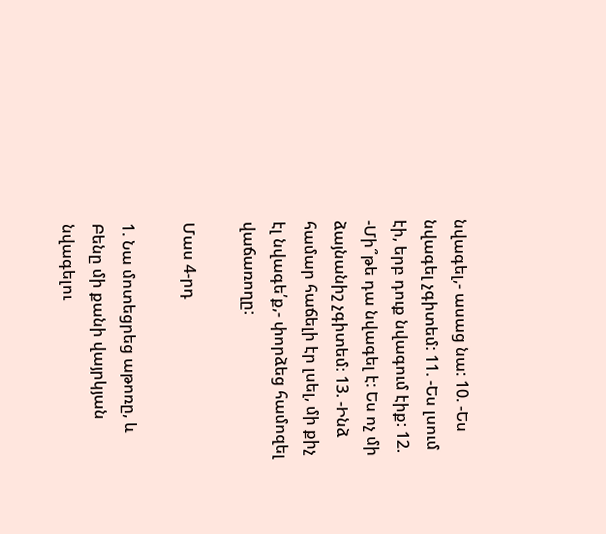նվագել,- ասաց նա: 10. -Ես նվագել չգիտեմ: 11. -Ես լսում էի, երբ դուք նվագում էիք: 12. -Մի՞թե դա նվագել է: Ես ոչ մի ձայնանիշ չգիտեմ։ 13. -Ինձ համար հաճելի էր լսել, մի քիչ էլ նվագե՛ք,- փորձեց համոզել վաճառողը:

Մաս 4-րդ

1. Նա մոտեցրեց աթոռը, և Բենը մի քանի վայրկյան նվագելու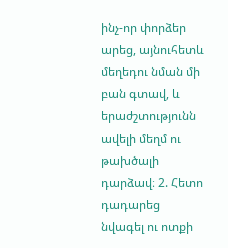ինչ-որ փորձեր արեց, այնուհետև մեղեդու նման մի բան գտավ, և երաժշտությունն ավելի մեղմ ու թախծալի դարձավ։ 2. Հետո դադարեց նվագել ու ոտքի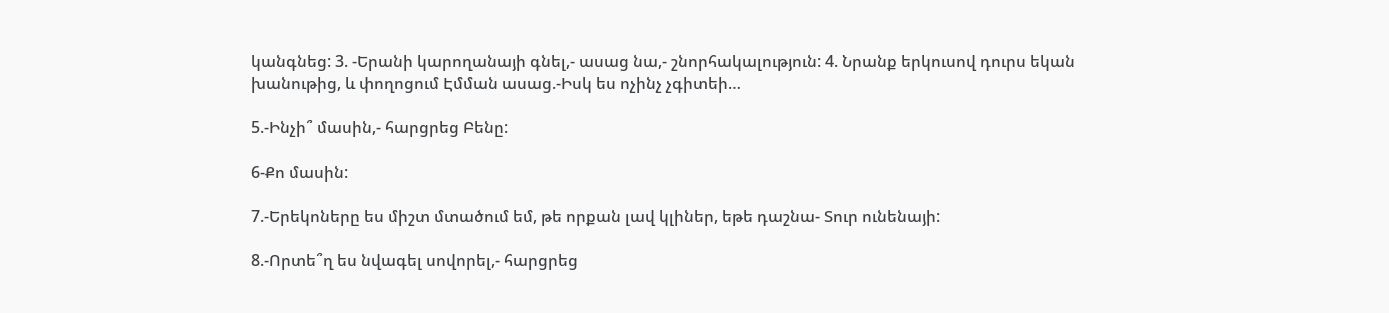կանգնեց: 3. -Երանի կարողանայի գնել,- ասաց նա,- շնորհակալություն: 4. Նրանք երկուսով դուրս եկան խանութից, և փողոցում Էմման ասաց.-Իսկ ես ոչինչ չգիտեի…

5.-Ինչի՞ մասին,- հարցրեց Բենը:

6-Քո մասին:

7.-Երեկոները ես միշտ մտածում եմ, թե որքան լավ կլիներ, եթե դաշնա- Տուր ունենայի:

8.-Որտե՞ղ ես նվագել սովորել,- հարցրեց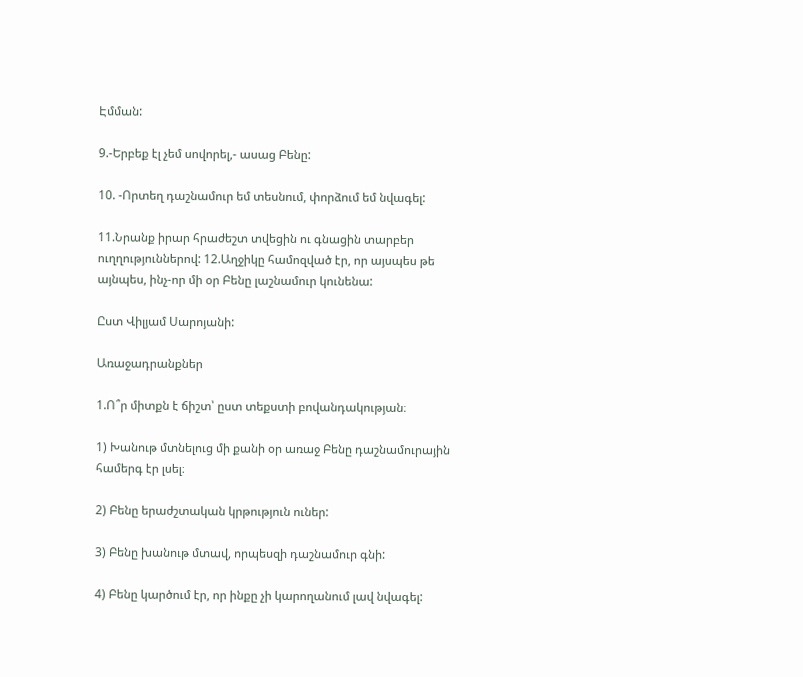Էմման:

9.-Երբեք էլ չեմ սովորել,- ասաց Բենը:

10. -Որտեղ դաշնամուր եմ տեսնում, փորձում եմ նվագել:

11.Նրանք իրար հրաժեշտ տվեցին ու գնացին տարբեր ուղղություններով: 12.Աղջիկը համոզված էր, որ այսպես թե այնպես, ինչ-որ մի օր Բենը լաշնամուր կունենա:

Ըստ Վիլյամ Սարոյանի:

Առաջադրանքներ

1.Ո՞ր միտքն է ճիշտ՝ ըստ տեքստի բովանդակության։

1) Խանութ մտնելուց մի քանի օր առաջ Բենը դաշնամուրային համերգ էր լսել։

2) Բենը երաժշտական կրթություն ուներ:

3) Բենը խանութ մտավ, որպեսզի դաշնամուր գնի:

4) Բենը կարծում էր, որ ինքը չի կարողանում լավ նվագել: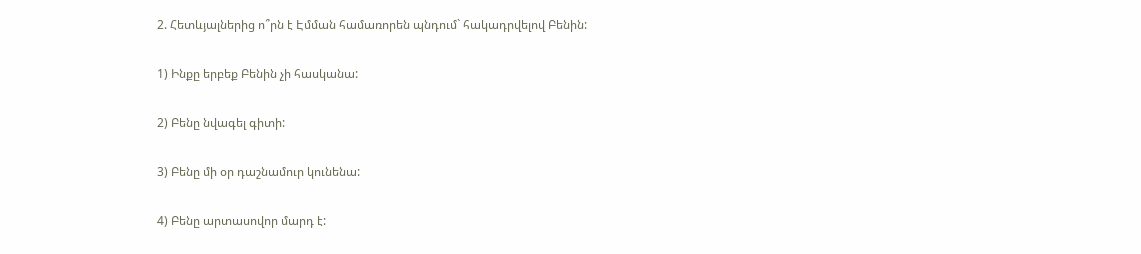2. Հետևյալներից ո՞րն է Էմման համառորեն պնդում` հակադրվելով Բենին:

1) Ինքը երբեք Բենին չի հասկանա:

2) Բենը նվագել գիտի:

3) Բենը մի օր դաշնամուր կունենա:

4) Բենը արտասովոր մարդ է: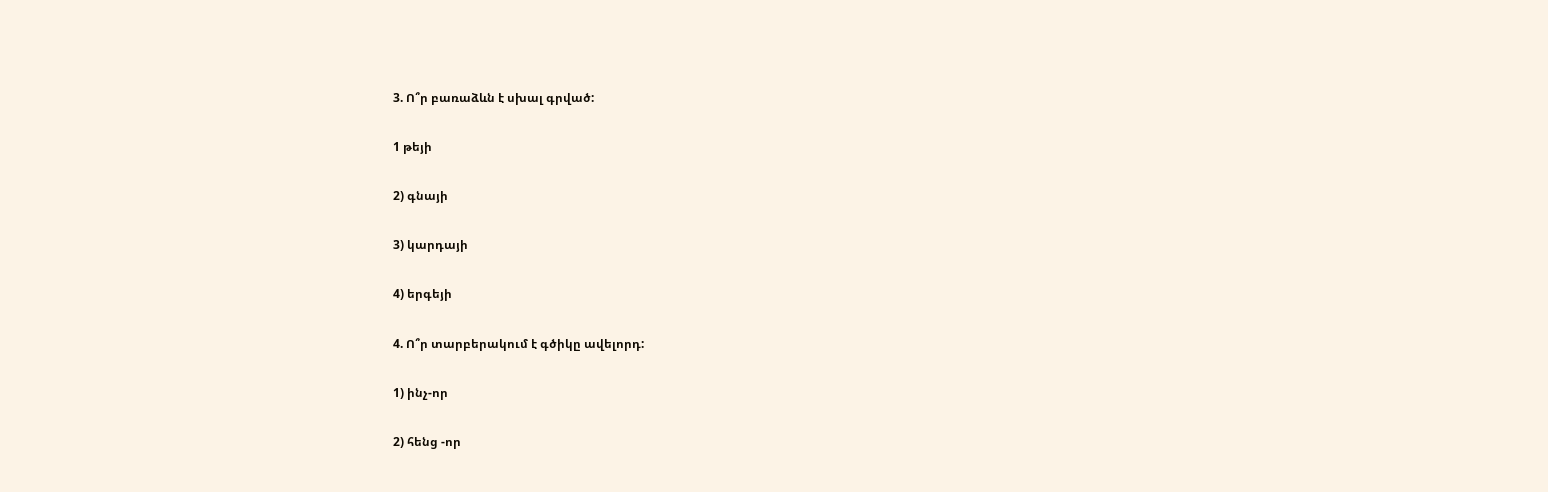3. Ո՞ր բառաձևն է սխալ գրված:

1 թեյի

2) գնայի

3) կարդայի

4) երգեյի

4. Ո՞ր տարբերակում է գծիկը ավելորդ:

1) ինչ-որ

2) հենց -որ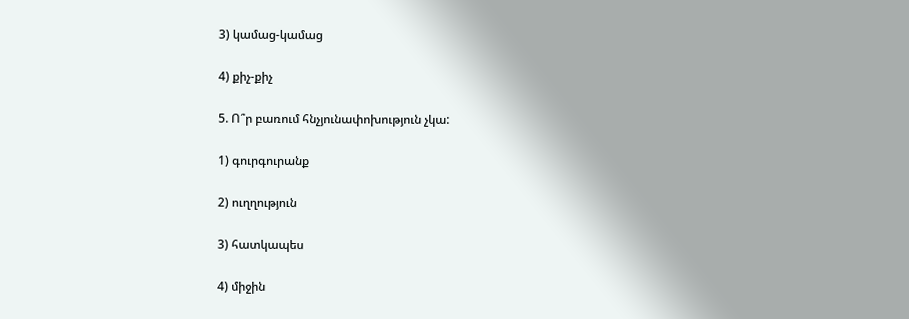3) կամաց-կամաց

4) քիչ-քիչ

5. Ո՞ր բառում հնչյունափոխություն չկա:

1) գուրգուրանք

2) ուղղություն

3) հատկապես

4) միջին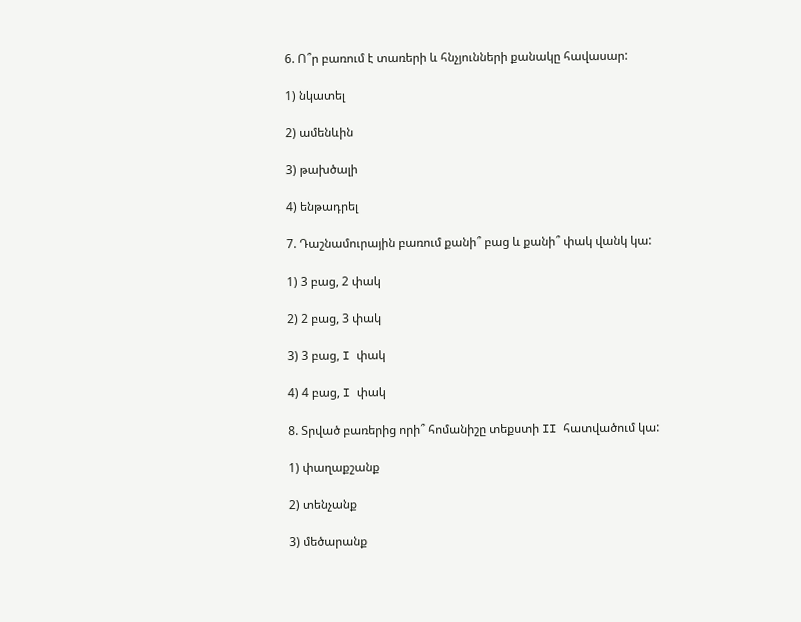6. Ո՞ր բառում է տառերի և հնչյունների քանակը հավասար:

1) նկատել

2) ամենևին

3) թախծալի

4) ենթադրել

7. Դաշնամուրային բառում քանի՞ բաց և քանի՞ փակ վանկ կա:

1) 3 բաց, 2 փակ

2) 2 բաց, 3 փակ

3) 3 բաց, I փակ

4) 4 բաց, I փակ

8. Տրված բառերից որի՞ հոմանիշը տեքստի II հատվածում կա:

1) փաղաքշանք

2) տենչանք

3) մեծարանք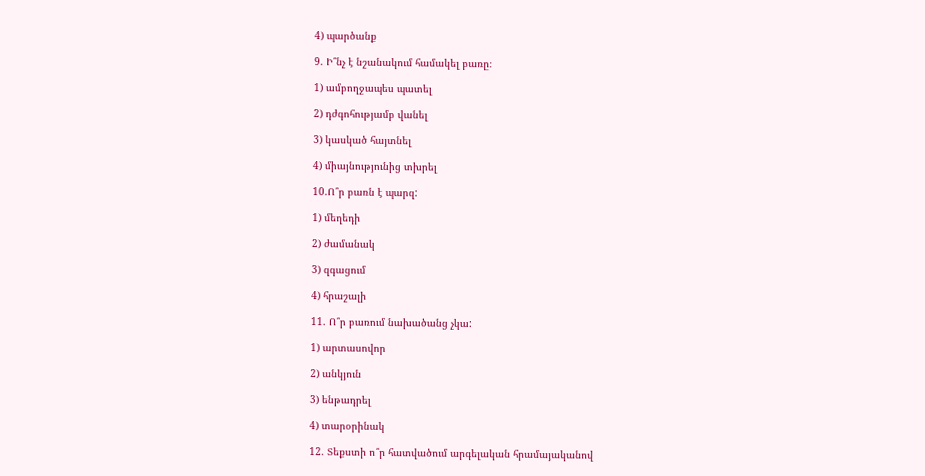4) պարծանք

9. Ի՞նչ է նշանակում համակել բառը։

1) ամբողջապես պատել

2) դժգոհությամբ վանել

3) կասկած հայտնել

4) միայնությունից տխրել

10.Ո՞ր բառն է պարզ:

1) մեղեդի

2) ժամանակ

3) զգացում

4) հրաշալի

11. Ո՞ր բառում նախածանց չկա:

1) արտասովոր

2) անկյուն

3) ենթադրել

4) տարօրինակ

12. Տեքստի ո՞ր հատվածում արգելական հրամայականով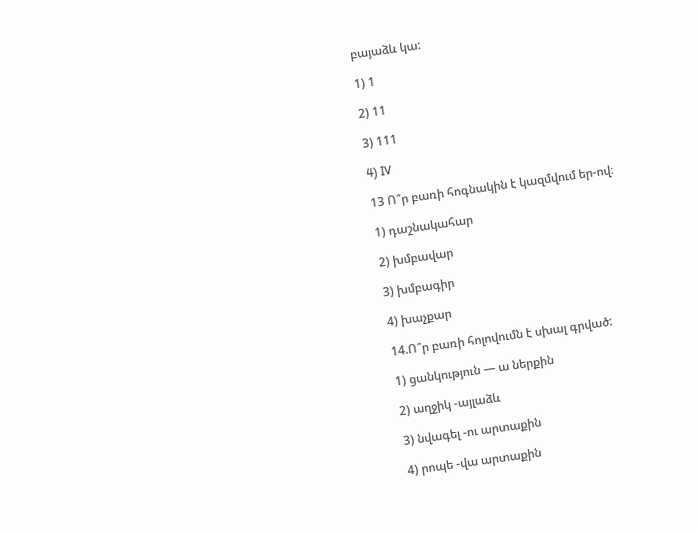բայաձև կա:

1) 1

2) 11

3) 111

4) IV

13 Ո՞ր բառի հոգնակին է կազմվում եր-ով։

1) դաշնակահար

2) խմբավար

3) խմբագիր

4) խաչքար

14.Ո՞ր բառի հոլովումն է սխալ գրված:

1) ցանկություն — ա ներքին

2) աղջիկ -այլաձև

3) նվագել -ու արտաքին

4) րոպե -վա արտաքին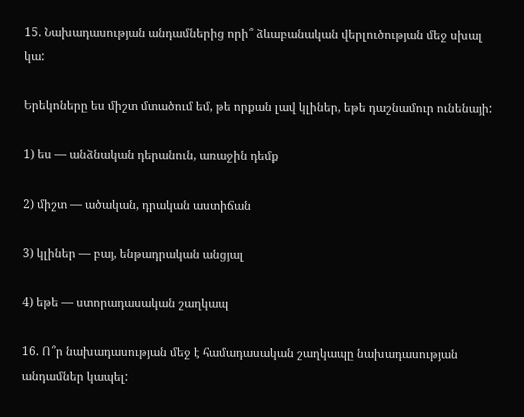15. Նախադասության անդամներից որի՞ ձևաբանական վերլուծության մեջ սխալ կա:

Երեկոները ես միշտ մտածում եմ, թե որքան լավ կլիներ, եթե դաշնամուր ունենայի:

1) ես — անձնական դերանուն, առաջին դեմք

2) միշտ — ածական, դրական աստիճան

3) կլիներ — բայ, ենթադրական անցյալ

4) եթե — ստորադասական շաղկապ

16. Ո՞ր նախադասության մեջ է համադասական շաղկապը նախադասության անդամներ կապել: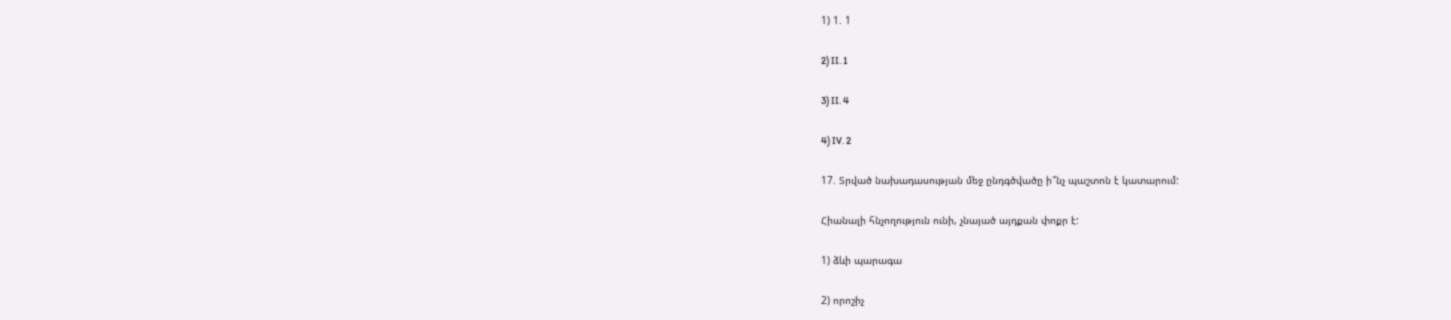1) 1. 1

2) II. 1

3) II. 4

4) IV. 2

17. Տրված նախադասության մեջ ընդգծվածը ի՞նչ պաշտոն է կատարում:

Հիանալի հնչողություն ունի, չնայած այդքան փոքր է:

1) ձևի պարագա

2) որոշիչ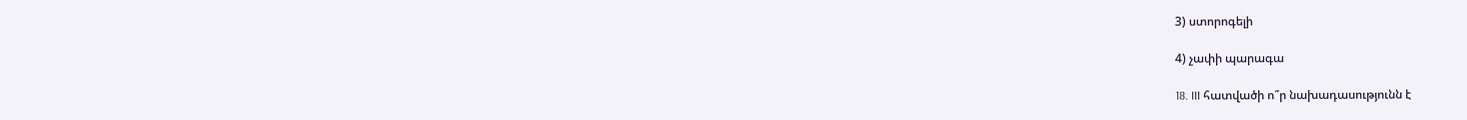3) ստորոգելի

4) չափի պարագա

18. III հատվածի ո՞ր նախադասությունն է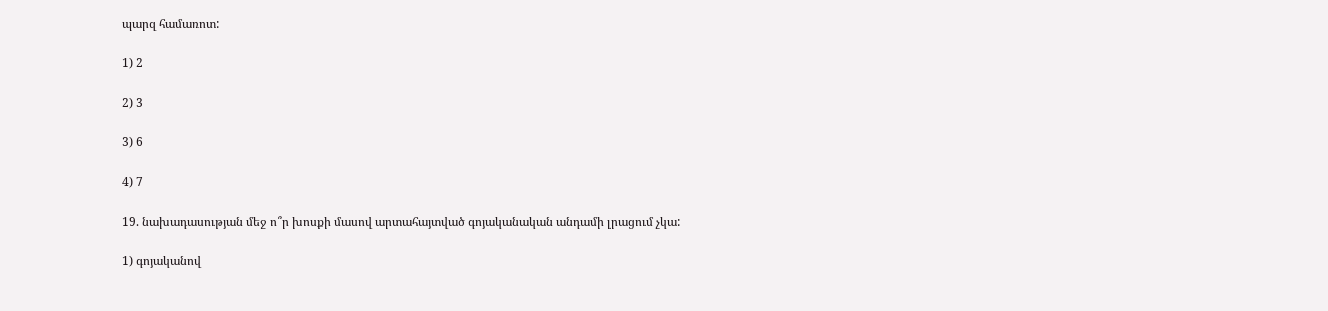պարզ համառոտ:

1) 2

2) 3

3) 6

4) 7

19. նախադասության մեջ ո՞ր խոսքի մասով արտահայտված գոյականական անդամի լրացում չկա:

1) գոյականով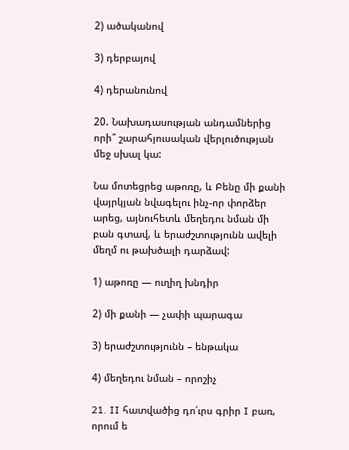2) ածականով

3) դերբայով

4) դերանունով

20. Նախադասության անդամներից որի՞ շարահյուսական վերլուծության մեջ սխալ կա:

Նա մոտեցրեց աթոռը, և Բենը մի քանի վայրկյան նվագելու ինչ-որ փորձեր արեց, այնուհետև մեղեդու նման մի բան գտավ, և երաժշտությունն ավելի մեղմ ու թախծալի դարձավ:

1) աթոռը — ուղիղ խնդիր

2) մի քանի — չափի պարագա

3) երաժշտությունն – ենթակա

4) մեղեդու նման – որոշիչ

21. II հատվածից դո՛ւրս գրիր I բառ, որում ե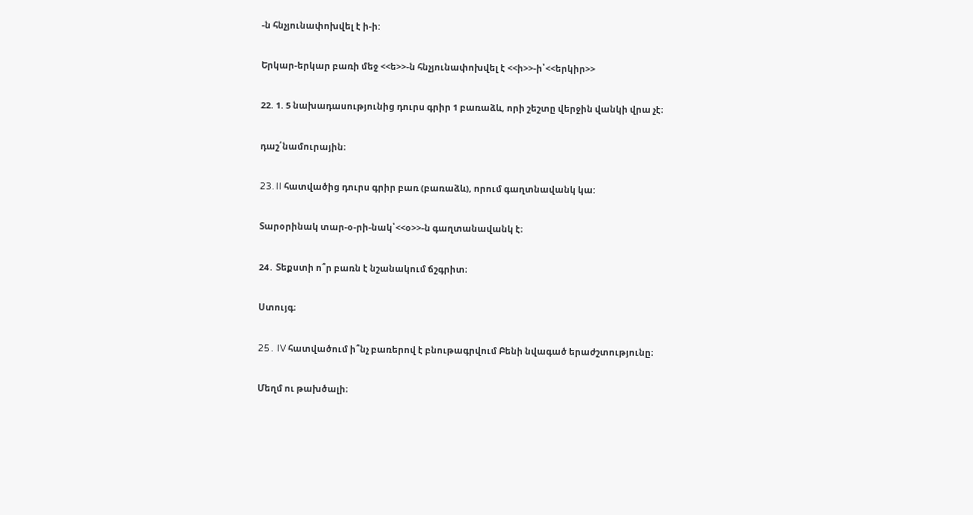-ն հնչյունափոխվել է ի-ի:

Երկար-երկար բառի մեջ <<ե>>-ն հնչյունափոխվել է <<ի>>-ի՝<<երկիր>>

22. 1. 5 նախադասությունից դուրս գրիր 1 բառաձև, որի շեշտը վերջին վանկի վրա չէ։

դաշ՛նամուրային։

23. II հատվածից դուրս գրիր բառ (բառաձև), որում գաղտնավանկ կա:

Տարօրինակ տար-օ-րի-նակ՝<<օ>>-ն գաղտանավանկ է։

24․ Տեքստի ո՞ր բառն է նշանակում ճշգրիտ։

Ստույգ։

25․ IV հատվածում ի՞նչ բառերով է բնութագրվում Բենի նվագած երաժշտությունը։

Մեղմ ու թախծալի։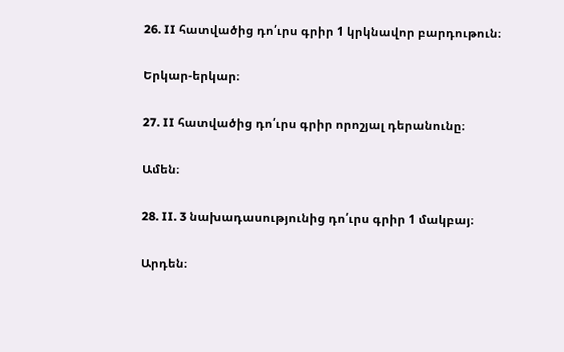26. II հատվածից դո՛ւրս գրիր 1 կրկնավոր բարդութուն։

Երկար-երկար։

27. II հատվածից դո՛ւրս գրիր որոշյալ դերանունը։

Ամեն։

28. II. 3 նախադասությունից դո՛ւրս գրիր 1 մակբայ։

Արդեն։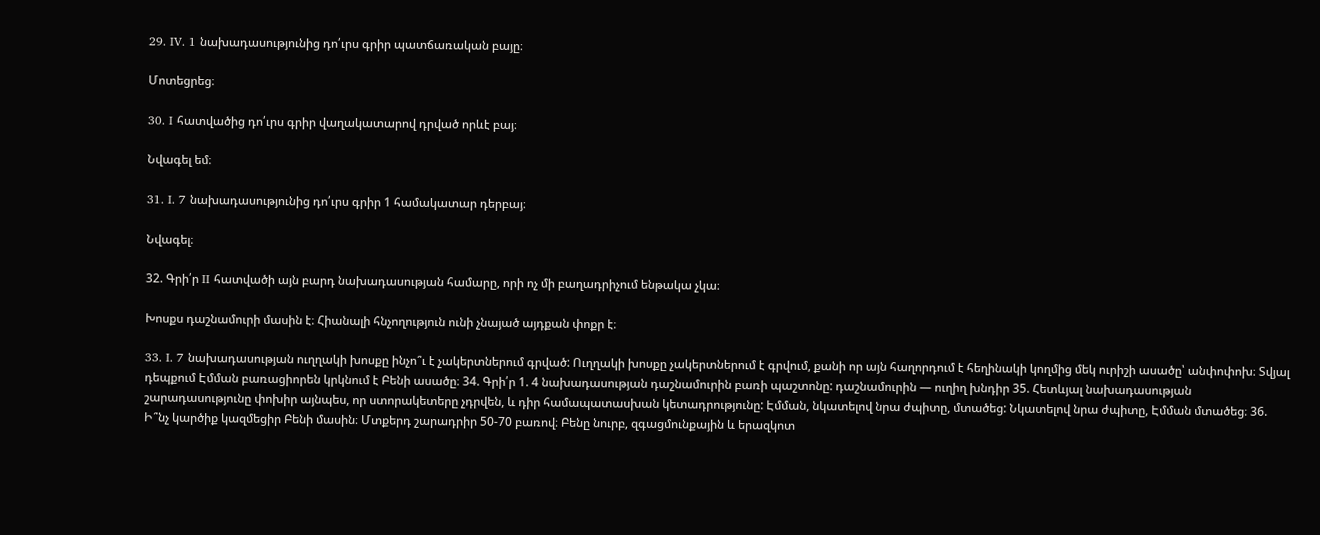29․ IV. 1 նախադասությունից դո՛ւրս գրիր պատճառական բայը։

Մոտեցրեց։

30․ I հատվածից դո՛ւրս գրիր վաղակատարով դրված որևէ բայ։

Նվագել եմ։

31. I. 7 նախադասությունից դո՛ւրս գրիր 1 համակատար դերբայ։

Նվագել։

32. Գրի՛ր II հատվածի այն բարդ նախադասության համարը, որի ոչ մի բաղադրիչում ենթակա չկա։

Խոսքս դաշնամուրի մասին է։ Հիանալի հնչողություն ունի չնայած այդքան փոքր է։

33. I. 7 նախադասության ուղղակի խոսքը ինչո՞ւ է չակերտներում գրված: Ուղղակի խոսքը չակերտներում է գրվում, քանի որ այն հաղորդում է հեղինակի կողմից մեկ ուրիշի ասածը՝ անփոփոխ։ Տվյալ դեպքում Էմման բառացիորեն կրկնում է Բենի ասածը։ 34. Գրի՛ր 1. 4 նախադասության դաշնամուրին բառի պաշտոնը: դաշնամուրին — ուղիղ խնդիր 35. Հետևյալ նախադասության շարադասությունը փոխիր այնպես, որ ստորակետերը չդրվեն, և դիր համապատասխան կետադրությունը: Էմման, նկատելով նրա ժպիտը, մտածեց: Նկատելով նրա ժպիտը, Էմման մտածեց։ 36. Ի՞նչ կարծիք կազմեցիր Բենի մասին։ Մտքերդ շարադրիր 50-70 բառով։ Բենը նուրբ, զգացմունքային և երազկոտ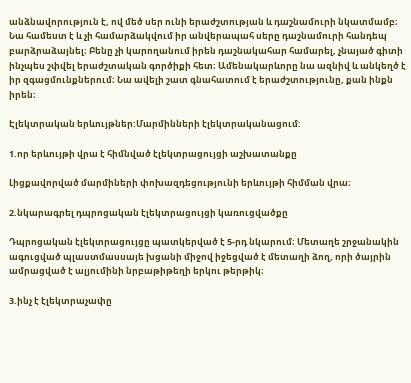անձնավորություն է, ով մեծ սեր ունի երաժշտության և դաշնամուրի նկատմամբ։ Նա համեստ է և չի համարձակվում իր անվերապահ սերը դաշնամուրի հանդեպ բարձրաձայնել։ Բենը չի կարողանում իրեն դաշնակահար համարել, չնայած գիտի ինչպես շփվել երաժշտական գործիքի հետ։ Ամենակարևորը նա ազնիվ և անկեղծ է իր զգացմունքներում։ Նա ավելի շատ գնահատում է երաժշտությունը, քան ինքն իրեն։

Էլեկտրական երևույթներ:Մարմինների էլեկտրականացում:

1.որ երևույթի վրա է հիմնված էլեկտրացույցի աշխատանքը

Լիցքավորված մարմիների փոխազդեցությունի երևույթի հիմման վրա։

2.նկարագրել դպրոցական էլեկտրացույցի կառուցվածքը

Դպրոցական էլեկտրացույցը պատկերված է 5-րդ նկարում։ Մետաղե շրջանակին ագուցված պլաստմասսայե խցանի միջով իջեցված է մետաղի ձող, որի ծայրին ամրացված է ալյումինի նրբաթիթեղի երկու թերթիկ։

3.ինչ է էլեկտրաչափը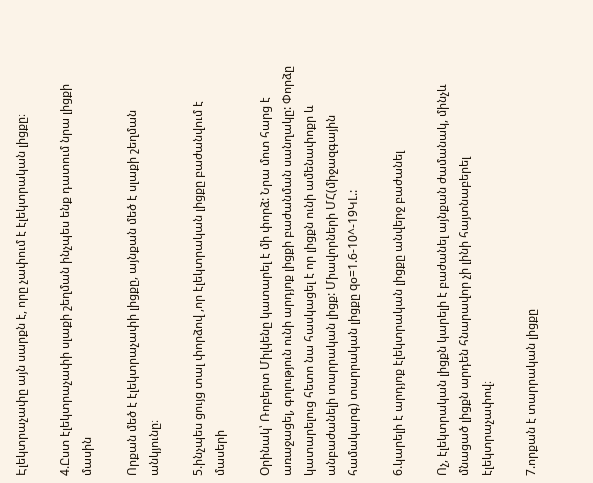Էլեկտրաչափը այն սարքն է, որը չափում է էլեկտրական լիցքը։

4.Ըստ էլեկտրաչափի սլաքի շեղման ինչպես ենք դատում նրա լիցքի մասին

Որքան մեծ է էլեկտրաչափի լիցքը, այնքան մեծ է սլաքի շեղման անկյունը։

5.ինչպես ցույց տալ փորձով ,որ էլեկտրական լիցքը բաժանվում է մասերի

Օրինակ՝ Ռոբերտ Միլկենը կատարել է մի փորձ: Նրա մոտ հարց է առաջացել, գոլություն ունի արդյոք լիցքի բաժանման սանղակը: Փորձը կատարելուց հետո նա հասկացել է որ լիցքն ունի ամենափոքր և անբաժանելի տարրական լիցք: Միավորների ՄՀ(միջազգային համակարգ) տարրական լիցքը qօ=1.6-10^-19ԿԼ.:

6.կարելի է արդյոք էլեկտրական լիցքը անվերջ բաժանել

Ոչ, էլեկտրական լիցքն կարելի է բաժանել այնքան ժամանակ, մինչև մնացած լիցքն արդեն հնարավոր չի լինի հայտնաբերել էլեկտրաչափով։

7.որքան է տարրական լիցքը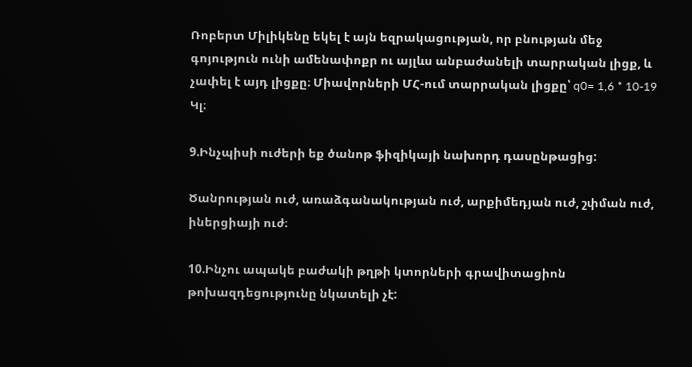Ռոբերտ Միլիկենը եկել է այն եզրակացության, որ բնության մեջ գոյություն ունի ամենափոքր ու այլևս անբաժանելի տարրական լիցք, և չափել է այդ լիցքը։ Միավորների ՄՀ-ում տարրական լիցքը՝ q0= 1,6 * 10-19 Կլ։

9.Ինչպիսի ուժերի եք ծանոթ ֆիզիկայի նախորդ դասընթացից:

Ծանրության ուժ, առաձգանակության ուժ, արքիմեդյան ուժ, շփման ուժ, իներցիայի ուժ։

10.Ինչու ապակե բաժակի թղթի կտորների գրավիտացիոն թոխազդեցությունը նկատելի չէ: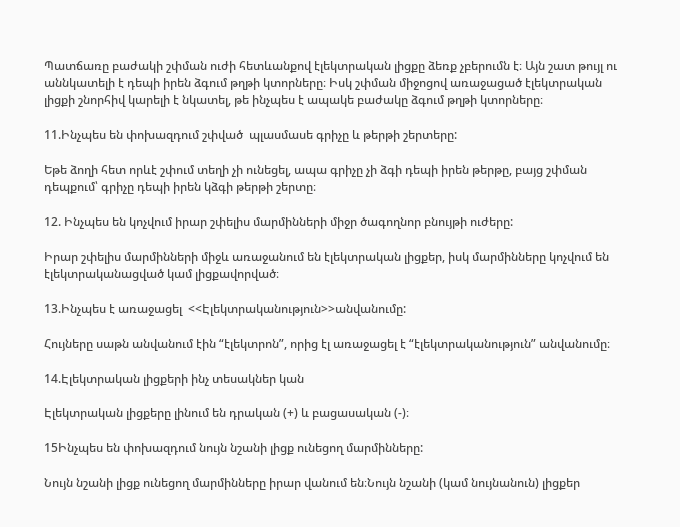Պատճառը բաժակի շփման ուժի հետևանքով էլեկտրական լիցքը ձեռք չբերումն է։ Այն շատ թույլ ու աննկատելի է դեպի իրեն ձգում թղթի կտորները։ Իսկ շփման միջոցով առաջացած էլեկտրական լիցքի շնորհիվ կարելի է նկատել, թե ինչպես է ապակե բաժակը ձգում թղթի կտորները։

11.Ինչպես են փոխազդում շփված  պլասմասե գրիչը և թերթի շերտերը:

Եթե ձողի հետ որևէ շփում տեղի չի ունեցել, ապա գրիչը չի ձգի դեպի իրեն թերթը, բայց շփման դեպքում՝ գրիչը դեպի իրեն կձգի թերթի շերտը։

12. Ինչպես են կոչվում իրար շփելիս մարմինների միջր ծագողնոր բնույթի ուժերը:

Իրար շփելիս մարմինների միջև առաջանում են էլեկտրական լիցքեր, իսկ մարմինները կոչվում են էլեկտրականացված կամ լիցքավորված։

13.Ինչպես է առաջացել  <<Էլեկտրականություն>>անվանումը:

Հույները սաթն անվանում էին “էլեկտրոն”, որից էլ առաջացել է “էլեկտրականություն” անվանումը։

14.Էլեկտրական լիցքերի ինչ տեսակներ կան

Էլեկտրական լիցքերը լինում են դրական (+) և բացասական (-)։

15Ինչպես են փոխազդում նույն նշանի լիցք ունեցող մարմինները:

Նույն նշանի լիցք ունեցող մարմինները իրար վանում են։Նույն նշանի (կամ նույնանուն) լիցքեր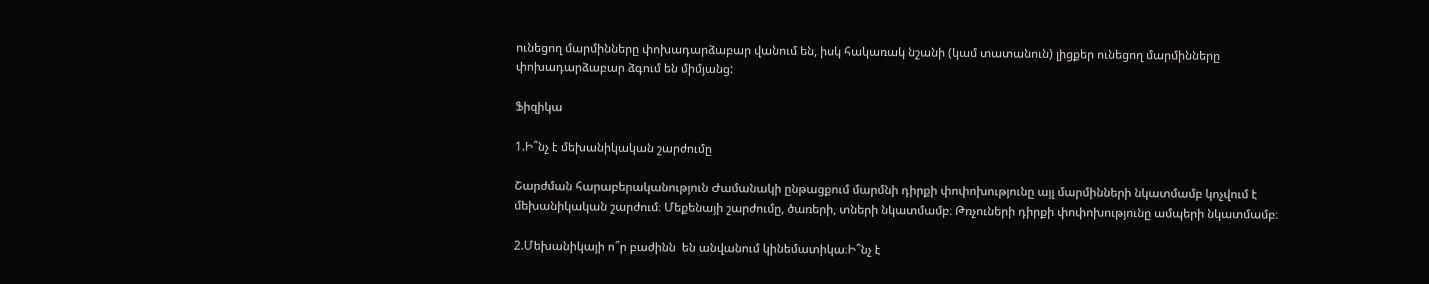ունեցող մարմինները փոխադարձաբար վանում են, իսկ հակառակ նշանի (կամ տատանուն) լիցքեր ունեցող մարմինները փոխադարձաբար ձգում են միմյանց:

Ֆիզիկա

1.Ի՞նչ է մեխանիկական շարժումը

Շարժման հարաբերականություն Ժամանակի ընթացքում մարմնի դիրքի փոփոխությունը այլ մարմինների նկատմամբ կոչվում է մեխանիկական շարժում։ Մեքենայի շարժումը, ծառերի, տների նկատմամբ։ Թռչուների դիրքի փոփոխությունը ամպերի նկատմամբ։

2.Մեխանիկայի ո՞ր բաժինն  են անվանում կինեմատիկա։Ի՞նչ է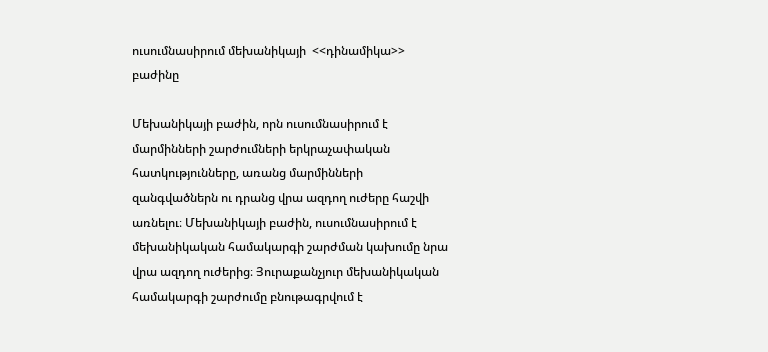ուսումնասիրում մեխանիկայի  <<դինամիկա>> բաժինը

Մեխանիկայի բաժին, որն ուսումնասիրում է մարմինների շարժումների երկրաչափական հատկությունները, առանց մարմինների զանգվածներն ու դրանց վրա ազդող ուժերը հաշվի առնելու։ Մեխանիկայի բաժին, ուսումնասիրում է մեխանիկական համակարգի շարժման կախումը նրա վրա ազդող ուժերից։ Յուրաքանչյուր մեխանիկական համակարգի շարժումը բնութագրվում է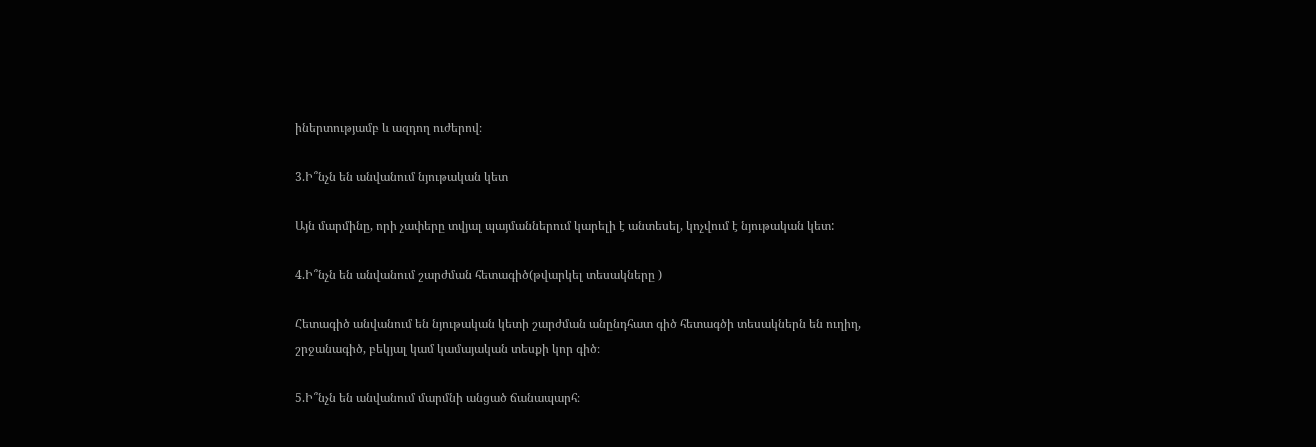իներտությամբ և ազդող ուժերով։

3.Ի՞նչն են անվանում նյութական կետ

Այն մարմինը, որի չափերը տվյալ պայմաններում կարելի է անտեսել, կոչվում է նյութական կետ:

4.Ի՞նչն են անվանում շարժման հետագիծ(թվարկել տեսակները )

Հետագիծ անվանում են նյութական կետի շարժման անընդհատ գիծ հետագծի տեսակներն են ուղիղ, շրջանագիծ, բեկյալ կամ կամայական տեսքի կոր գիծ։

5.Ի՞նչն են անվանում մարմնի անցած ճանապարհ։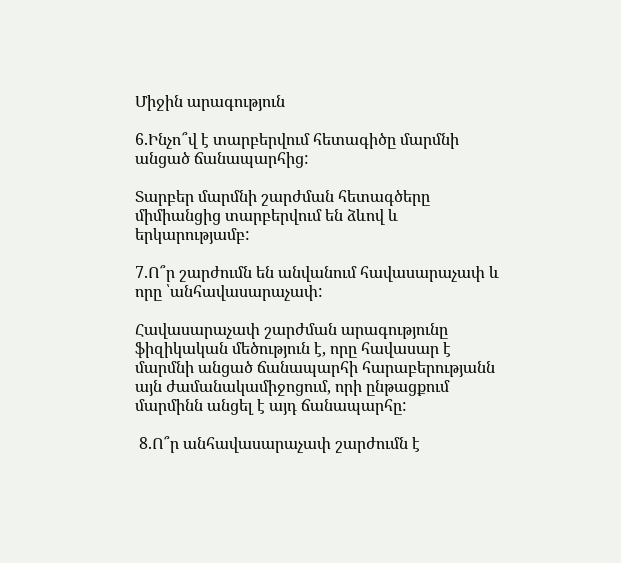Միջին արագություն

6.Ինչո՞վ է տարբերվում հետագիծը մարմնի անցած ճանապարհից:

Տարբեր մարմնի շարժման հետագծերը միմիանցից տարբերվում են ձևով և երկարությամբ:

7.Ո՞ր շարժումն են անվանում հավասարաչափ և որը ՝անհավասարաչափ:

Հավասարաչափ շարժման արագությունը ֆիզիկական մեծություն է, որը հավասար է մարմնի անցած ճանապարհի հարաբերությանն այն ժամանակամիջոցում, որի ընթացքում մարմինն անցել է այդ ճանապարհը:

 8.Ո՞ր անհավասարաչափ շարժումն է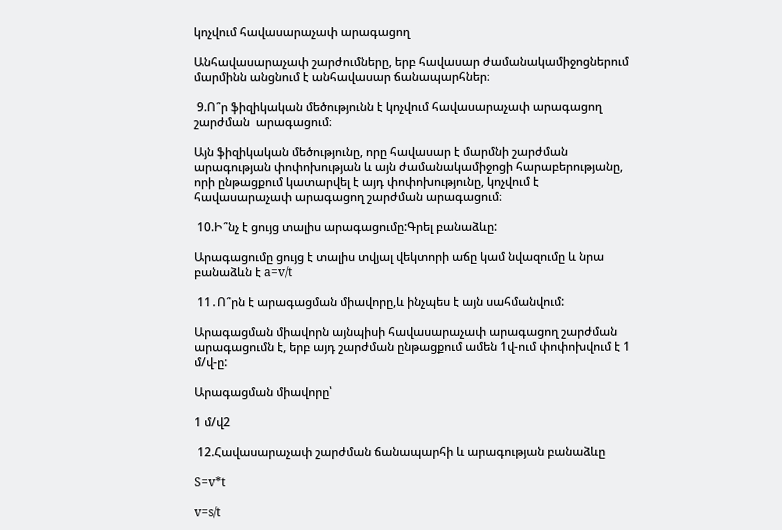կոչվում հավասարաչափ արագացող

Անհավասարաչափ շարժումները, երբ հավասար ժամանակամիջոցներում մարմինն անցնում է անհավասար ճանապարհներ։

 9.Ո՞ր ֆիզիկական մեծությունն է կոչվում հավասարաչափ արագացող     շարժման  արագացում։

Այն ֆիզիկական մեծությունը, որը հավասար է մարմնի շարժման արագության փոփոխության և այն ժամանակամիջոցի հարաբերությանը, որի ընթացքում կատարվել է այդ փոփոխությունը, կոչվում է հավասարաչափ արագացող շարժման արագացում։

 10.Ի՞նչ է ցույց տալիս արագացումը:Գրել բանաձևը:

Արագացումը ցույց է տալիս տվյալ վեկտորի աճը կամ նվազումը և նրա բանաձևն է a=v/t

 11․Ո՞րն է արագացման միավորը,և ինչպես է այն սահմանվում:

Արագացման միավորն այնպիսի հավասարաչափ արագացող շարժման արագացումն է, երբ այդ շարժման ընթացքում ամեն 1վ-ում փոփոխվում է 1 մ/վ-ը:

Արագացման միավորը՝

1 մ/վ2

 12.Հավասարաչափ շարժման ճանապարհի և արագության բանաձևը

S=v*t

v=s/t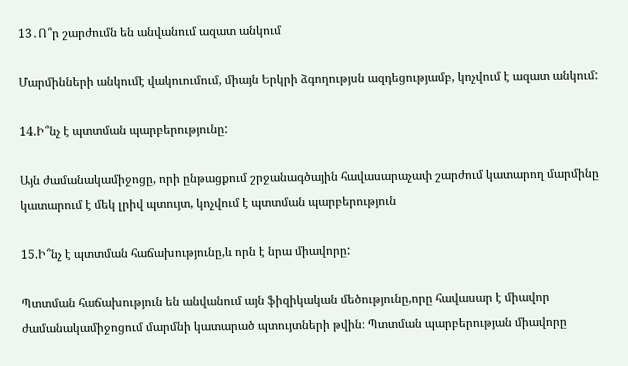13․Ո՞ր շարժումն են անվանում ազատ անկում

Մարմինների անկումէ վակուումում, միայն Երկրի ձգողությսն ազդեցությամբ, կոչվում է ազատ անկում:

14.Ի՞նչ է պտտման պարբերությունը:

Այն ժամանակամիջոցը, որի ընթացքում շրջանագծային հավասարաչափ շարժում կատարող մարմինը կատարում է մեկ լրիվ պտույտ, կոչվում է պտտման պարբերություն

15.Ի՞նչ է պտտման հաճախությունը,և որն է նրա միավորը:

Պտտման հաճախություն են անվանում այն ֆիզիկական մեծությունը,որը հավասար է միավոր ժամանակամիջոցում մարմնի կատարած պտույտների թվին։ Պտտման պարբերության միավորը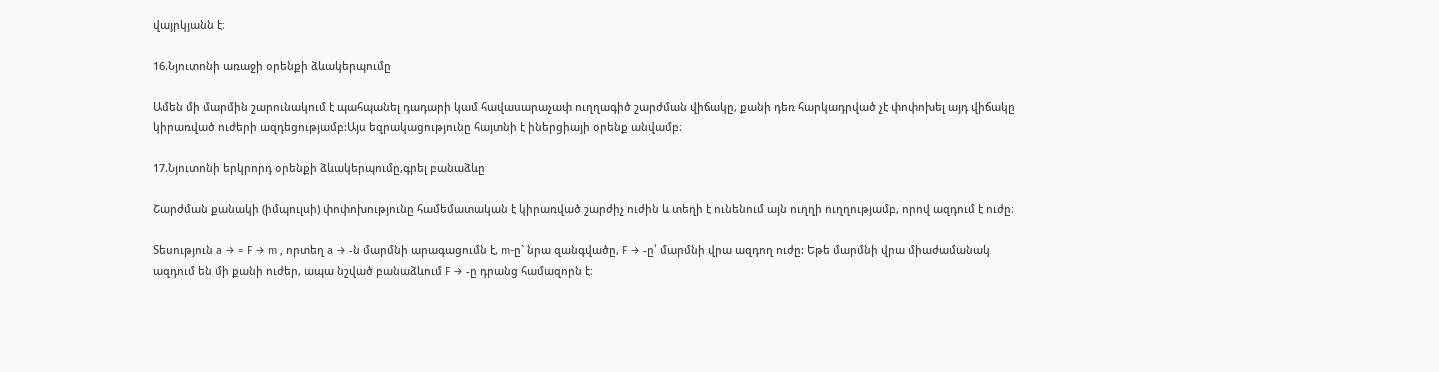վայրկյանն է։

16.Նյուտոնի առաջի օրենքի ձևակերպումը

Ամեն մի մարմին շարունակում է պահպանել դադարի կամ հավասարաչափ ուղղագիծ շարժման վիճակը, քանի դեռ հարկադրված չէ փոփոխել այդ վիճակը կիրառված ուժերի ազդեցությամբ:Այս եզրակացությունը հայտնի է իներցիայի օրենք անվամբ։

17.Նյուտոնի երկրորդ օրենքի ձևակերպումը,գրել բանաձևը

Շարժման քանակի (իմպուլսի) փոփոխությունը համեմատական է կիրառված շարժիչ ուժին և տեղի է ունենում այն ուղղի ուղղությամբ, որով ազդում է ուժը։

Տեսություն a → = F → m , որտեղ a → -ն մարմնի արագացումն է, m-ը` նրա զանգվածը, F → -ը՝ մարմնի վրա ազդող ուժը: Եթե մարմնի վրա միաժամանակ ազդում են մի քանի ուժեր, ապա նշված բանաձևում F → -ը դրանց համազորն է։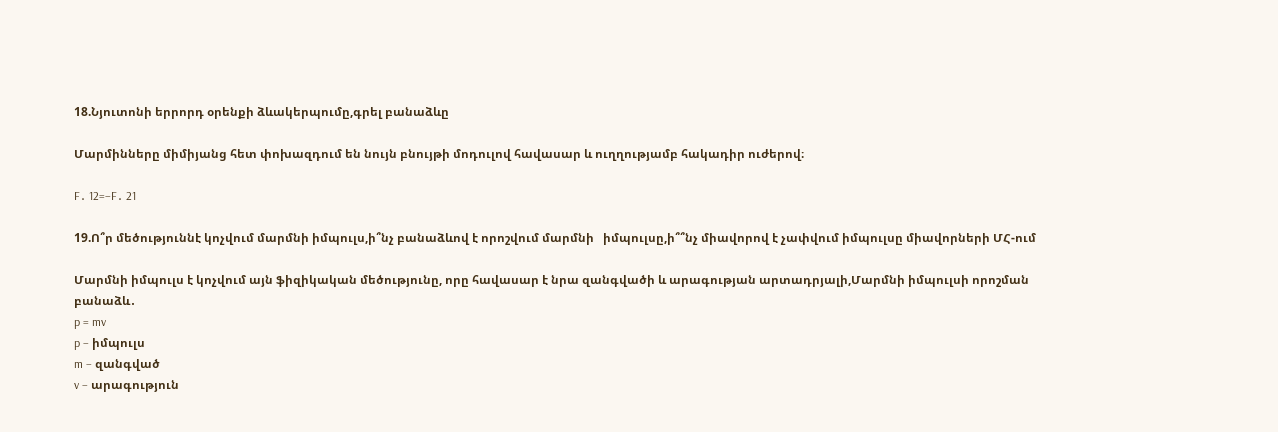18.Նյուտոնի երրորդ օրենքի ձևակերպումը,գրել բանաձևը

Մարմինները միմիյանց հետ փոխազդում են նույն բնույթի մոդուլով հավասար և ուղղությամբ հակադիր ուժերով։

F․ 12=−F․ 21

19.Ո՞ր մեծություննէ կոչվում մարմնի իմպուլս,ի՞նչ բանաձևով է որոշվում մարմնի   իմպուլսը,ի՞՞նչ միավորով է չափվում իմպուլսը միավորների ՄՀ-ում

Մարմնի իմպուլս է կոչվում այն ֆիզիկական մեծությունը, որը հավասար է նրա զանգվածի և արագության արտադրյալի,Մարմնի իմպուլսի որոշման բանաձև․
p = mv
p – իմպուլս
m – զանգված
v – արագություն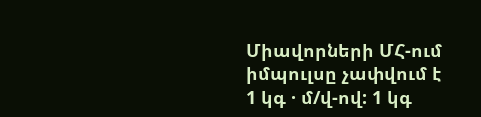Միավորների ՄՀ-ում իմպուլսը չափվում է 1 կգ · մ/վ-ով: 1 կգ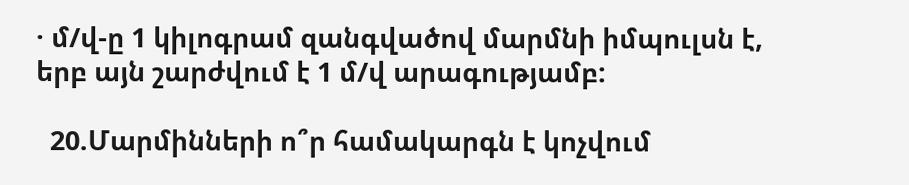· մ/վ-ը 1 կիլոգրամ զանգվածով մարմնի իմպուլսն է, երբ այն շարժվում է 1 մ/վ արագությամբ:

  20.Մարմինների ո՞ր համակարգն է կոչվում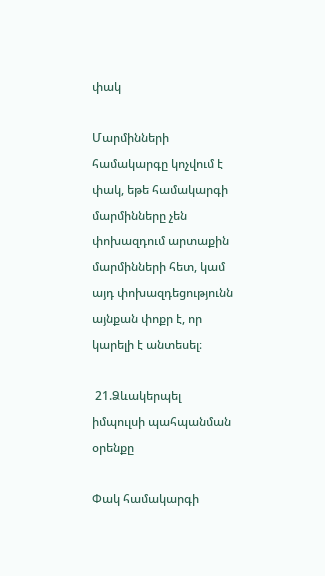փակ

Մարմինների համակարգը կոչվում է փակ, եթե համակարգի մարմինները չեն փոխազդում արտաքին մարմինների հետ, կամ այդ փոխազդեցությունն այնքան փոքր է, որ կարելի է անտեսել։

 21.Ձևակերպել իմպուլսի պահպանման օրենքը

Փակ համակարգի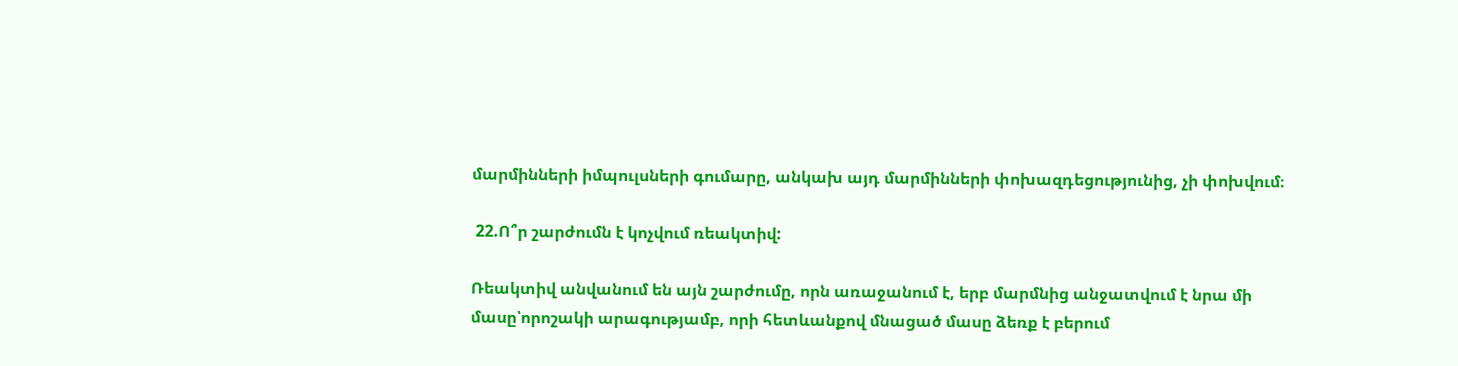մարմինների իմպուլսների գումարը, անկախ այդ մարմինների փոխազդեցությունից, չի փոխվում։

 22.Ո՞ր շարժումն է կոչվում ռեակտիվ:

Ռեակտիվ անվանում են այն շարժումը, որն առաջանում է, երբ մարմնից անջատվում է նրա մի մասը՝որոշակի արագությամբ, որի հետևանքով մնացած մասը ձեռք է բերում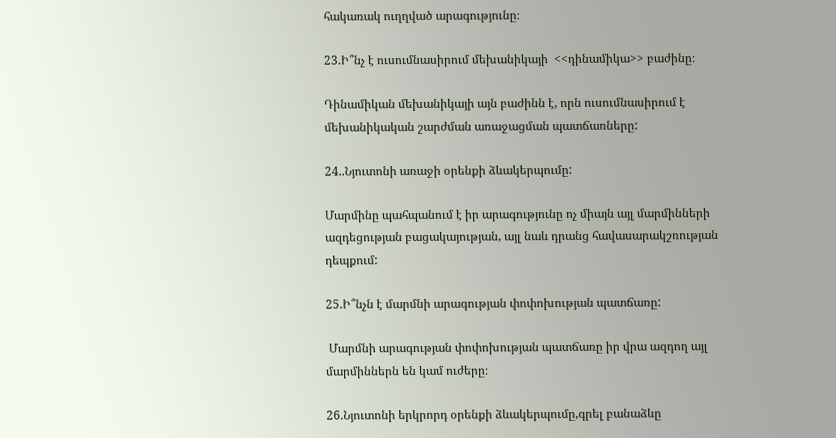հակառակ ուղղված արագությունը։

23.Ի՞նչ է ուսումնասիրում մեխանիկայի  <<դինամիկա>> բաժինը։

Դինամիկան մեխանիկայի այն բաժինն է, որն ուսումնասիրում է մեխանիկական շարժման առաջացման պատճառները:

24..Նյուտոնի առաջի օրենքի ձևակերպումը:

Մարմինը պահպանում է իր արագությունը ոչ միայն այլ մարմինների ազդեցության բացակայության, այլ նաև դրանց հավասարակշռության դեպքում:

25.Ի՞նչն է մարմնի արագության փոփոխության պատճառը:

 Մարմնի արագության փոփոխության պատճառը իր վրա ազդող այլ մարմիններն են կամ ուժերը։

26.Նյուտոնի երկրորդ օրենքի ձևակերպումը,գրել բանաձևը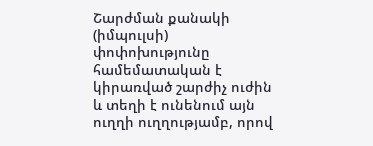Շարժման քանակի (իմպուլսի) փոփոխությունը համեմատական է կիրառված շարժիչ ուժին և տեղի է ունենում այն ուղղի ուղղությամբ, որով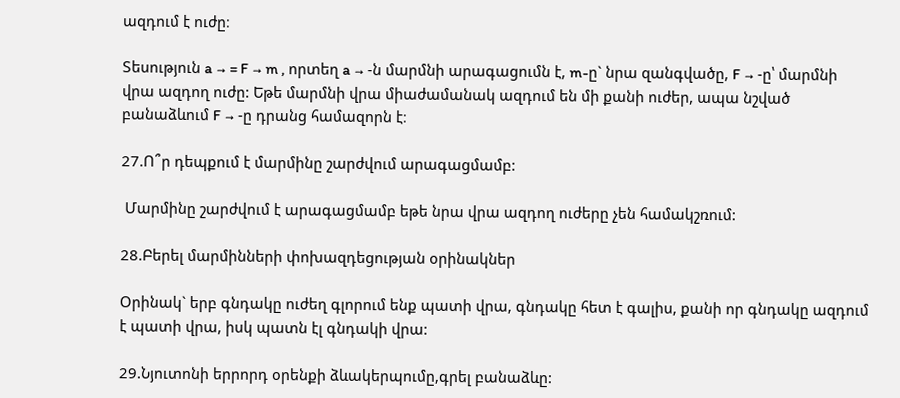ազդում է ուժը։

Տեսություն a → = F → m , որտեղ a → -ն մարմնի արագացումն է, m-ը` նրա զանգվածը, F → -ը՝ մարմնի վրա ազդող ուժը: Եթե մարմնի վրա միաժամանակ ազդում են մի քանի ուժեր, ապա նշված բանաձևում F → -ը դրանց համազորն է։

27.Ո՞ր դեպքում է մարմինը շարժվում արագացմամբ:

 Մարմինը շարժվում է արագացմամբ եթե նրա վրա ազդող ուժերը չեն համակշռում:

28.Բերել մարմինների փոխազդեցության օրինակներ

Օրինակ` երբ գնդակը ուժեղ գլորում ենք պատի վրա, գնդակը հետ է գալիս, քանի որ գնդակը ազդում է պատի վրա, իսկ պատն էլ գնդակի վրա:

29.Նյուտոնի երրորդ օրենքի ձևակերպումը,գրել բանաձևը: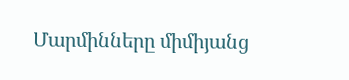Մարմինները միմիյանց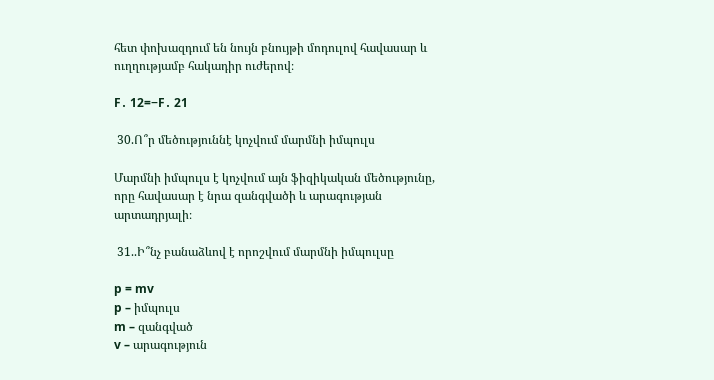հետ փոխազդում են նույն բնույթի մոդուլով հավասար և ուղղությամբ հակադիր ուժերով։

F․ 12=−F․ 21

 30.Ո՞ր մեծություննէ կոչվում մարմնի իմպուլս

Մարմնի իմպուլս է կոչվում այն ֆիզիկական մեծությունը, որը հավասար է նրա զանգվածի և արագության արտադրյալի։

 31..Ի՞նչ բանաձևով է որոշվում մարմնի իմպուլսը

p = mv
p – իմպուլս
m – զանգված
v – արագություն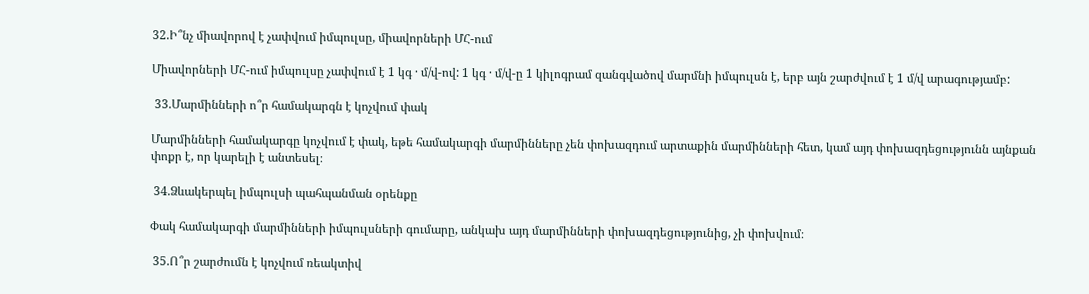32.Ի՞նչ միավորով է չափվում իմպուլսը, միավորների ՄՀ-ում

Միավորների ՄՀ-ում իմպուլսը չափվում է 1 կգ · մ/վ-ով: 1 կգ · մ/վ-ը 1 կիլոգրամ զանգվածով մարմնի իմպուլսն է, երբ այն շարժվում է 1 մ/վ արագությամբ:

 33.Մարմինների ո՞ր համակարգն է կոչվում փակ

Մարմինների համակարգը կոչվում է փակ, եթե համակարգի մարմինները չեն փոխազդում արտաքին մարմինների հետ, կամ այդ փոխազդեցությունն այնքան փոքր է, որ կարելի է անտեսել։

 34.Ձևակերպել իմպուլսի պահպանման օրենքը

Փակ համակարգի մարմինների իմպուլսների գումարը, անկախ այդ մարմինների փոխազդեցությունից, չի փոխվում։

 35.Ո՞ր շարժումն է կոչվում ռեակտիվ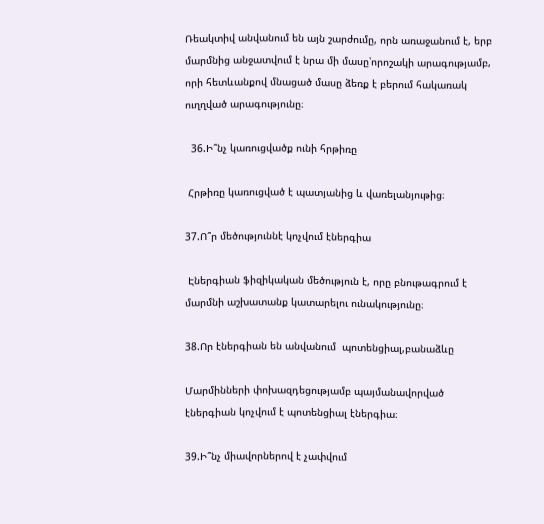Ռեակտիվ անվանում են այն շարժումը, որն առաջանում է, երբ մարմնից անջատվում է նրա մի մասը՝որոշակի արագությամբ, որի հետևանքով մնացած մասը ձեռք է բերում հակառակ ուղղված արագությունը։

  36.Ի՞նչ կառուցվածք ունի հրթիռը

 Հրթիռը կառուցված է պատյանից և վառելանյութից։

37.Ո՞ր մեծություննէ կոչվում էներգիա

 Էներգիան ֆիզիկական մեծություն է, որը բնութագրում է մարմնի աշխատանք կատարելու ունակությունը։

38.Որ էներգիան են անվանում  պոտենցիալ,բանաձևը

Մարմինների փոխազդեցությամբ պայմանավորված էներգիան կոչվում է պոտենցիալ էներգիա։

39.Ի՞նչ միավորներով է չափվում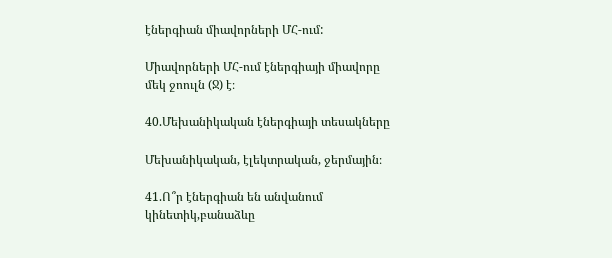էներգիան միավորների ՄՀ-ում:

Միավորների ՄՀ-ում էներգիայի միավորը մեկ ջոուլն (Ջ) է։

40.Մեխանիկական էներգիայի տեսակները

Մեխանիկական, էլեկտրական, ջերմային։

41.Ո՞ր էներգիան են անվանում կինետիկ,բանաձևը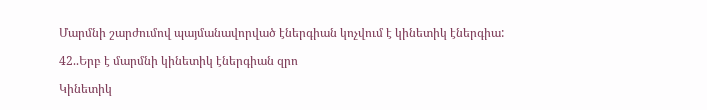Մարմնի շարժումով պայմանավորված էներգիան կոչվում է կինետիկ էներգիա:

42..Երբ է մարմնի կինետիկ էներգիան զրո

Կինետիկ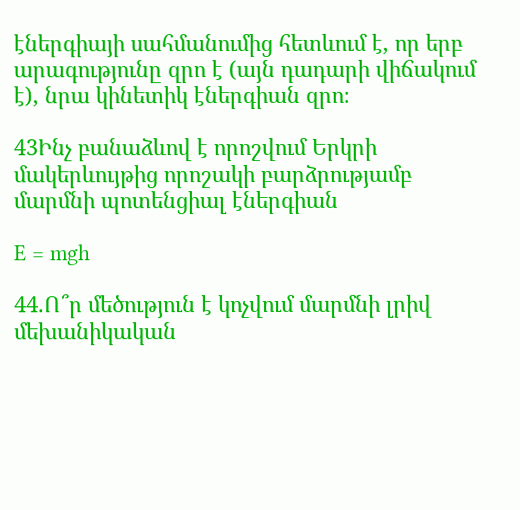էներգիայի սահմանումից հետևում է, որ երբ արագությունը զրո է (այն դադարի վիճակում է), նրա կինետիկ էներգիան զրո։

43Ինչ բանաձևով է որոշվում Երկրի մակերևույթից որոշակի բարձրությամբ մարմնի պոտենցիալ էներգիան

E = mgh

44.Ո՞ր մեծություն է կոչվում մարմնի լրիվ մեխանիկական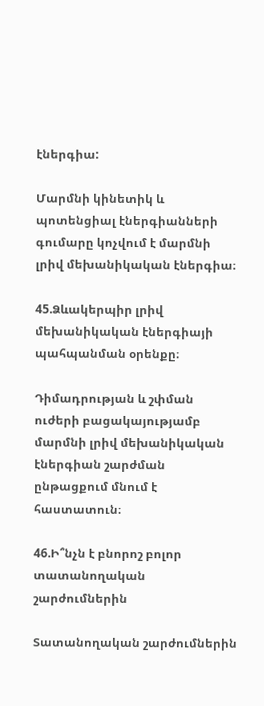էներգիա:

Մարմնի կինետիկ և պոտենցիալ էներգիանների գումարը կոչվում է մարմնի լրիվ մեխանիկական էներգիա։

45.Ձևակերպիր լրիվ մեխանիկական էներգիայի պահպանման օրենքը։

Դիմադրության և շփման ուժերի բացակայությամբ մարմնի լրիվ մեխանիկական էներգիան շարժման ընթացքում մնում է հաստատուն։

46.Ի՞նչն է բնորոշ բոլոր տատանողական շարժումներին

Տատանողական շարժումներին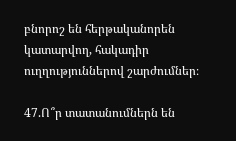բնորոշ են հերթականորեն կատարվող, հակադիր ուղղություններով շարժումներ։

47.Ո՞ր տատանումներն են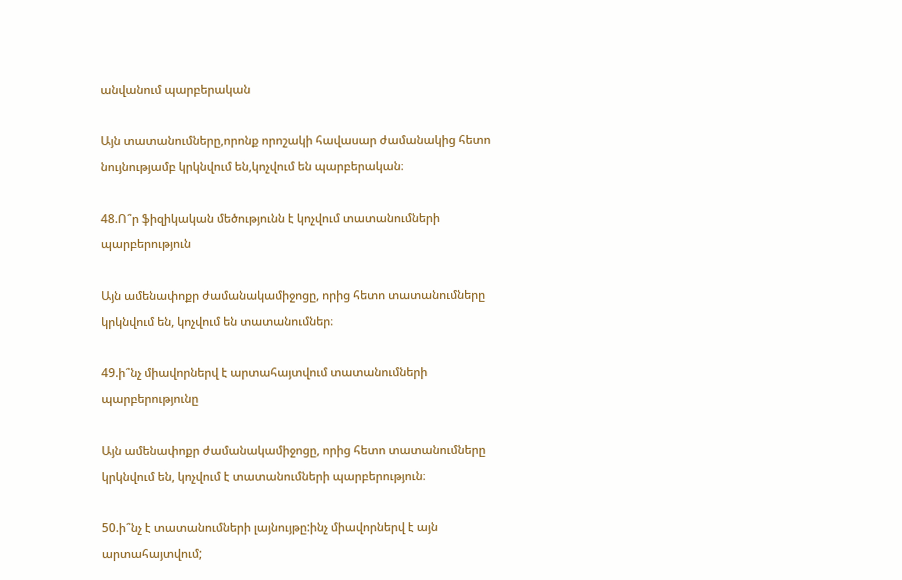անվանում պարբերական

Այն տատանումները,որոնք որոշակի հավասար ժամանակից հետո նույնությամբ կրկնվում են,կոչվում են պարբերական։

48.Ո՞ր ֆիզիկական մեծությունն է կոչվում տատանումների պարբերություն

Այն ամենափոքր ժամանակամիջոցը, որից հետո տատանումները կրկնվում են, կոչվում են տատանումներ։

49.ի՞նչ միավորներվ է արտահայտվում տատանումների պարբերությունը

Այն ամենափոքր ժամանակամիջոցը, որից հետո տատանումները կրկնվում են, կոչվում է տատանումների պարբերություն։

50.ի՞նչ է տատանումների լայնույթը:ինչ միավորներվ է այն արտահայտվում;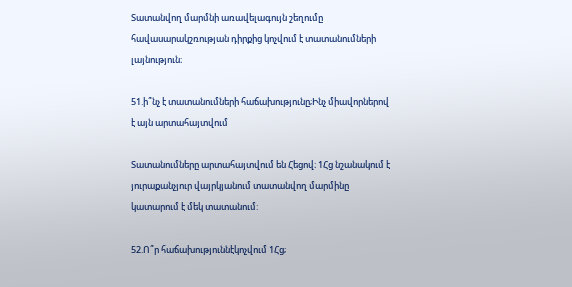Տատանվող մարմնի առավելագույն շեղումը հավասարակշռության դիրքից կոչվում է տատանումների լայնություն։

51.ի՞նչ է տատանումների հաճախությունը;Ինչ միավորներով է այն արտահայտվում

Տատանումները արտահայտվում են Հեցով։ 1Հց նշանակում է յուրաքանչյուր վայրկյանում տատանվող մարմինը կատարում է մեկ տատանում:

52.Ո՞ր հաճախություննէկոչվում 1Հց;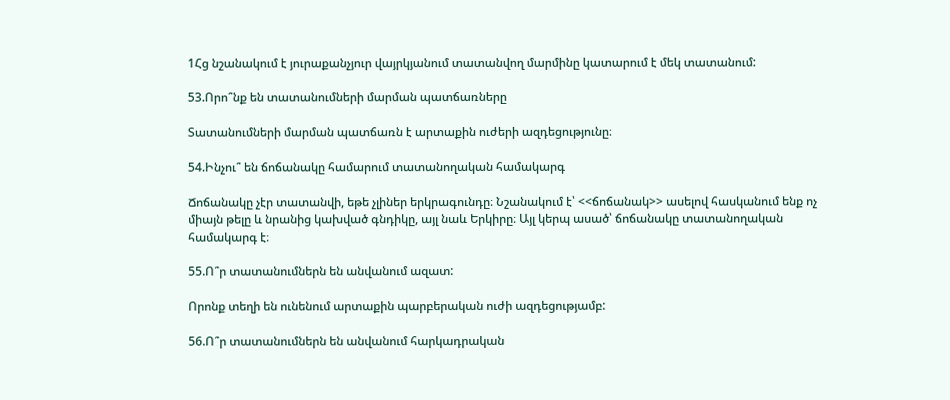1Հց նշանակում է յուրաքանչյուր վայրկյանում տատանվող մարմինը կատարում է մեկ տատանում:

53.Որո՞նք են տատանումների մարման պատճառները

Տատանումների մարման պատճառն է արտաքին ուժերի ազդեցությունը։

54.Ինչու՞ են ճոճանակը համարում տատանողական համակարգ

Ճոճանակը չէր տատանվի, եթե չլիներ երկրագունդը։ Նշանակում է՝ <<ճոճանակ>> ասելով հասկանում ենք ոչ միայն թելը և նրանից կախված գնդիկը, այլ նաև Երկիրը։ Այլ կերպ ասած՝ ճոճանակը տատանողական համակարգ է։

55.Ո՞ր տատանումներն են անվանում ազատ:

Որոնք տեղի են ունենում արտաքին պարբերական ուժի ազդեցությամբ:

56.Ո՞ր տատանումներն են անվանում հարկադրական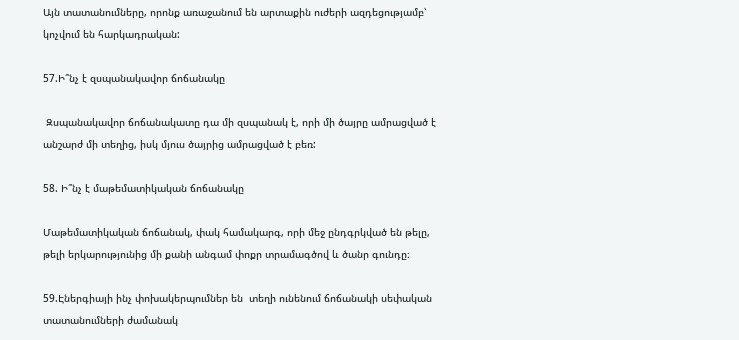Այն տատանումները, որոնք առաջանում են արտաքին ուժերի ազդեցությամբ՝ կոչվում են հարկադրական:

57.Ի՞նչ է զսպանակավոր ճոճանակը

 Զսպանակավոր ճոճանակատը դա մի զսպանակ է, որի մի ծայրը ամրացված է անշարժ մի տեղից, իսկ մյուս ծայրից ամրացված է բեռ:

58. Ի՞նչ է մաթեմատիկական ճոճանակը

Մաթեմատիկական ճոճանակ, փակ համակարգ, որի մեջ ընդգրկված են թելը, թելի երկարությունից մի քանի անգամ փոքր տրամագծով և ծանր գունդը։

59.Էներգիայի ինչ փոխակերպումներ են  տեղի ունենում ճոճանակի սեփական տատանումների ժամանակ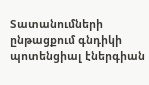Տատանումների ընթացքում գնդիկի պոտենցիալ էներգիան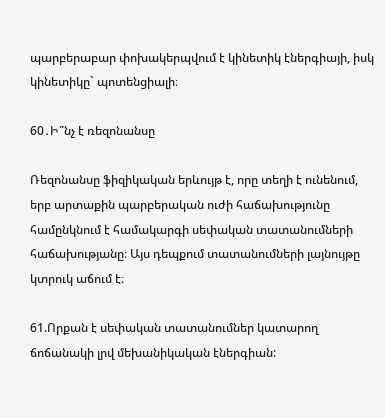պարբերաբար փոխակերպվում է կինետիկ էներգիայի, իսկ կինետիկը` պոտենցիալի։

60․Ի՞նչ է ռեզոնանսը

Ռեզոնանսը ֆիզիկական երևույթ է, որը տեղի է ունենում, երբ արտաքին պարբերական ուժի հաճախությունը համընկնում է համակարգի սեփական տատանումների հաճախությանը։ Այս դեպքում տատանումների լայնույթը կտրուկ աճում է։

61.Որքան է սեփական տատանումներ կատարող ճոճանակի լրվ մեխանիկական էներգիան: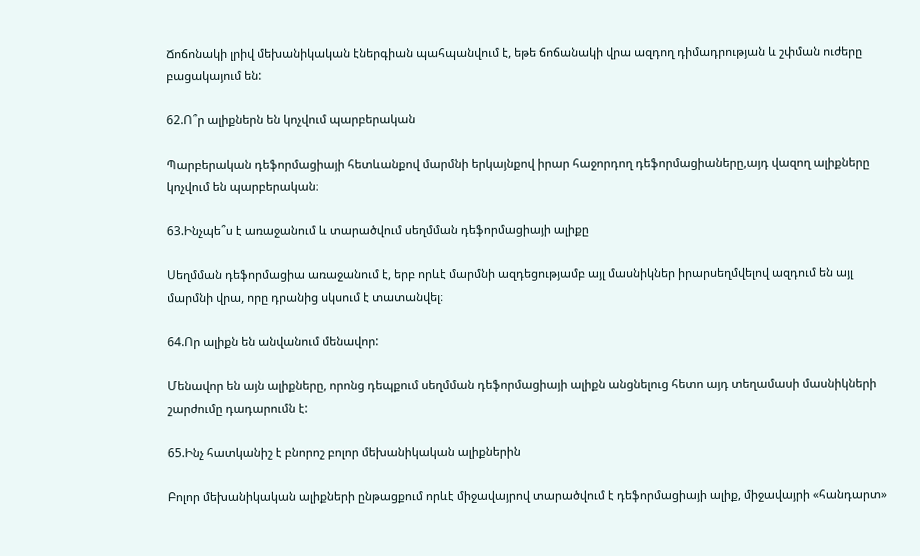Ճոճոնակի լրիվ մեխանիկական էներգիան պահպանվում է, եթե ճոճանակի վրա ազդող դիմադրության և շփման ուժերը բացակայում են:

62.Ո՞ր ալիքներն են կոչվում պարբերական

Պարբերական դեֆորմացիայի հետևանքով մարմնի երկայնքով իրար հաջորդող դեֆորմացիաները,այդ վազող ալիքները կոչվում են պարբերական։

63.Ինչպե՞ս է առաջանում և տարածվում սեղմման դեֆորմացիայի ալիքը

Սեղմման դեֆորմացիա առաջանում է, երբ որևէ մարմնի ազդեցությամբ այլ մասնիկներ իրարսեղմվելով ազդում են այլ մարմնի վրա, որը դրանից սկսում է տատանվել։

64.Որ ալիքն են անվանում մենավոր:

Մենավոր են այն ալիքները, որոնց դեպքում սեղմման դեֆորմացիայի ալիքն անցնելուց հետո այդ տեղամասի մասնիկների շարժումը դադարումն է:

65.Ինչ հատկանիշ է բնորոշ բոլոր մեխանիկական ալիքներին

Բոլոր մեխանիկական ալիքների ընթացքում որևէ միջավայրով տարածվում է դեֆորմացիայի ալիք, միջավայրի «հանդարտ»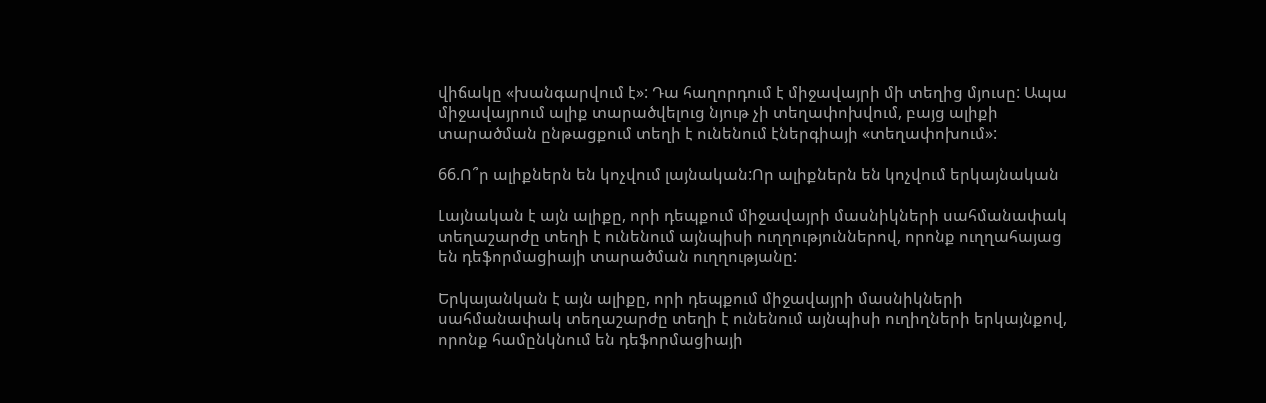վիճակը «խանգարվում է»: Դա հաղորդում է միջավայրի մի տեղից մյուսը: Ապա միջավայրում ալիք տարածվելուց նյութ չի տեղափոխվում, բայց ալիքի տարածման ընթացքում տեղի է ունենում էներգիայի «տեղափոխում»:

66.Ո՞ր ալիքներն են կոչվում լայնական:Որ ալիքներն են կոչվում երկայնական

Լայնական է այն ալիքը, որի դեպքում միջավայրի մասնիկների սահմանափակ տեղաշարժը տեղի է ունենում այնպիսի ուղղություններով, որոնք ուղղահայաց են դեֆորմացիայի տարածման ուղղությանը:

Երկայանկան է այն ալիքը, որի դեպքում միջավայրի մասնիկների սահմանափակ տեղաշարժը տեղի է ունենում այնպիսի ուղիղների երկայնքով, որոնք համընկնում են դեֆորմացիայի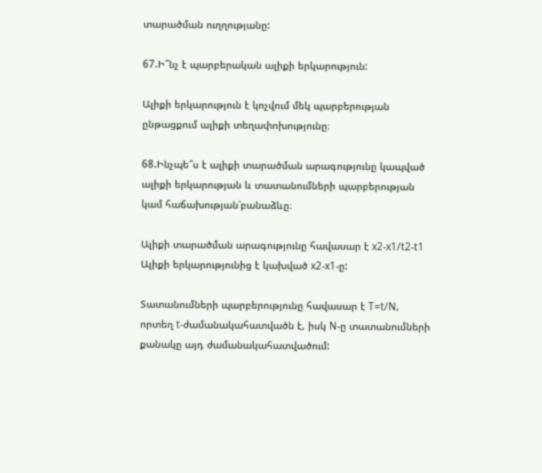տարածման ուղղությանը:

67.Ի՞նչ է պարբերական ալիքի երկարություն:

Ալիքի երկարություն է կոչվում մեկ պարբերության ընթացքում ալիքի տեղափոխությունը։

68.Ինչպե՞ս է ալիքի տարածման արագությունը կապված ալիքի երկարության և տատանումների պարբերության կամ հաճախության՝բանաձևը։

Ալիքի տարածման արագությունը հավասար է x2-x1/t2-t1
Ալիքի երկարությունից է կախված x2-x1-ը:

Տատանումների պարբերությունը հավասար է T=t/N, որտեղ t-ժամանակահատվածն է, իսկ N-ը տատանումների քանակը այդ ժամանակահատվածում: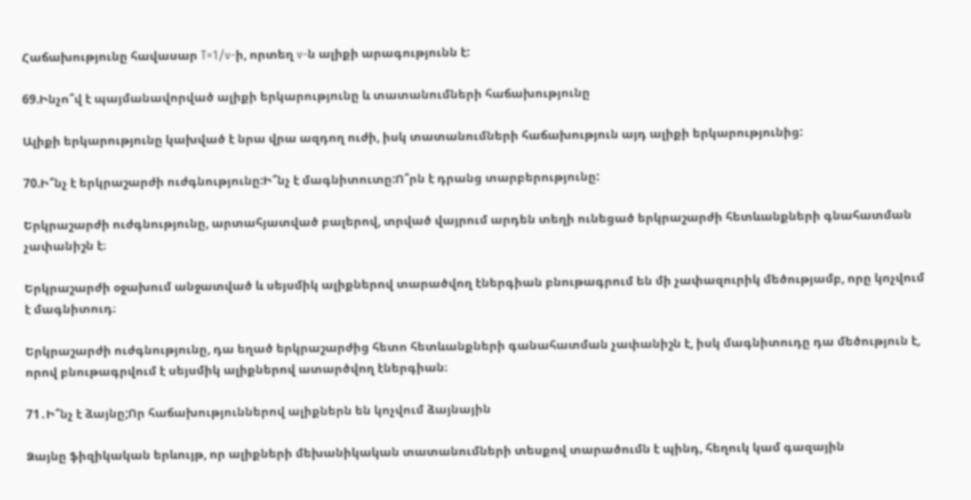Հաճախությունը հավասար T=1/v-ի, որտեղ v-ն ալիքի արագությունն է:

69.Ինչո՞վ է պայմանավորված ալիքի երկարությունը և տատանումների հաճախությունը

Ալիքի երկարությունը կախված է նրա վրա ազդող ուժի, իսկ տատանումների հաճախություն այդ ալիքի երկարությունից:

70.Ի՞նչ է երկրաշարժի ուժգնությունը:Ի՞նչ է մագնիտուտը:Ո՞րն է դրանց տարբերությունը:

Երկրաշարժի ուժգնությունը, արտահյատված բալերով, տրված վայրում արդեն տեղի ունեցած երկրաշարժի հետևանքների գնահատման չափանիշն է։

Երկրաշարժի օջախում անջատված և սեյսմիկ ալիքներով տարածվող էներգիան բնութագրում են մի չափազուրիկ մեծությամբ, որը կոչվում է մագնիտուդ։

Երկրաշարժի ուժգնությունը, դա եղած երկրաշարժից հետո հետևանքների գանահատման չափանիշն է, իսկ մագնիտուդը դա մեծություն է, որով բնութագրվում է սեյսմիկ ալիքներով ատարծվող էներգիան։

71․Ի՞նչ է ձայնը;Որ հաճախություններով ալիքներն են կոչվում ձայնային

Ձայնը ֆիզիկական երևույթ, որ ալիքների մեխանիկական տատանումների տեսքով տարածումն է պինդ, հեղուկ կամ գազային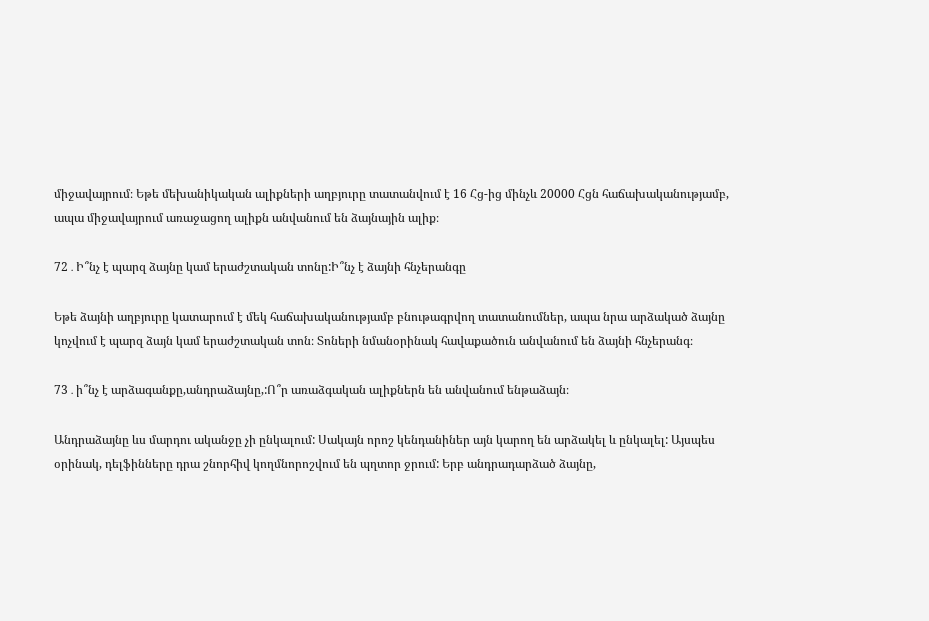միջավայրում։ Եթե մեխանիկական ալիքների աղբյուրը տատանվում է 16 Հց-ից մինչև 20000 Հցն հաճախականությամբ, ապա միջավայրում առաջացող ալիքն անվանում են ձայնային ալիք։

72․Ի՞նչ է պարզ ձայնը կամ երաժշտական տոնը:Ի՞նչ է ձայնի հնչերանգը

Եթե ձայնի աղբյուրը կատարում է մեկ հաճախականությամբ բնութագրվող տատանումներ, ապա նրա արձակած ձայնը կոչվում է պարզ ձայն կամ երաժշտական տոն։ Տոների նմանօրինակ հավաքածուն անվանում են ձայնի հնչերանգ։

73․ի՞նչ է արձագանքը,անդրաձայնը,:Ո՞ր առաձգական ալիքներն են անվանում ենթաձայն։

Անդրաձայնը ևս մարդու ականջը չի ընկալում: Սակայն որոշ կենդանիներ այն կարող են արձակել և ընկալել: Այսպես օրինակ, դելֆինները դրա շնորհիվ կողմնորոշվում են պղտոր ջրում: Երբ անդրադարձած ձայնը,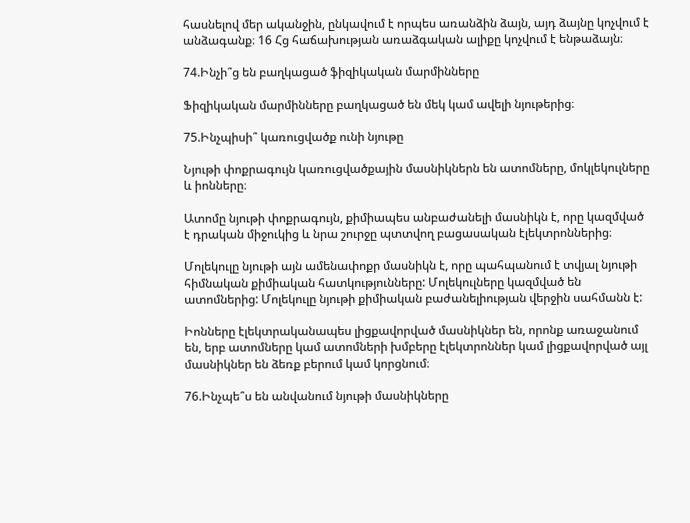հասնելով մեր ականջին, ընկավում է որպես առանձին ձայն, այդ ձայնը կոչվում է անձագանք։ 16 Հց հաճախության առաձգական ալիքը կոչվում է ենթաձայն։

74.Ինչի՞ց են բաղկացած ֆիզիկական մարմինները

Ֆիզիկական մարմինները բաղկացած են մեկ կամ ավելի նյութերից։

75.Ինչպիսի՞ կառուցվածք ունի նյութը

Նյութի փոքրագույն կառուցվածքային մասնիկներն են ատոմները, մոկլեկուլները և իոնները։

Ատոմը նյութի փոքրագույն, քիմիապես անբաժանելի մասնիկն է, որը կազմված է դրական միջուկից և նրա շուրջը պտտվող բացասական էլեկտրոններից։

Մոլեկուլը նյութի այն ամենափոքր մասնիկն է, որը պահպանում է տվյալ նյութի հիմնական քիմիական հատկությունները: Մոլեկուլները կազմված են ատոմներից: Մոլեկուլը նյութի քիմիական բաժանելիության վերջին սահմանն է:

Իոնները էլեկտրականապես լիցքավորված մասնիկներ են, որոնք առաջանում են, երբ ատոմները կամ ատոմների խմբերը էլեկտրոններ կամ լիցքավորված այլ մասնիկներ են ձեռք բերում կամ կորցնում։

76.Ինչպե՞ս են անվանում նյութի մասնիկները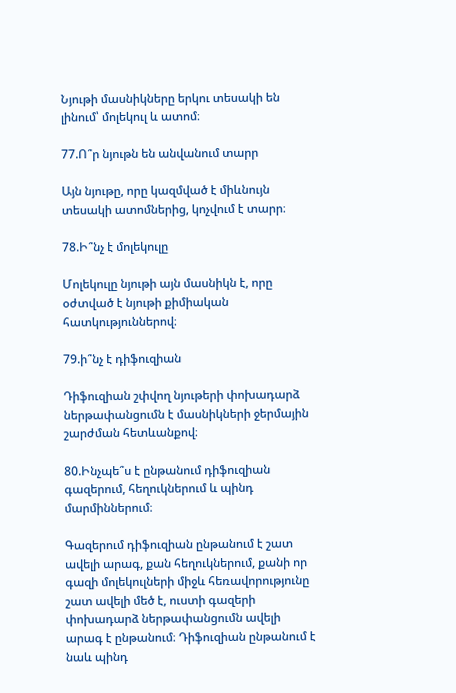Նյութի մասնիկները երկու տեսակի են լինում՝ մոլեկուլ և ատոմ։

77.Ո՞ր նյութն են անվանում տարր

Այն նյութը, որը կազմված է միևնույն տեսակի ատոմներից, կոչվում է տարր։

78.Ի՞նչ է մոլեկուլը

Մոլեկուլը նյութի այն մասնիկն է, որը օժտված է նյութի քիմիական հատկություններով։

79.ի՞նչ է դիֆուզիան

Դիֆուզիան շփվող նյութերի փոխադարձ ներթափանցումն է մասնիկների ջերմային շարժման հետևանքով։

80.Ինչպե՞ս է ընթանում դիֆուզիան գազերում, հեղուկներում և պինդ մարմիններում։

Գազերում դիֆուզիան ընթանում է շատ ավելի արագ, քան հեղուկներում, քանի որ գազի մոլեկուլների միջև հեռավորությունը շատ ավելի մեծ է, ուստի գազերի փոխադարձ ներթափանցումն ավելի արագ է ընթանում։ Դիֆուզիան ընթանում է նաև պինդ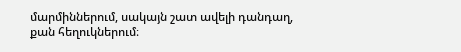մարմիններում, սակայն շատ ավելի դանդաղ, քան հեղուկներում։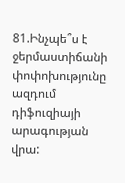81.Ինչպե՞ս է ջերմաստիճանի փոփոխությունը ազդում դիֆուզիայի արագության վրա: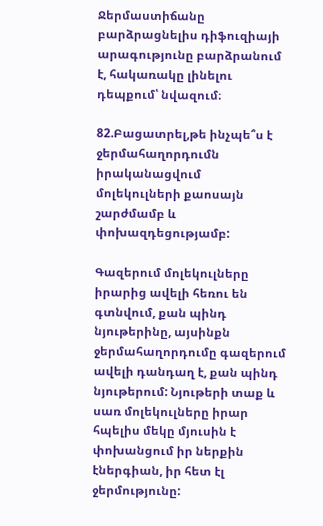Ջերմաստիճանը բարձրացնելիս դիֆուզիայի արագությունը բարձրանում է, հակառակը լինելու դեպքում՝ նվազում։

82.Բացատրել,թե ինչպե՞ս է ջերմահաղորդումն իրականացվում մոլեկուլների քաոսայն շարժմամբ և փոխազդեցությամբ:

Գազերում մոլեկուլները իրարից ավելի հեռու են գտնվում, քան պինդ նյութերինը, այսինքն ջերմահաղորդումը գազերում ավելի դանդաղ է, քան պինդ նյութերում: Նյութերի տաք և սառ մոլեկուլները իրար հպելիս մեկը մյուսին է փոխանցում իր ներքին էներգիան, իր հետ էլ ջերմությունը: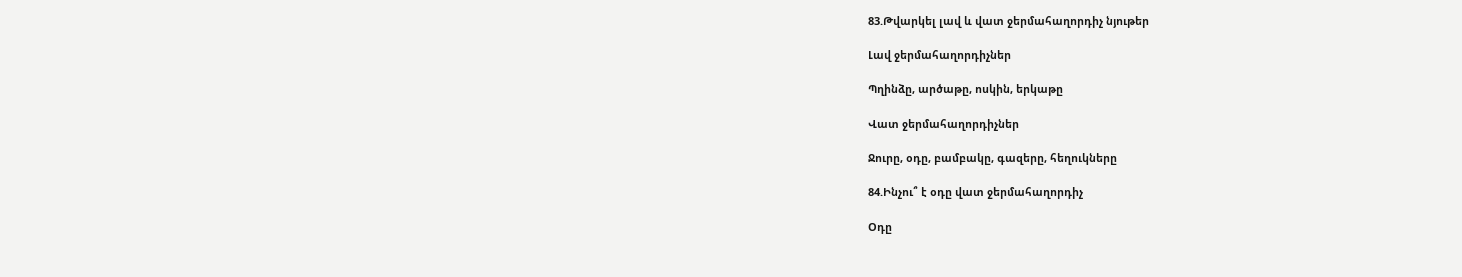83.Թվարկել լավ և վատ ջերմահաղորդիչ նյութեր

Լավ ջերմահաղորդիչներ

Պղինձը, արծաթը, ոսկին, երկաթը

Վատ ջերմահաղորդիչներ

Ջուրը, օդը, բամբակը, գազերը, հեղուկները

84.Ինչու՞ է օդը վատ ջերմահաղորդիչ

Օդը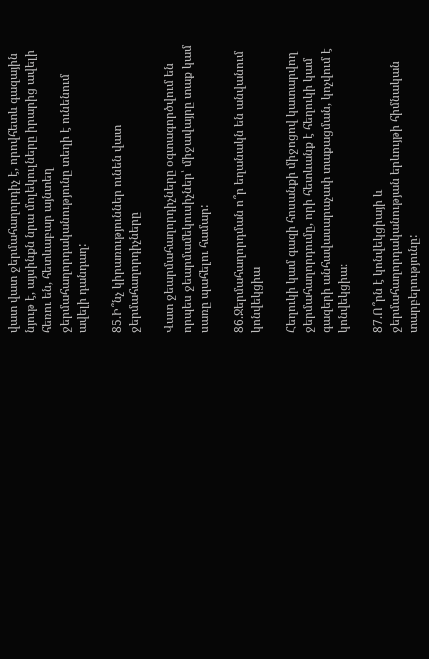վատ վատ ջերմահաղորդիչ է, որովհետև գազային նյութ է, այսինքն նրա մոլեկուլները իրարից ավելի հեռու են, հետևաբար այնտեղ ջերմահաղորդականությունը տեղի է ունենում ավելի դանդաղ:

85.Ի՞նչ կիրառություններ ունեն վատ ջերմահաղորդիչները

Վատ ջեարմահաղորդիչները օգտագործվում են որպես ջեարմամեկուսիչներ՝ միջավայրը տաք կամ սառը պահելու համար:

86.Ջերմահաղորդման ո՞ր եղանակն են անվանում կոնվեկցիա

Հեղուկի կամ գազի հոսանքի միջոցով կատարվող ջերմահաղորդումը, որի հետևանք է հեղուկի կամ գազերի անհավասարաչափ տաքացման, կոչվում է կոնվեկցիա։

87.Ո՞րն է կոնվեկցիայի և ջերմահաղորդականության երևույթի հիմնական տարբերությունը: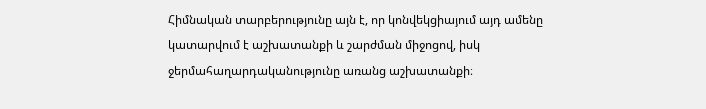Հիմնական տարբերությունը այն է, որ կոնվեկցիայում այդ ամենը կատարվում է աշխատանքի և շարժման միջոցով, իսկ ջերմահաղարդականությունը առանց աշխատանքի։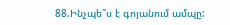88.Ինչպե՞ս է գոյանում ամպը: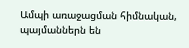Ամպի առաջացման հիմնական, պայմաններն են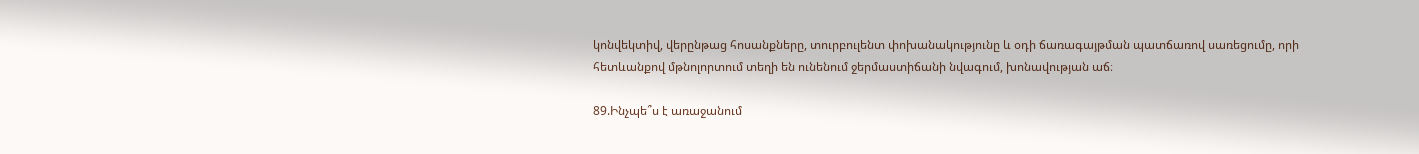կոնվեկտիվ, վերընթաց հոսանքները, տուրբուլենտ փոխանակությունը և օդի ճառագայթման պատճառով սառեցումը, որի հետևանքով մթնոլորտում տեղի են ունենում ջերմաստիճանի նվագում, խոնավության աճ։

89.Ինչպե՞ս է առաջանում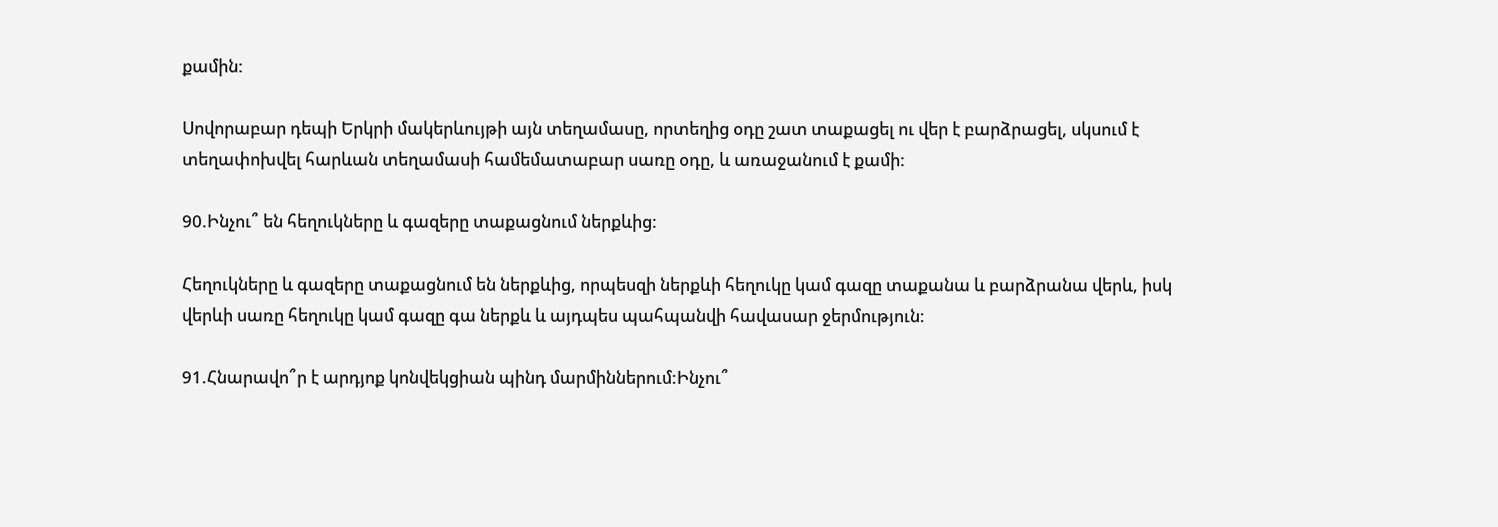քամին:

Սովորաբար դեպի Երկրի մակերևույթի այն տեղամասը, որտեղից օդը շատ տաքացել ու վեր է բարձրացել, սկսում է տեղափոխվել հարևան տեղամասի համեմատաբար սառը օդը, և առաջանում է քամի:

90.Ինչու՞ են հեղուկները և գազերը տաքացնում ներքևից:

Հեղուկները և գազերը տաքացնում են ներքևից, որպեսզի ներքևի հեղուկը կամ գազը տաքանա և բարձրանա վերև, իսկ վերևի սառը հեղուկը կամ գազը գա ներքև և այդպես պահպանվի հավասար ջերմություն։

91.Հնարավո՞ր է արդյոք կոնվեկցիան պինդ մարմիններում:Ինչու՞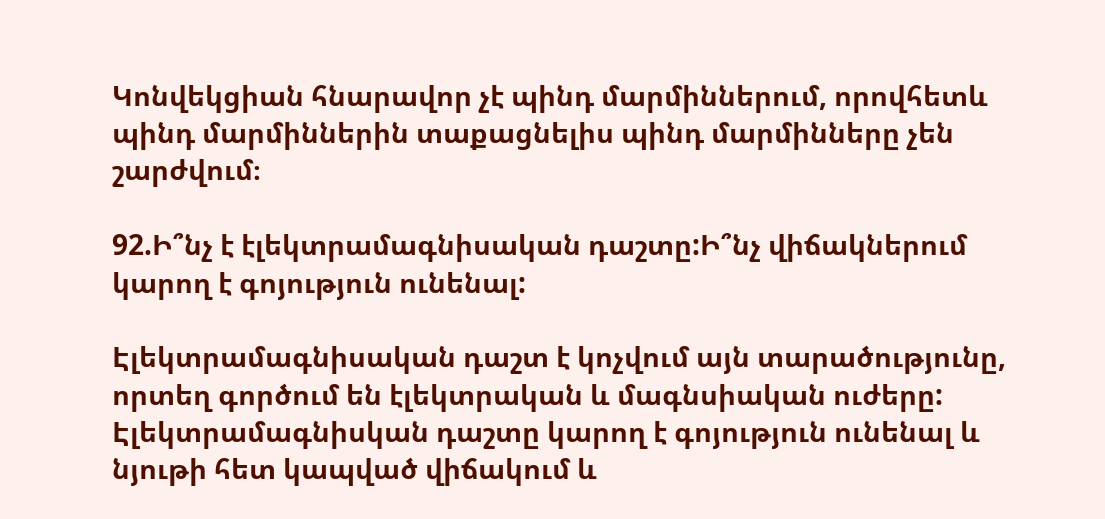Կոնվեկցիան հնարավոր չէ պինդ մարմիններում, որովհետև պինդ մարմիններին տաքացնելիս պինդ մարմինները չեն շարժվում։

92.Ի՞նչ է էլեկտրամագնիսական դաշտը:Ի՞նչ վիճակներում կարող է գոյություն ունենալ:

Էլեկտրամագնիսական դաշտ է կոչվում այն տարածությունը, որտեղ գործում են էլեկտրական և մագնսիական ուժերը: Էլեկտրամագնիսկան դաշտը կարող է գոյություն ունենալ և նյութի հետ կապված վիճակում և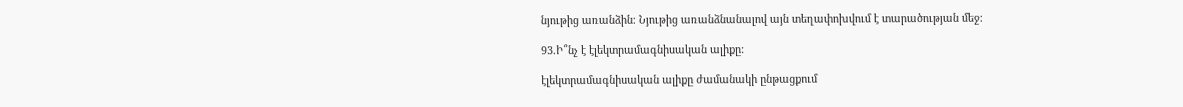նյութից առանձին։ Նյութից առանձնանալով այն տեղափոխվում է տարածության մեջ։

93.Ի՞նչ է էլեկտրամագնիսական ալիքը:

էլեկտրամագնիսական ալիքը ժամանակի ընթացքում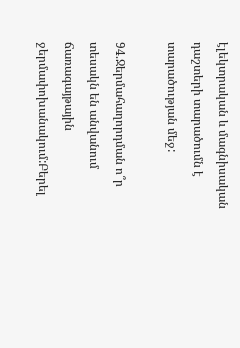էլեկտրական և մագնիսական դաշտերի տարածումն է տարածության մեջ:

94.Ջերմահաղորդման ո՞ր տեսակն են անվանում ճառագայթային ջերմափոխանակում:Բերել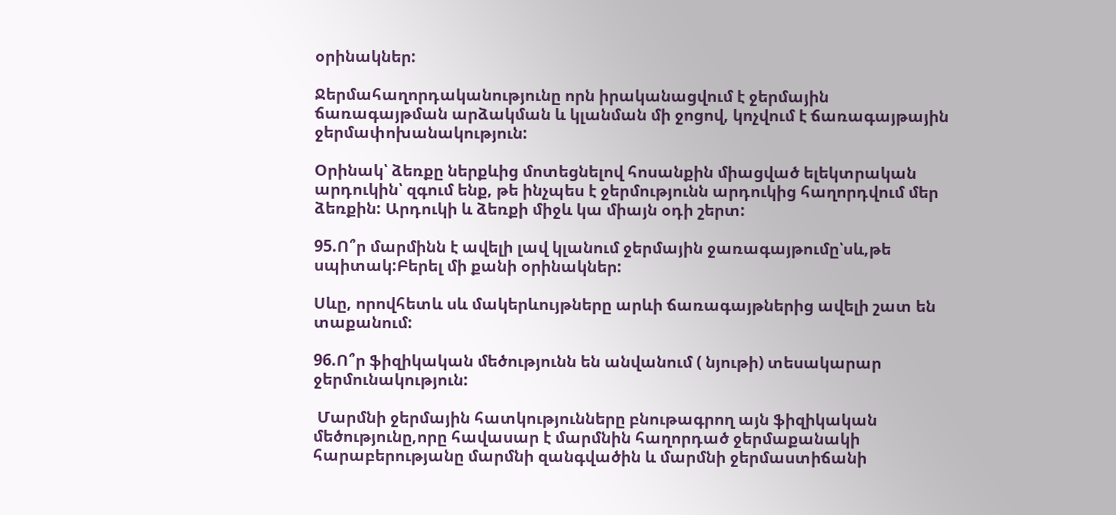օրինակներ:

Ջերմահաղորդականությունը որն իրականացվում է ջերմային ճառագայթման արձակման և կլանման մի ջոցով, կոչվում է ճառագայթային ջերմափոխանակություն:

Օրինակ՝ ձեռքը ներքևից մոտեցնելով հոսանքին միացված ելեկտրական արդուկին՝ զգում ենք, թե ինչպես է ջերմությունն արդուկից հաղորդվում մեր ձեռքին: Արդուկի և ձեռքի միջև կա միայն օդի շերտ:

95.Ո՞ր մարմինն է ավելի լավ կլանում ջերմային ջառագայթումը՝սև,թե սպիտակ:Բերել մի քանի օրինակներ:

Սևը, որովհետև սև մակերևույթները արևի ճառագայթներից ավելի շատ են տաքանում:

96.Ո՞ր ֆիզիկական մեծությունն են անվանում ( նյութի) տեսակարար ջերմունակություն:

 Մարմնի ջերմային հատկությունները բնութագրող այն ֆիզիկական մեծությունը,որը հավասար է մարմնին հաղորդած ջերմաքանակի հարաբերությանը մարմնի զանգվածին և մարմնի ջերմաստիճանի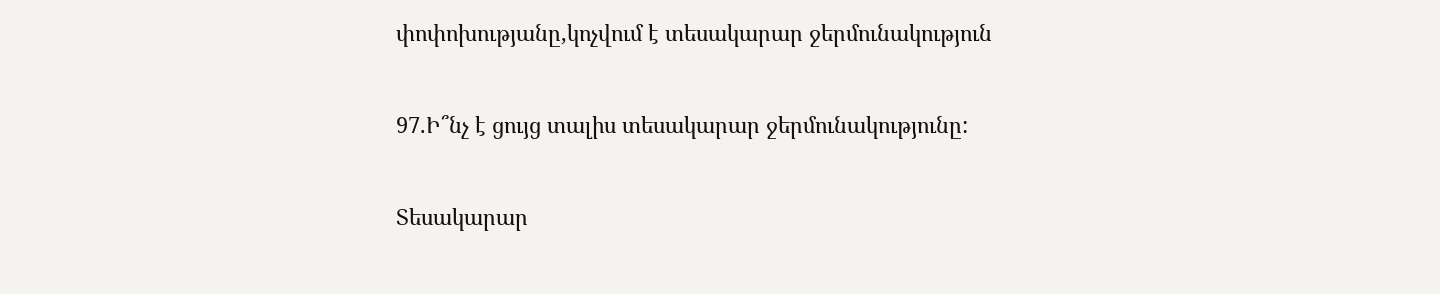փոփոխությանը,կոչվում է տեսակարար ջերմունակություն

97.Ի՞նչ է ցույց տալիս տեսակարար ջերմունակությունը:

Տեսակարար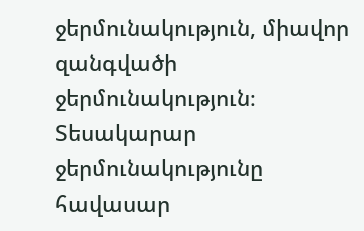ջերմունակություն, միավոր զանգվածի ջերմունակություն։ Տեսակարար ջերմունակությունը հավասար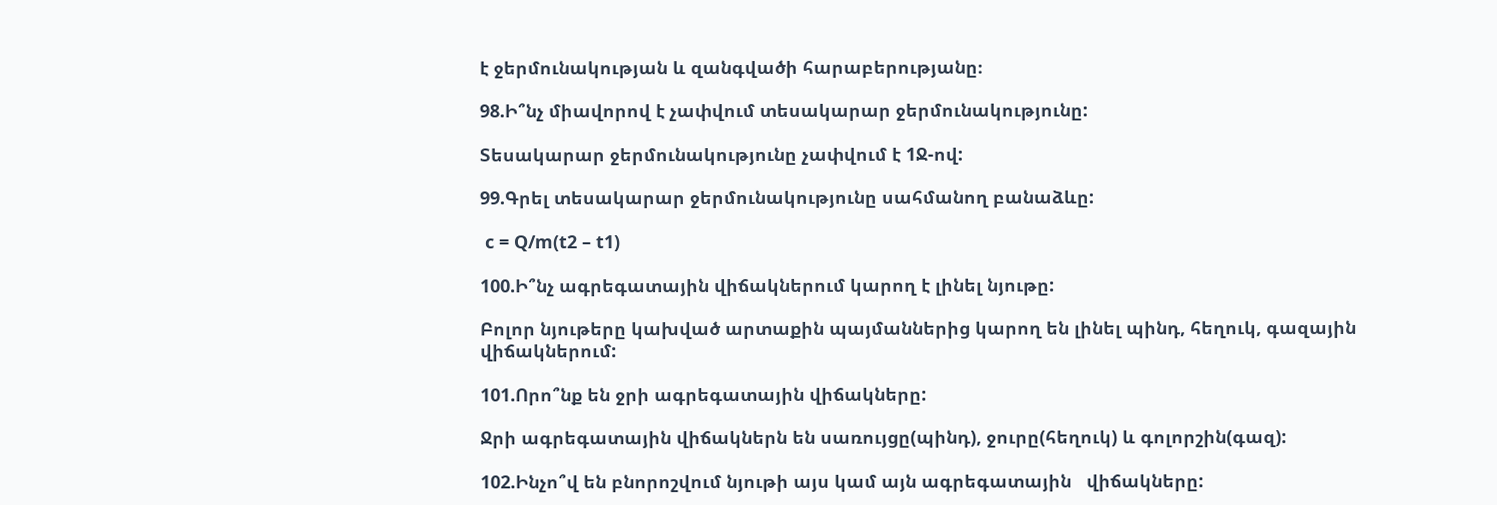է ջերմունակության և զանգվածի հարաբերությանը։

98.Ի՞նչ միավորով է չափվում տեսակարար ջերմունակությունը:

Տեսակարար ջերմունակությունը չափվում է 1Ջ-ով:

99.Գրել տեսակարար ջերմունակությունը սահմանող բանաձևը:

 c = Q/m(t2 – t1)

100.Ի՞նչ ագրեգատային վիճակներում կարող է լինել նյութը:

Բոլոր նյութերը կախված արտաքին պայմաններից կարող են լինել պինդ, հեղուկ, գազային վիճակներում:

101.Որո՞նք են ջրի ագրեգատային վիճակները:

Ջրի ագրեգատային վիճակներն են սառույցը(պինդ), ջուրը(հեղուկ) և գոլորշին(գազ):

102.Ինչո՞վ են բնորոշվում նյութի այս կամ այն ագրեգատային   վիճակները: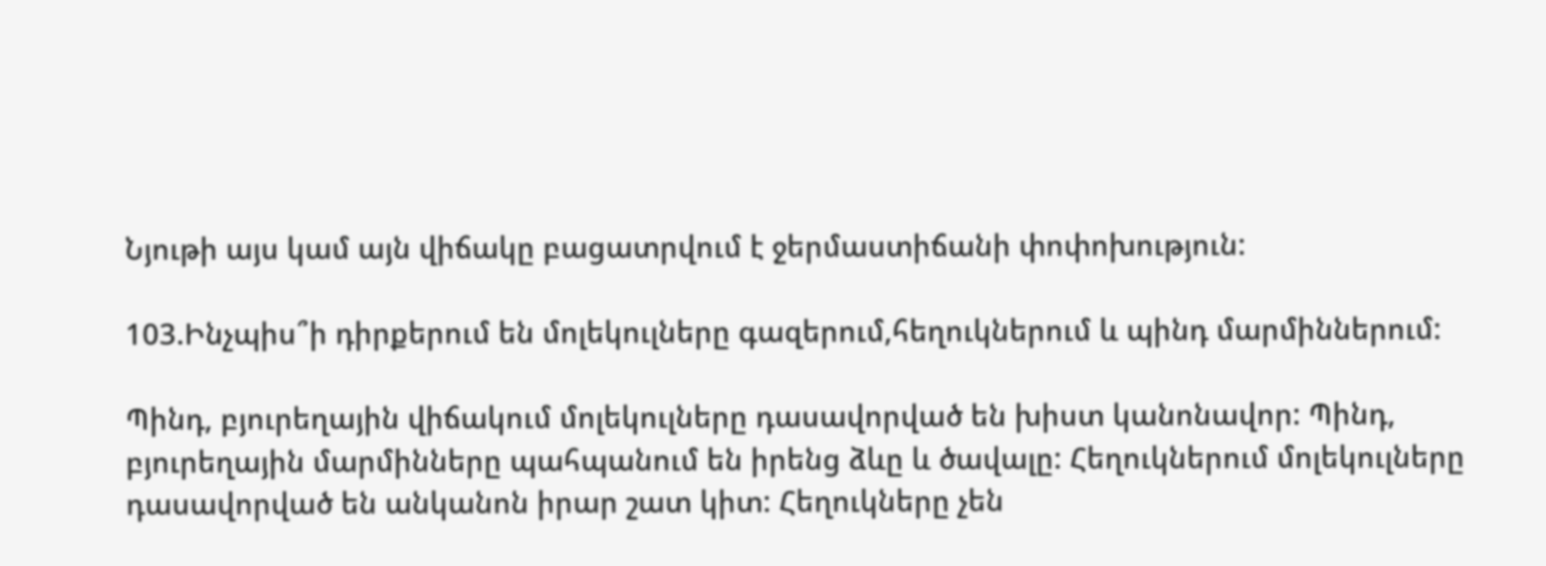Նյութի այս կամ այն վիճակը բացատրվում է ջերմաստիճանի փոփոխություն:

103.Ինչպիս՞ի դիրքերում են մոլեկուլները գազերում,հեղուկներում և պինդ մարմիններում:

Պինդ, բյուրեղային վիճակում մոլեկուլները դասավորված են խիստ կանոնավոր: Պինդ, բյուրեղային մարմինները պահպանում են իրենց ձևը և ծավալը: Հեղուկներում մոլեկուլները դասավորված են անկանոն իրար շատ կիտ: Հեղուկները չեն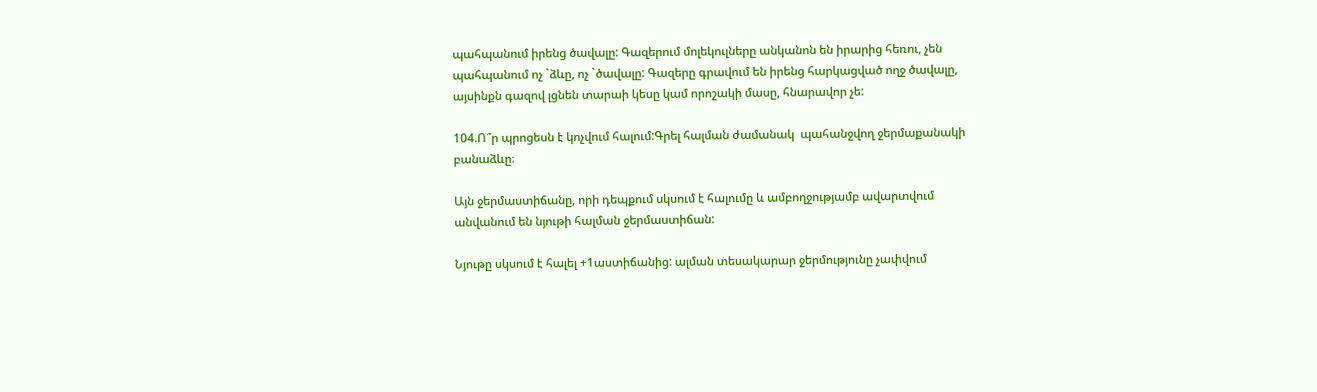պահպանում իրենց ծավալը: Գազերում մոլեկուլները անկանոն են իրարից հեռու, չեն պահպանում ոչ `ձևը, ոչ `ծավալը: Գազերը գրավում են իրենց հարկացված ողջ ծավալը, այսինքն գազով լցնեն տարաի կեսը կամ որոշակի մասը, հնարավոր չե:

104.Ո՞ր պրոցեսն է կոչվում հալում:Գրել հալման ժամանակ  պահանջվող ջերմաքանակի բանաձևը։

Այն ջերմաստիճանը, որի դեպքում սկսում է հալումը և ամբողջությամբ ավարտվում անվանում են նյութի հալման ջերմաստիճան:

Նյութը սկսում է հալել +1աստիճանից: ալման տեսակարար ջերմությունը չափվում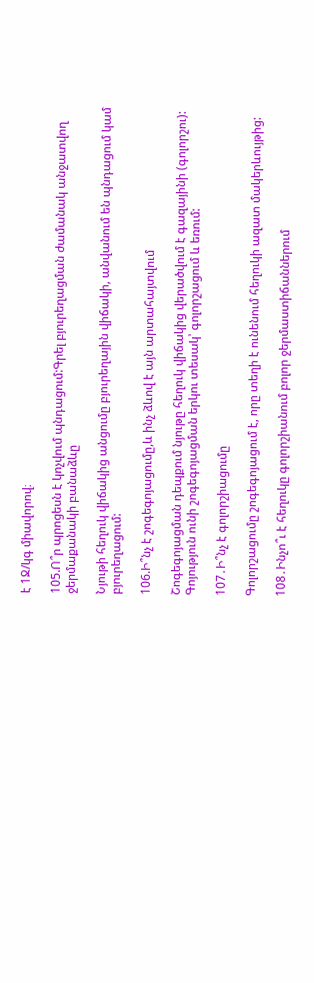է 1Ջ/կգ միավորով։

105.Ո՞ր պրոցեսն է կոչվում պնդացում:Գրել բյուրեղացման ժամանակ անջատվող ջերմաքանակի բանաձևը

Նյութի հեղուկ վիճակից անցումը բյուրեղային վիճակի, անվանում են պնդացում կամ բյուրեղացում:

106.Ի՞նչ է շոգեգոյացումը,և ինչ ձևով է այն արտահայտվում

Շոգեգոյացման դեպքում նյութը հեղուկ վիճակից վերածվում է գազայինի (գոլորշու): Գոյություն ունի շոգեգոյացման երկու տեսակ՝ գոլորշացում և եռում:

107․Ի՞նչ է գոլորշիացումը

Գոլորշացումը շոգեգոյացում է, որը տեղի է ունենում հեղուկի ազատ մակերևույթից:

108․Ինչո՞ւ է հեղուկը գոլորշիանում բոլոր ջերմաստիճաններում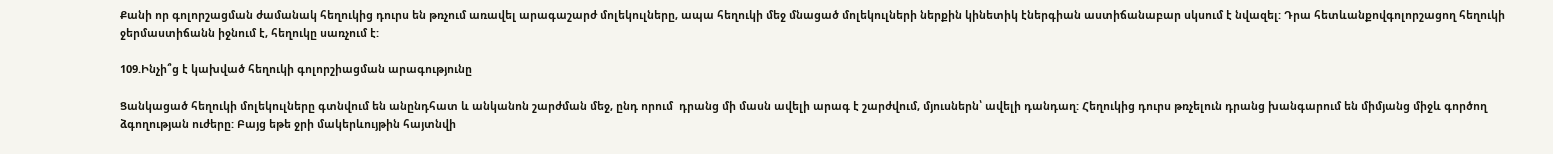Քանի որ գոլորշացման ժամանակ հեղուկից դուրս են թռչում առավել արագաշարժ մոլեկուլները, ապա հեղուկի մեջ մնացած մոլեկուլների ներքին կինետիկ էներգիան աստիճանաբար սկսում է նվազել: Դրա հետևանքովգոլորշացող հեղուկի ջերմաստիճանն իջնում է, հեղուկը սառչում է:

109.Ինչի՞ց է կախված հեղուկի գոլորշիացման արագությունը

Ցանկացած հեղուկի մոլեկուլները գտնվում են անընդհատ և անկանոն շարժման մեջ, ընդ որում  դրանց մի մասն ավելի արագ է շարժվում, մյուսներն՝ ավելի դանդաղ: Հեղուկից դուրս թռչելուն դրանց խանգարում են միմյանց միջև գործող ձգողության ուժերը: Բայց եթե ջրի մակերևույթին հայտնվի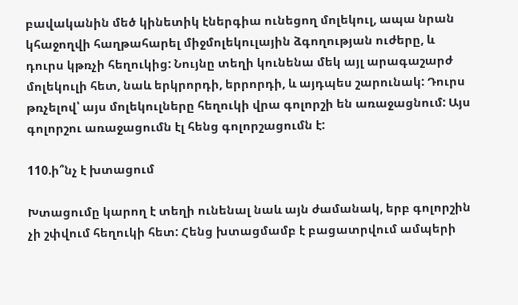բավականին մեծ կինետիկ էներգիա ունեցող մոլեկուլ, ապա նրան կհաջողվի հաղթահարել միջմոլեկուլային ձգողության ուժերը, և դուրս կթռչի հեղուկից: Նույնը տեղի կունենա մեկ այլ արագաշարժ մոլեկուլի հետ, նաև երկրորդի, երրորդի, և այդպես շարունակ: Դուրս թռչելով՝ այս մոլեկուլները հեղուկի վրա գոլորշի են առաջացնում: Այս գոլորշու առաջացումն էլ հենց գոլորշացումն է:

110.ի՞նչ է խտացում

Խտացումը կարող է տեղի ունենալ նաև այն ժամանակ, երբ գոլորշին չի շփվում հեղուկի հետ: Հենց խտացմամբ է բացատրվում ամպերի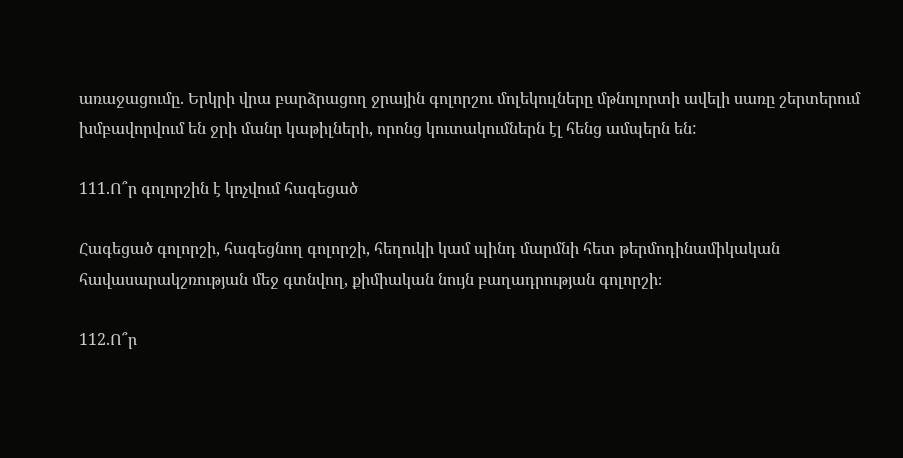առաջացումը. Երկրի վրա բարձրացող ջրային գոլորշու մոլեկուլները մթնոլորտի ավելի սառը շերտերում խմբավորվում են ջրի մանր կաթիլների, որոնց կուտակումներն էլ հենց ամպերն են:

111.Ո՞ր գոլորշին է կոչվում հագեցած

Հագեցած գոլորշի, հագեցնող գոլորշի, հեղուկի կամ պինդ մարմնի հետ թերմոդինամիկական հավասարակշռության մեջ գտնվող, քիմիական նույն բաղադրության գոլորշի։

112.Ո՞ր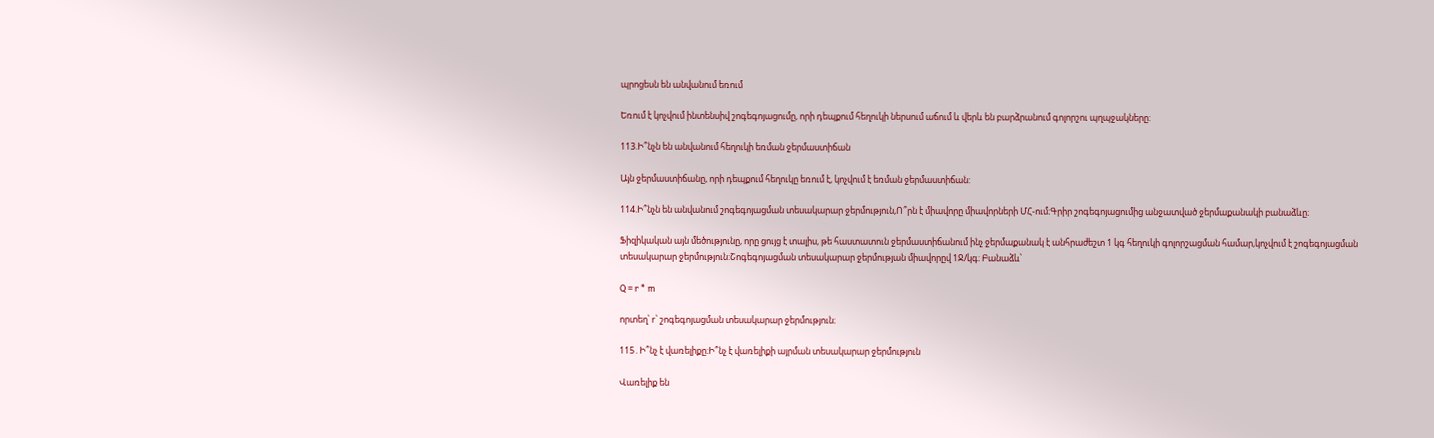պրոցեսն են անվանում եռում

Եռում է կոչվում ինտենսիվ շոգեգոյացումը, որի դեպքում հեղուկի ներսում աճում և վերև են բարձրանում գոլորշու պղպջակները:

113.Ի՞նչն են անվանում հեղուկի եռման ջերմաստիճան

Այն ջերմաստիճանը, որի դեպքում հեղուկը եռում է, կոչվում է եռման ջերմաստիճան:

114.Ի՞նչն են անվանում շոգեգոյացման տեսակարար ջերմություն,Ո՞րն է միավորը միավորների ՄՀ-ում։Գրիր շոգեգոյացումից անջատված ջերմաքանակի բանաձևը։

Ֆիզիկական այն մեծությունը, որը ցույց է տալիս, թե հաստատուն ջերմաստիճանում ինչ ջերմաքանակ է անհրաժեշտ 1 կգ հեղուկի գոլորշացման համար,կոչվում է շոգեգոյացման տեսակարար ջերմություն:Շոգեգոյացման տեսակարար ջերմության միավորըվ 1Ջ/կգ։ Բանաձև՝

Q = r * m

որտեղ՝ r՝ շոգեգոյացման տեսակարար ջերմություն։

115․Ի՞նչ է վառելիքը։Ի՞նչ է վառելիքի այրման տեսակարար ջերմություն

Վառելիք են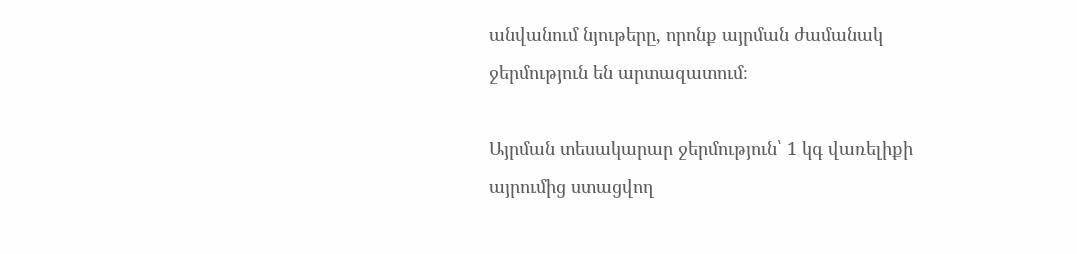անվանում նյութերը, որոնք այրման ժամանակ ջերմություն են արտազատում։

Այրման տեսակարար ջերմություն՝ 1 կգ վառելիքի այրումից ստացվող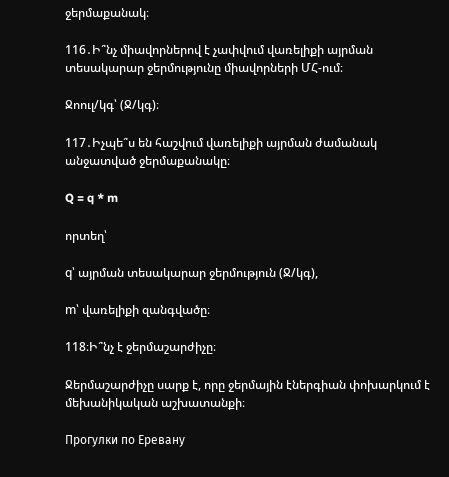ջերմաքանակ։

116․Ի՞նչ միավորներով է չափվում վառելիքի այրման տեսակարար ջերմությունը միավորների ՄՀ-ում։

Ջոուլ/կգ՝ (Ջ/կգ)։

117․Իչպե՞ս են հաշվում վառելիքի այրման ժամանակ անջատված ջերմաքանակը։

Q = q * m

որտեղ՝

q՝ այրման տեսակարար ջերմություն (Ջ/կգ),

m՝ վառելիքի զանգվածը։

118։Ի՞նչ է ջերմաշարժիչը։

Ջերմաշարժիչը սարք է, որը ջերմային էներգիան փոխարկում է մեխանիկական աշխատանքի։

Прогулки по Еревану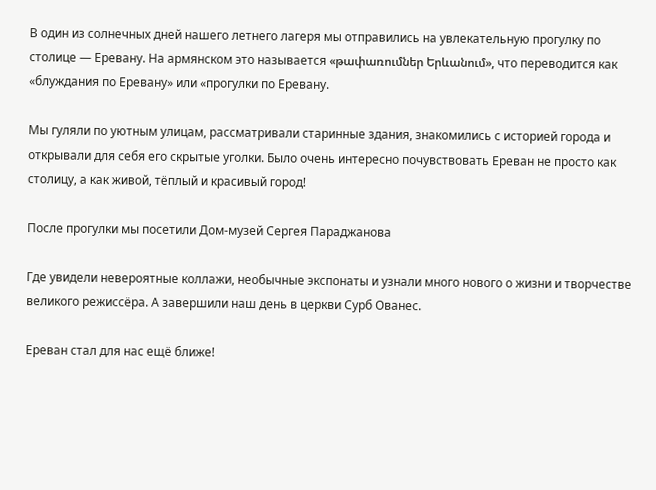В один из солнечных дней нашего летнего лагеря мы отправились на увлекательную прогулку по столице — Еревану. На армянском это называется «թափառումներ Երևանում», что переводится как «блуждания по Еревану» или «прогулки по Еревану.

Мы гуляли по уютным улицам, рассматривали старинные здания, знакомились с историей города и открывали для себя его скрытые уголки. Было очень интересно почувствовать Ереван не просто как столицу, а как живой, тёплый и красивый город!

После прогулки мы посетили Дом-музей Сергея Параджанова

Где увидели невероятные коллажи, необычные экспонаты и узнали много нового о жизни и творчестве великого режиссёра. А завершили наш день в церкви Сурб Ованес.

Ереван стал для нас ещё ближе!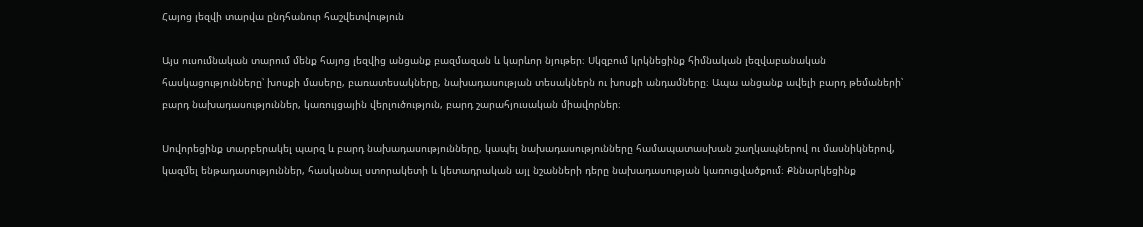Հայոց լեզվի տարվա ընդհանուր հաշվետվություն

Այս ուսումնական տարում մենք հայոց լեզվից անցանք բազմազան և կարևոր նյութեր։ Սկզբում կրկնեցինք հիմնական լեզվաբանական հասկացությունները՝ խոսքի մասերը, բառատեսակները, նախադասության տեսակներն ու խոսքի անդամները։ Ապա անցանք ավելի բարդ թեմաների՝ բարդ նախադասություններ, կառույցային վերլուծություն, բարդ շարահյուսական միավորներ։

Սովորեցինք տարբերակել պարզ և բարդ նախադասությունները, կապել նախադասությունները համապատասխան շաղկապներով ու մասնիկներով, կազմել ենթադասություններ, հասկանալ ստորակետի և կետադրական այլ նշանների դերը նախադասության կառուցվածքում։ Քննարկեցինք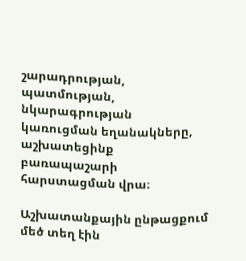շարադրության, պատմության, նկարագրության կառուցման եղանակները, աշխատեցինք բառապաշարի հարստացման վրա։

Աշխատանքային ընթացքում մեծ տեղ էին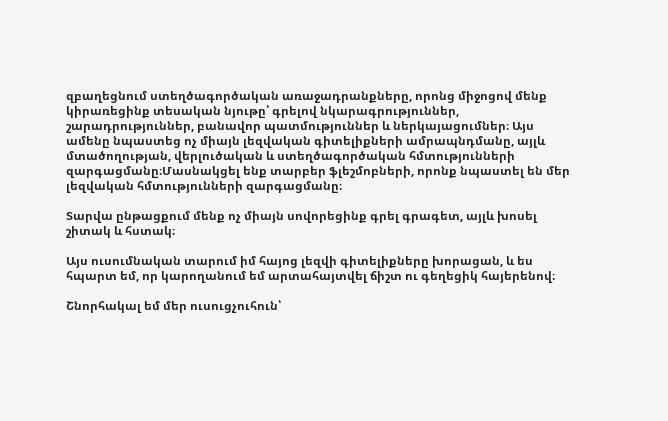զբաղեցնում ստեղծագործական առաջադրանքները, որոնց միջոցով մենք կիրառեցինք տեսական նյութը՝ գրելով նկարագրություններ, շարադրություններ, բանավոր պատմություններ և ներկայացումներ։ Այս ամենը նպաստեց ոչ միայն լեզվական գիտելիքների ամրապնդմանը, այլև մտածողության, վերլուծական և ստեղծագործական հմտությունների զարգացմանը։Մասնակցել ենք տարբեր ֆլեշմոբների, որոնք նպաստել են մեր լեզվական հմտությունների զարգացմանը։

Տարվա ընթացքում մենք ոչ միայն սովորեցինք գրել գրագետ, այլև խոսել շիտակ և հստակ։

Այս ուսումնական տարում իմ հայոց լեզվի գիտելիքները խորացան, և ես հպարտ եմ, որ կարողանում եմ արտահայտվել ճիշտ ու գեղեցիկ հայերենով։

Շնորհակալ եմ մեր ուսուցչուհուն՝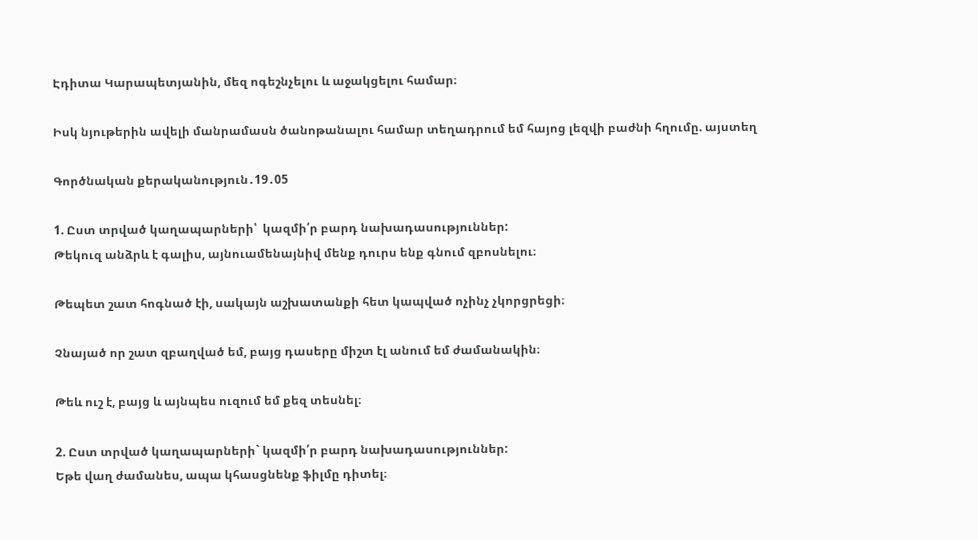Էդիտա Կարապետյանին, մեզ ոգեշնչելու և աջակցելու համար։

Իսկ նյութերին ավելի մանրամասն ծանոթանալու համար տեղադրում եմ հայոց լեզվի բաժնի հղումը. այստեղ

Գործնական քերականություն․19․05

1. Ըստ տրված կաղապարների՝  կազմի՛ր բարդ նախադասություններ:
Թեկուզ անձրև է գալիս, այնուամենայնիվ մենք դուրս ենք գնում զբոսնելու։

Թեպետ շատ հոգնած էի, սակայն աշխատանքի հետ կապված ոչինչ չկորցրեցի։

Չնայած որ շատ զբաղված եմ, բայց դասերը միշտ էլ անում եմ ժամանակին։

Թեև ուշ է, բայց և այնպես ուզում եմ քեզ տեսնել։

2. Ըստ տրված կաղապարների` կազմի՛ր բարդ նախադասություններ:
Եթե վաղ ժամանես, ապա կհասցնենք ֆիլմը դիտել։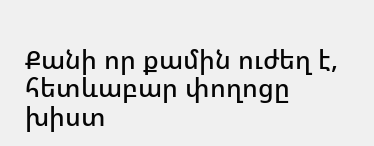Քանի որ քամին ուժեղ է, հետևաբար փողոցը խիստ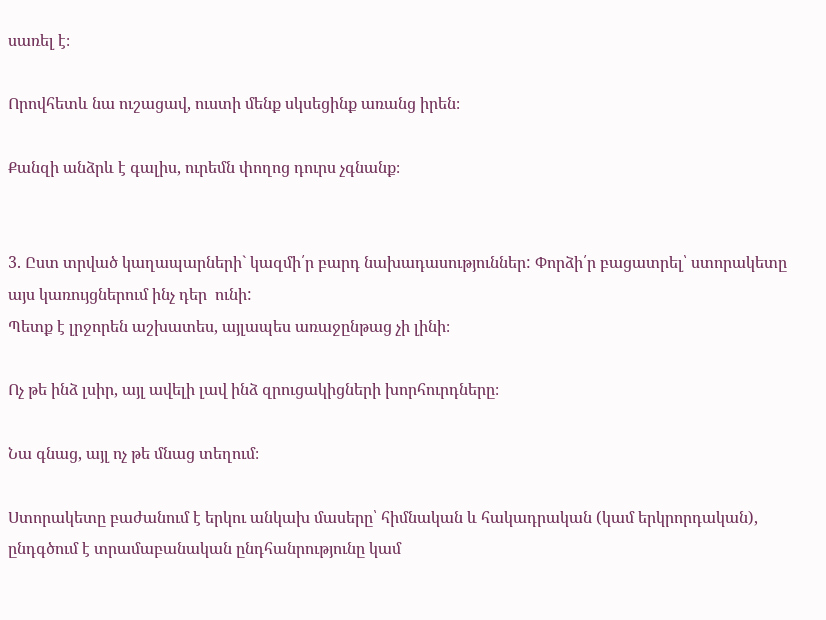սառել է։

Որովհետև նա ուշացավ, ուստի մենք սկսեցինք առանց իրեն։

Քանզի անձրև է գալիս, ուրեմն փողոց դուրս չգնանք։


3. Ըստ տրված կաղապարների` կազմի՛ր բարդ նախադասություններ: Փորձի՛ր բացատրել՝ ստորակետը այս կառույցներում ինչ դեր  ունի:
Պետք է լրջորեն աշխատես, այլապես առաջընթաց չի լինի։

Ոչ թե ինձ լսիր, այլ ավելի լավ ինձ զրուցակիցների խորհուրդները։

Նա գնաց, այլ ոչ թե մնաց տեղում։

Ստորակետը բաժանում է երկու անկախ մասերը՝ հիմնական և հակադրական (կամ երկրորդական), ընդգծում է տրամաբանական ընդհանրությունը կամ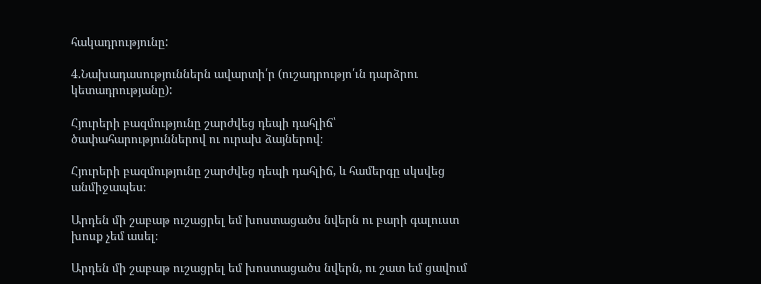հակադրությունը:

4.Նախադասություններն ավարտի՛ր (ուշադրությո՛ւն դարձրու կետադրությանը):

Հյուրերի բազմությունը շարժվեց դեպի դահլիճ՝ ծափահարություններով ու ուրախ ձայներով։

Հյուրերի բազմությունը շարժվեց դեպի դահլիճ, և համերգը սկսվեց անմիջապես։

Արդեն մի շաբաթ ուշացրել եմ խոստացածս նվերն ու բարի գալուստ խոսք չեմ ասել։

Արդեն մի շաբաթ ուշացրել եմ խոստացածս նվերն, ու շատ եմ ցավում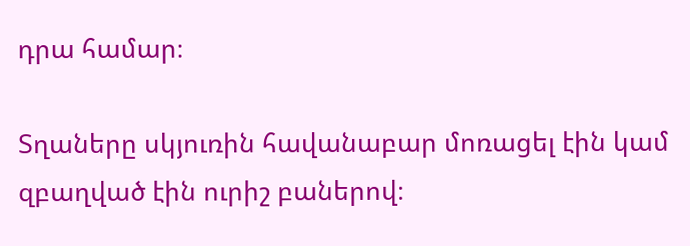դրա համար։

Տղաները սկյուռին հավանաբար մոռացել էին կամ զբաղված էին ուրիշ բաներով։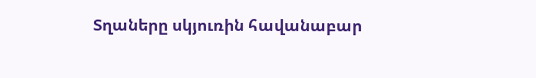Տղաները սկյուռին հավանաբար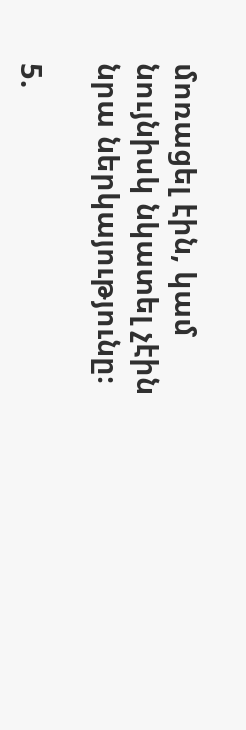մոռացել էին, կամ նույնիսկ նկատել չէին նրա ներկայությունը։

5.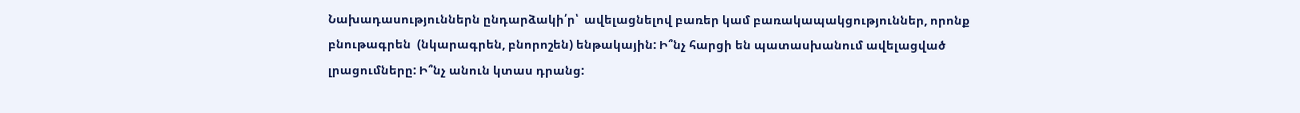Նախադասություններն ընդարձակի՛ր՝  ավելացնելով բառեր կամ բառակապակցություններ, որոնք բնութագրեն  (նկարագրեն, բնորոշեն) ենթակային: Ի՞նչ հարցի են պատասխանում ավելացված լրացումները: Ի՞նչ անուն կտաս դրանց: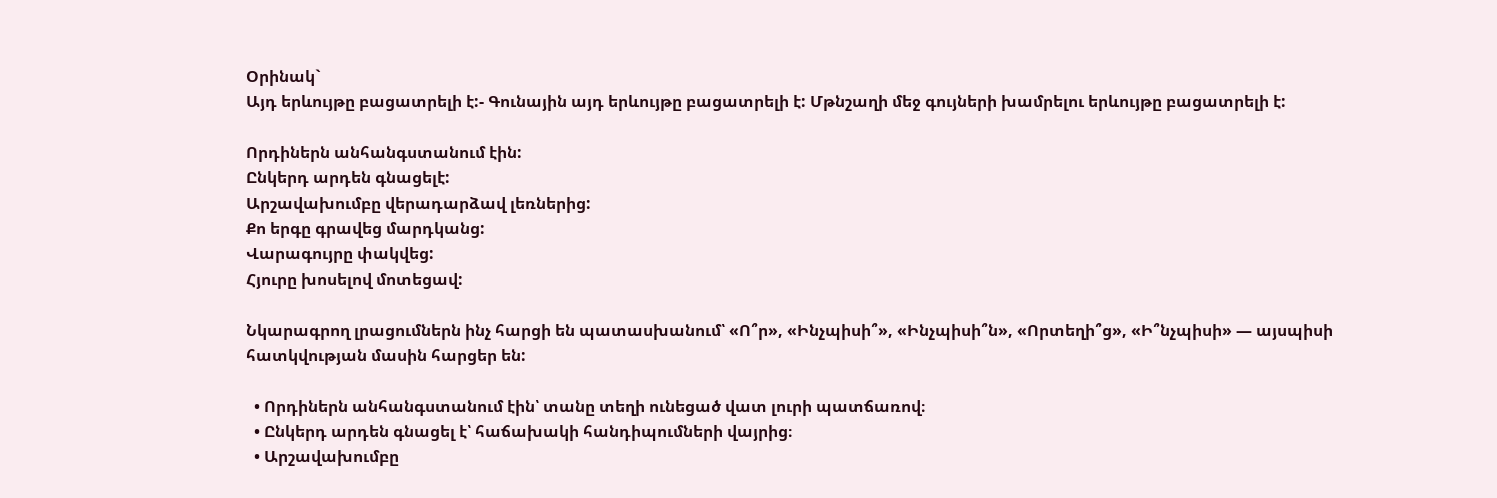Օրինակ`
Այդ երևույթը բացատրելի է:- Գունային այդ երևույթը բացատրելի է: Մթնշաղի մեջ գույների խամրելու երևույթը բացատրելի է:

Որդիներն անհանգստանում էին:
Ընկերդ արդեն գնացելէ:
Արշավախումբը վերադարձավ լեռներից:
Քո երգը գրավեց մարդկանց:
Վարագույրը փակվեց:
Հյուրը խոսելով մոտեցավ:

Նկարագրող լրացումներն ինչ հարցի են պատասխանում՝ «Ո՞ր», «Ինչպիսի՞», «Ինչպիսի՞ն», «Որտեղի՞ց», «Ի՞նչպիսի» — այսպիսի հատկվության մասին հարցեր են:

  • Որդիներն անհանգստանում էին՝ տանը տեղի ունեցած վատ լուրի պատճառով։
  • Ընկերդ արդեն գնացել է՝ հաճախակի հանդիպումների վայրից։
  • Արշավախումբը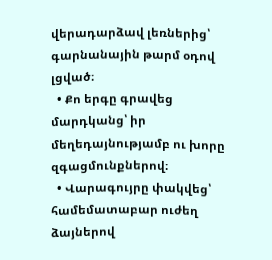վերադարձավ լեռներից՝ գարնանային թարմ օդով լցված։
  • Քո երգը գրավեց մարդկանց՝ իր մեղեդայնությամբ ու խորը զգացմունքներով։
  • Վարագույրը փակվեց՝ համեմատաբար ուժեղ ձայներով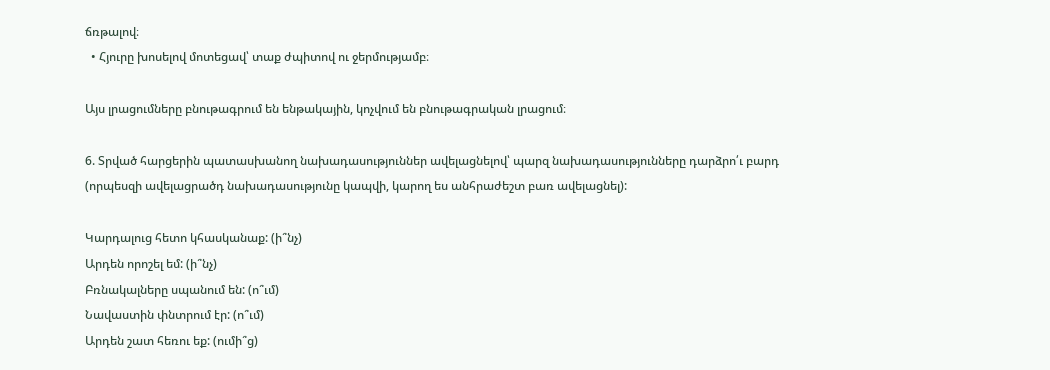ճռթալով։
  • Հյուրը խոսելով մոտեցավ՝ տաք ժպիտով ու ջերմությամբ։

Այս լրացումները բնութագրում են ենթակային, կոչվում են բնութագրական լրացում։

6. Տրված հարցերին պատասխանող նախադասություններ ավելացնելով՝ պարզ նախադասությունները դարձրո՛ւ բարդ (որպեսզի ավելացրածդ նախադասությունը կապվի, կարող ես անհրաժեշտ բառ ավելացնել):

Կարդալուց հետո կհասկանաք: (ի՞նչ)
Արդեն որոշել եմ: (ի՞նչ)
Բռնակալները սպանում են: (ո՞ւմ)
Նավաստին փնտրում էր: (ո՞ւմ)
Արդեն շատ հեռու եք: (ումի՞ց)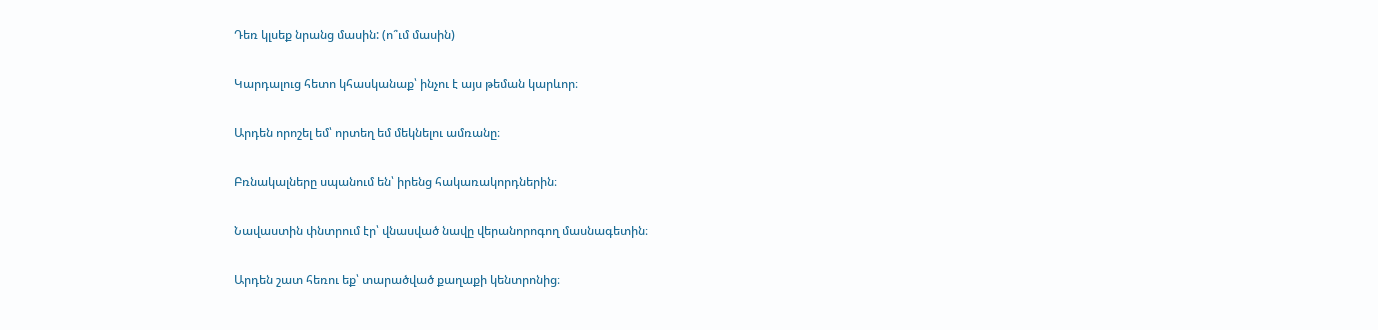Դեռ կլսեք նրանց մասին: (ո՞ւմ մասին)

Կարդալուց հետո կհասկանաք՝ ինչու է այս թեման կարևոր։

Արդեն որոշել եմ՝ որտեղ եմ մեկնելու ամռանը։

Բռնակալները սպանում են՝ իրենց հակառակորդներին։

Նավաստին փնտրում էր՝ վնասված նավը վերանորոգող մասնագետին։

Արդեն շատ հեռու եք՝ տարածված քաղաքի կենտրոնից։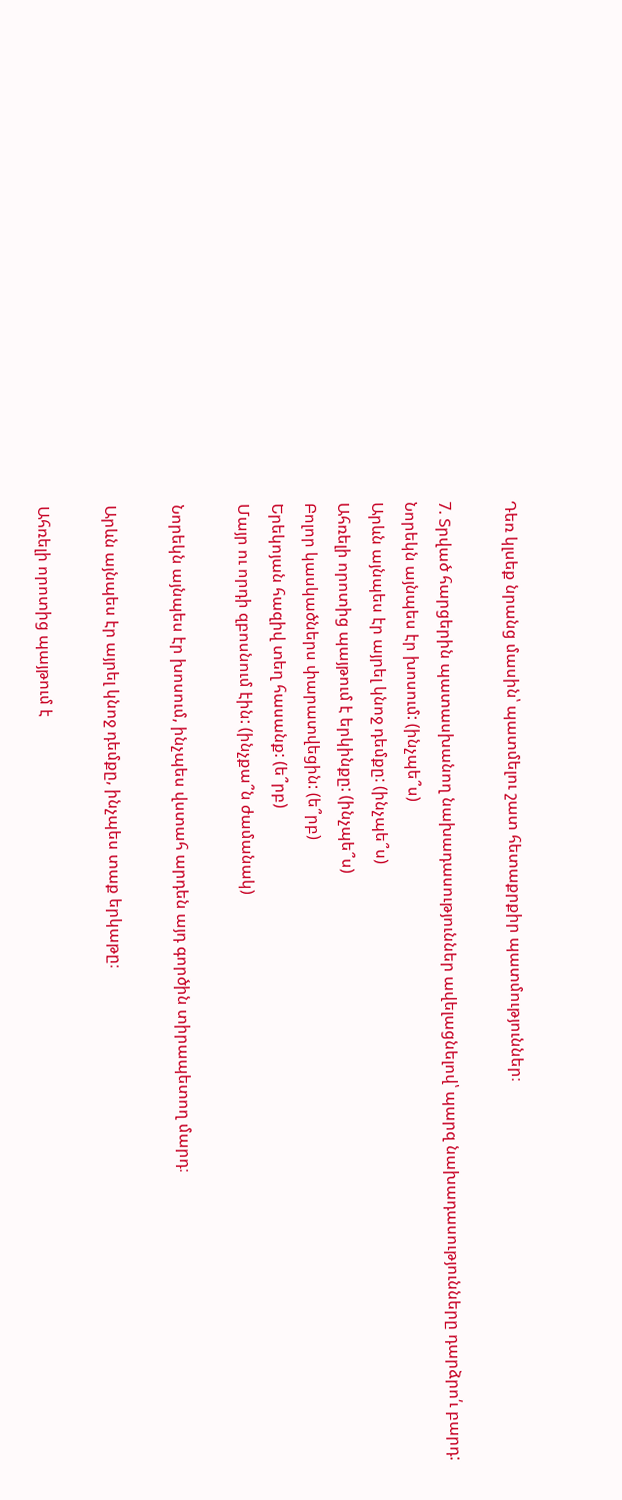Դեռ կլսեք նրանց մասին՝ պատմելու շատ հետաքրքիր պատմություններ։

7. Տրված հարցերին պատասխանող նախադասություններ ավելացնելով՝ պարզ նախադասությունները դարձրո՛ւ բարդ:
Նորեկն այնպես էր խոսում: (ինչպե՞ս)
Արևն այնպես էր այրել կնոջ դեմքը: (ինչպե՞ս)
Ահռելի որոտից պայթում է երկինքը: (ինչպե՞ս)
Բոլոր կասկածներս փարատվեցին: (ե՞րբ)
Երեկոյան հազիվ տեղ հասանք: (ե՞րբ)
Մայր ու որդի զբոսնում էին: (ինչքա՞ն ժամանակ)

Նորեկն այնպես էր խոսում, ինչպես վստահ արդեն այդ գործին տիրապետող մարդ։

Արևն այնպես էր այրել կնոջ դեմքը, ինչպես տաք երկաթը։

Ահռելի որոտից պայթում է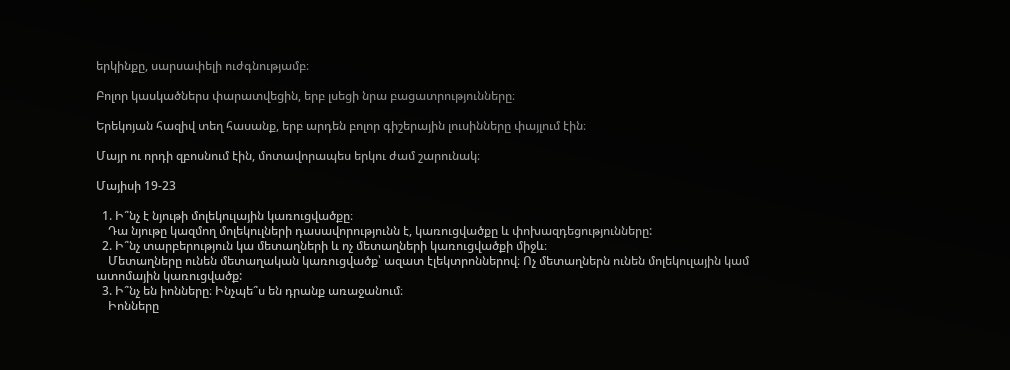երկինքը, սարսափելի ուժգնությամբ։

Բոլոր կասկածներս փարատվեցին, երբ լսեցի նրա բացատրությունները։

Երեկոյան հազիվ տեղ հասանք, երբ արդեն բոլոր գիշերային լուսինները փայլում էին։

Մայր ու որդի զբոսնում էին, մոտավորապես երկու ժամ շարունակ։

Մայիսի 19-23

  1. Ի՞նչ է նյութի մոլեկուլային կառուցվածքը։
    Դա նյութը կազմող մոլեկուլների դասավորությունն է, կառուցվածքը և փոխազդեցությունները:
  2. Ի՞նչ տարբերություն կա մետաղների և ոչ մետաղների կառուցվածքի միջև։
    Մետաղները ունեն մետաղական կառուցվածք՝ ազատ էլեկտրոններով։ Ոչ մետաղներն ունեն մոլեկուլային կամ ատոմային կառուցվածք:
  3. Ի՞նչ են իոնները։ Ինչպե՞ս են դրանք առաջանում։
    Իոնները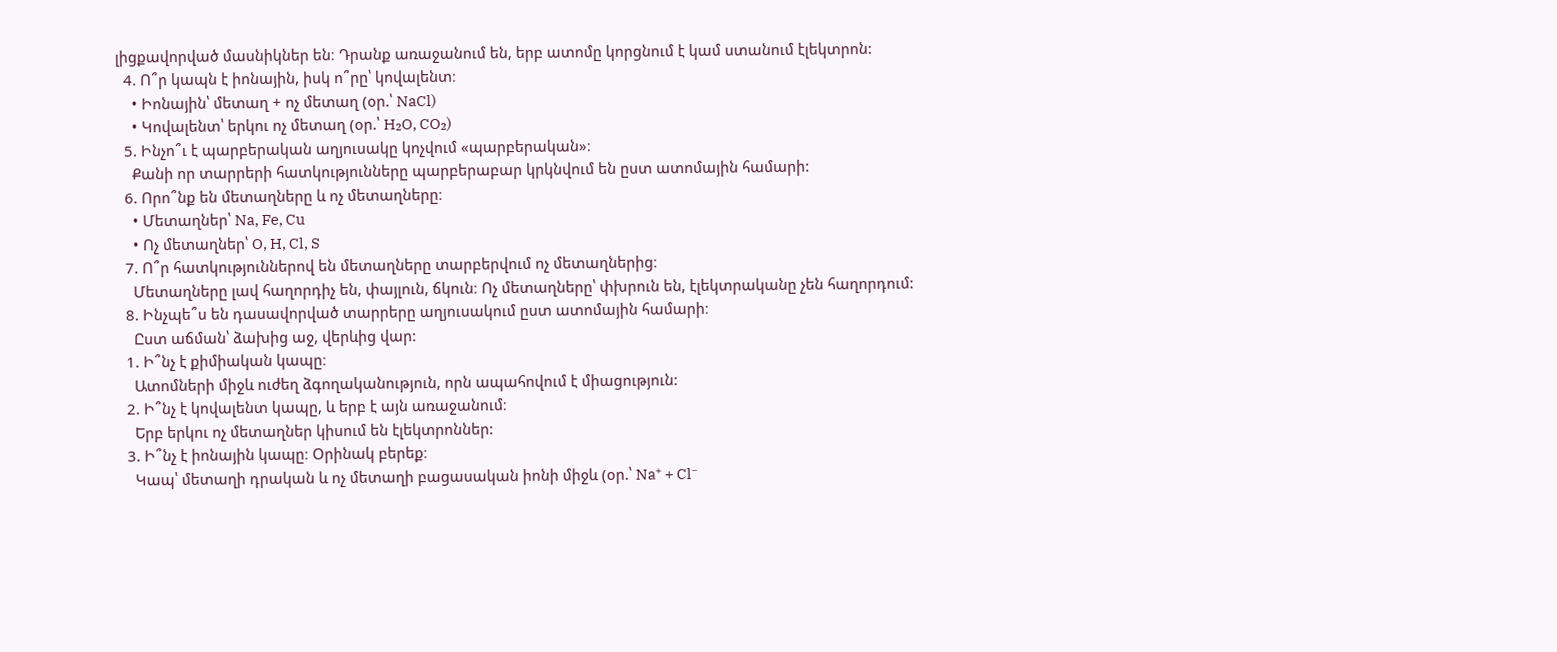լիցքավորված մասնիկներ են։ Դրանք առաջանում են, երբ ատոմը կորցնում է կամ ստանում էլեկտրոն:
  4. Ո՞ր կապն է իոնային, իսկ ո՞րը՝ կովալենտ։
    • Իոնային՝ մետաղ + ոչ մետաղ (օր.՝ NaCl)
    • Կովալենտ՝ երկու ոչ մետաղ (օր.՝ H₂O, CO₂)
  5. Ինչո՞ւ է պարբերական աղյուսակը կոչվում «պարբերական»։
    Քանի որ տարրերի հատկությունները պարբերաբար կրկնվում են ըստ ատոմային համարի:
  6. Որո՞նք են մետաղները և ոչ մետաղները։
    • Մետաղներ՝ Na, Fe, Cu
    • Ոչ մետաղներ՝ O, H, Cl, S
  7. Ո՞ր հատկություններով են մետաղները տարբերվում ոչ մետաղներից։
    Մետաղները լավ հաղորդիչ են, փայլուն, ճկուն։ Ոչ մետաղները՝ փխրուն են, էլեկտրականը չեն հաղորդում:
  8. Ինչպե՞ս են դասավորված տարրերը աղյուսակում ըստ ատոմային համարի։
    Ըստ աճման՝ ձախից աջ, վերևից վար:
  1. Ի՞նչ է քիմիական կապը։
    Ատոմների միջև ուժեղ ձգողականություն, որն ապահովում է միացություն:
  2. Ի՞նչ է կովալենտ կապը, և երբ է այն առաջանում։
    Երբ երկու ոչ մետաղներ կիսում են էլեկտրոններ:
  3. Ի՞նչ է իոնային կապը։ Օրինակ բերեք։
    Կապ՝ մետաղի դրական և ոչ մետաղի բացասական իոնի միջև (օր.՝ Na⁺ + Cl⁻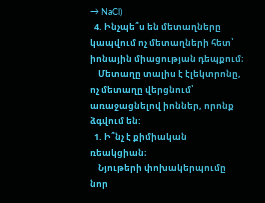→ NaCl)
  4. Ինչպե՞ս են մետաղները կապվում ոչ մետաղների հետ՝ իոնային միացության դեպքում։
    Մետաղը տալիս է էլեկտրոնը, ոչ մետաղը վերցնում՝ առաջացնելով իոններ, որոնք ձգվում են:
  1. Ի՞նչ է քիմիական ռեակցիան։
    Նյութերի փոխակերպումը նոր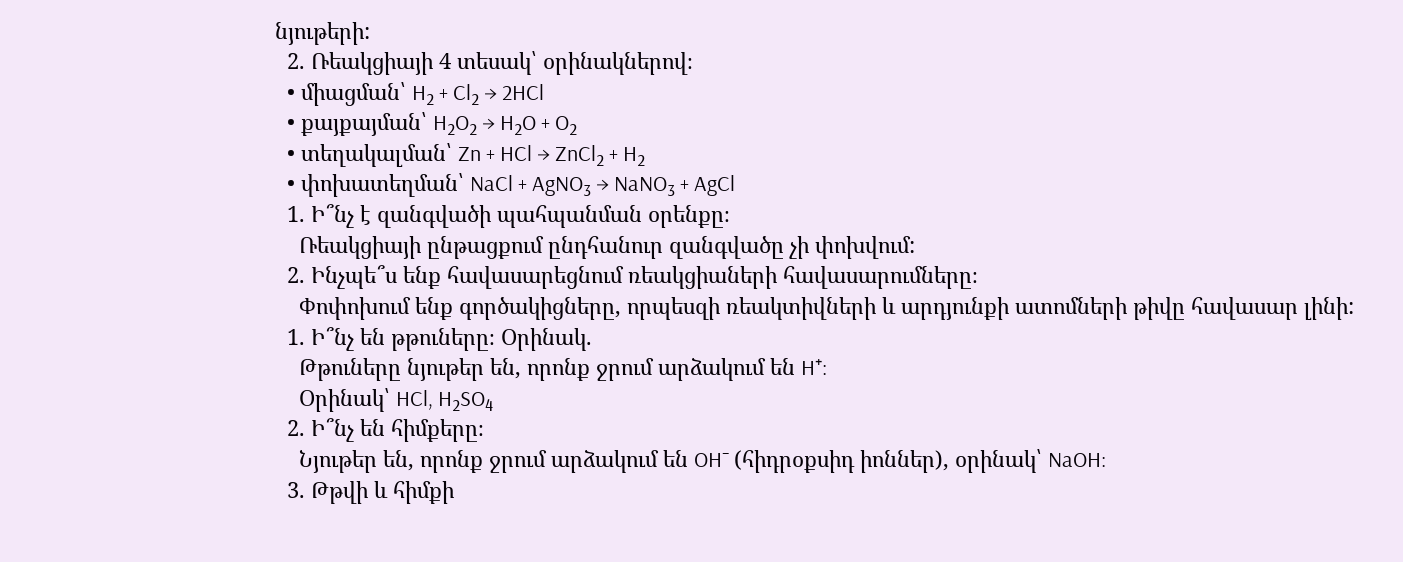նյութերի:
  2. Ռեակցիայի 4 տեսակ՝ օրինակներով։
  • միացման՝ H₂ + Cl₂ → 2HCl
  • քայքայման՝ H₂O₂ → H₂O + O₂
  • տեղակալման՝ Zn + HCl → ZnCl₂ + H₂
  • փոխատեղման՝ NaCl + AgNO₃ → NaNO₃ + AgCl
  1. Ի՞նչ է զանգվածի պահպանման օրենքը։
    Ռեակցիայի ընթացքում ընդհանուր զանգվածը չի փոխվում:
  2. Ինչպե՞ս ենք հավասարեցնում ռեակցիաների հավասարումները։
    Փոփոխում ենք գործակիցները, որպեսզի ռեակտիվների և արդյունքի ատոմների թիվը հավասար լինի:
  1. Ի՞նչ են թթուները։ Օրինակ.
    Թթուները նյութեր են, որոնք ջրում արձակում են H⁺:
    Օրինակ՝ HCl, H₂SO₄
  2. Ի՞նչ են հիմքերը։
    Նյութեր են, որոնք ջրում արձակում են OH⁻ (հիդրօքսիդ իոններ), օրինակ՝ NaOH:
  3. Թթվի և հիմքի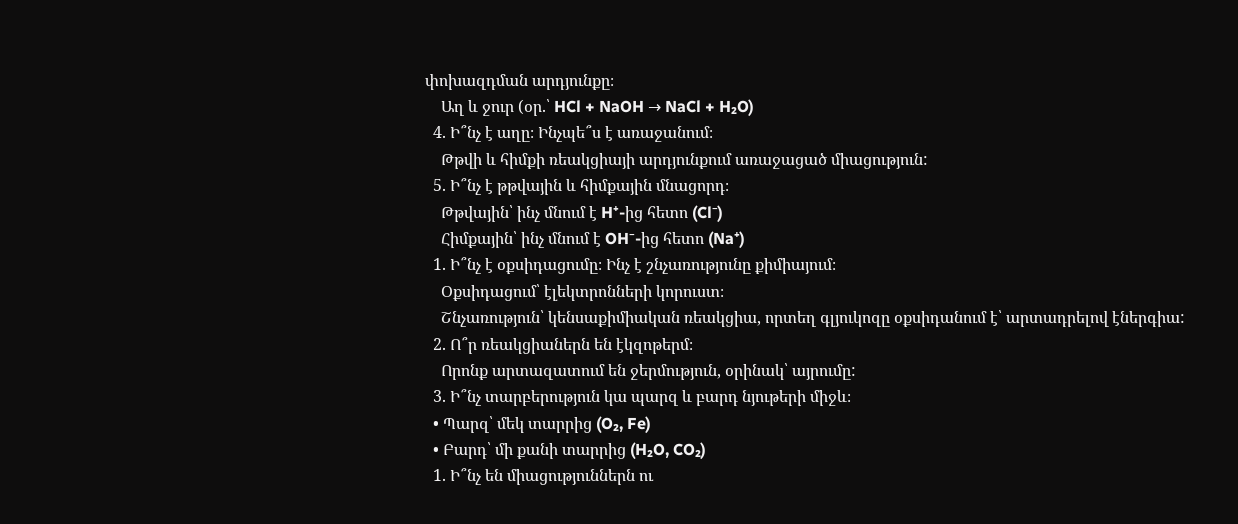փոխազդման արդյունքը։
    Աղ և ջուր (օր.՝ HCl + NaOH → NaCl + H₂O)
  4. Ի՞նչ է աղը։ Ինչպե՞ս է առաջանում։
    Թթվի և հիմքի ռեակցիայի արդյունքում առաջացած միացություն:
  5. Ի՞նչ է թթվային և հիմքային մնացորդ։
    Թթվային՝ ինչ մնում է H⁺-ից հետո (Cl⁻)
    Հիմքային՝ ինչ մնում է OH⁻-ից հետո (Na⁺)
  1. Ի՞նչ է օքսիդացումը։ Ինչ է շնչառությունը քիմիայում։
    Օքսիդացում՝ էլեկտրոնների կորուստ։
    Շնչառություն՝ կենսաքիմիական ռեակցիա, որտեղ գլյուկոզը օքսիդանում է՝ արտադրելով էներգիա:
  2. Ո՞ր ռեակցիաներն են էկզոթերմ։
    Որոնք արտազատում են ջերմություն, օրինակ՝ այրումը:
  3. Ի՞նչ տարբերություն կա պարզ և բարդ նյութերի միջև։
  • Պարզ՝ մեկ տարրից (O₂, Fe)
  • Բարդ՝ մի քանի տարրից (H₂O, CO₂)
  1. Ի՞նչ են միացություններն ու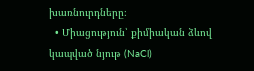խառնուրդները։
  • Միացություն՝ քիմիական ձևով կապված նյութ (NaCl)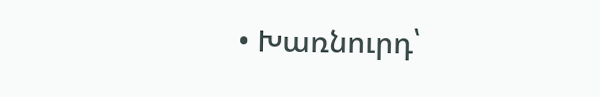• Խառնուրդ՝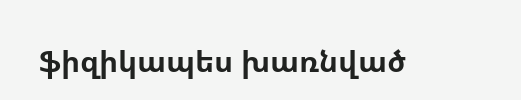ֆիզիկապես խառնված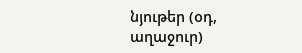նյութեր (օդ, աղաջուր)